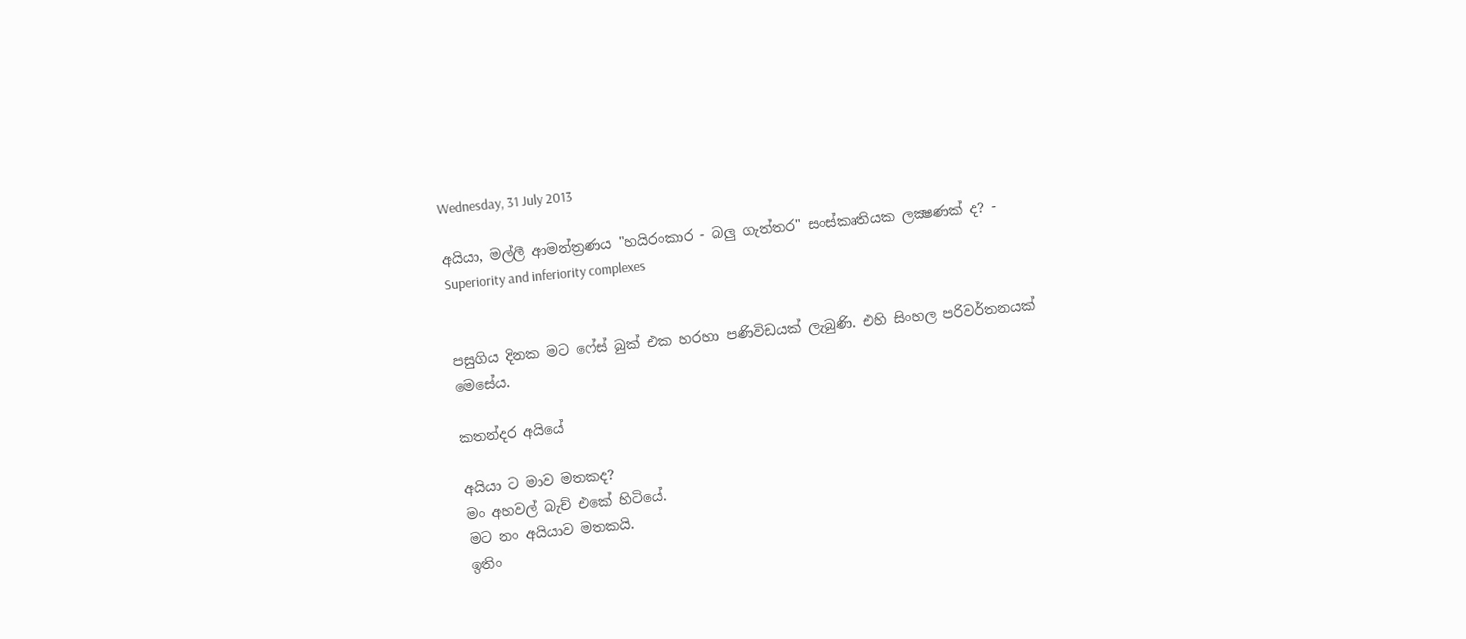Wednesday, 31 July 2013

අයියා, මල්ලී ආමන්ත්‍රණය "හයිරංකාර - බලු ගැත්තර" සංස්කෘතියක ලක්‍ෂණක් ද? - Superiority and inferiority complexes


පසුගිය දිනක මට ෆේස් බුක් එක හරහා පණිවිඩයක් ලැබුණි. එහි සිංහල පරිවර්තනයක් මෙසේය.

කතන්දර අයියේ

අයියා ට මාව මතකද?
මං අහවල් බැච් එකේ හිටියේ.
මට නං අයියාව මතකයි.
ඉතිං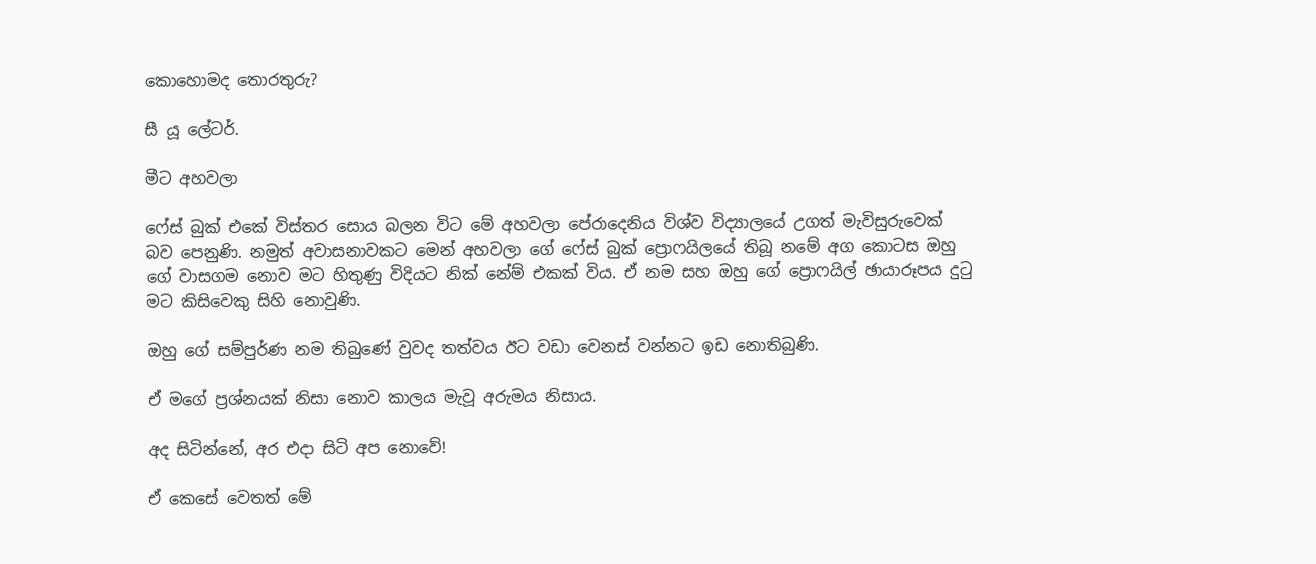කොහොමද තොරතුරු?

සී යූ ලේටර්.

මීට අහවලා

ෆේස් බුක් එකේ විස්තර සොය බලන විට මේ අහවලා පේරාදෙනිය විශ්ව විද්‍යාලයේ උගත් මැවිසුරුවෙක් බව පෙනුණි. නමුත් අවාසනාවකට මෙන් අහවලා ගේ ෆේස් බුක් ප්‍රොෆයිලයේ තිබූ නමේ අග කොටස ඔහු ගේ වාසගම නොව මට හිතුණු විදියට නික් නේම් එකක් විය. ඒ නම සහ ඔහු ගේ ප්‍රොෆයිල් ඡායාරූපය දුටු මට කිසිවෙකු සිහි නොවුණි.

ඔහු ගේ සම්පුර්ණ නම තිබුණේ වුවද තත්වය ඊට වඩා වෙනස් වන්නට ඉඩ නොතිබුණි.

ඒ මගේ ප්‍රශ්නයක් නිසා නොව කාලය මැවූ අරුමය නිසාය.

අද සිටින්නේ, අර එදා සිටි අප නොවේ!

ඒ කෙසේ වෙතත් මේ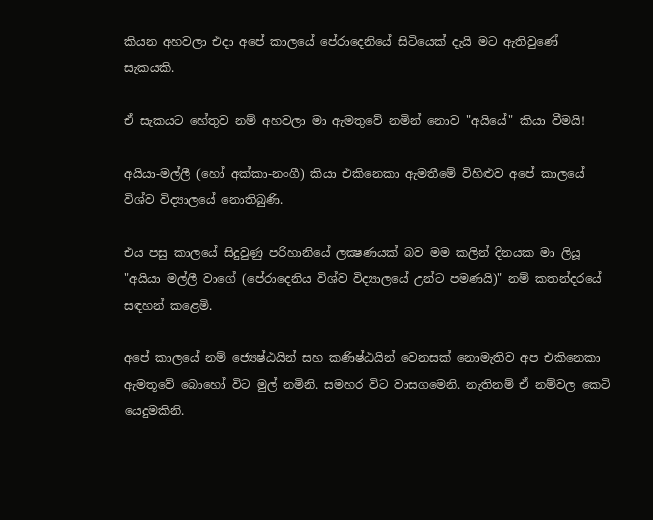කියන අහවලා එදා අපේ කාලයේ පේරාදෙනියේ සිටියෙක් දැයි මට ඇතිවුණේ සැකයකි.

ඒ සැකයට හේතුව නම් අහවලා මා ඇමතුවේ නමින් නොව "අයියේ" කියා වීමයි!

අයියා-මල්ලී (හෝ අක්කා-නංගී) කියා එකිනෙකා ඇමතීමේ විහිළුව අපේ කාලයේ විශ්ව විද්‍යාලයේ නොතිබුණි.

එය පසු කාලයේ සිදුවුණු පරිහානියේ ලක්‍ෂණයක් බව මම කලින් දිනයක මා ලියූ "අයියා මල්ලී වාගේ (පේරාදෙනිය විශ්ව විද්‍යාලයේ උන්ට පමණයි)" නම් කතන්දරයේ සඳහන් කළෙමි.

අපේ කාලයේ නම් ජ්‍යෙෂ්ඨයින් සහ කණිෂ්ඨයින් වෙනසක් නොමැතිව අප එකිනෙකා ඇමතූවේ බොහෝ විට මුල් නමිනි. සමහර විට වාසගමෙනි. නැතිනම් ඒ නම්වල කෙටි යෙදුමකිනි.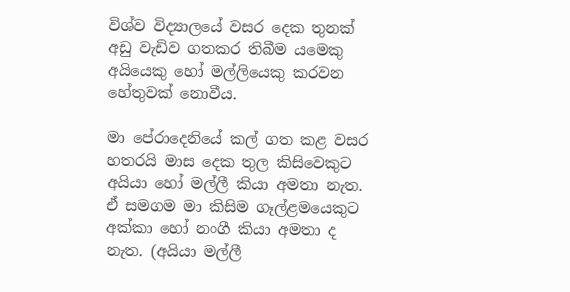විශ්ව විද්‍යාලයේ වසර දෙක තුනක් අඩු වැඩිව ගතකර තිබීම යමෙකු අයියෙකු හෝ මල්ලියෙකු කරවන හේතුවක් නොවීය.

මා පේරාදෙනියේ කල් ගත කළ වසර හතරයි මාස දෙක තුල කිසිවෙකුට අයියා හෝ මල්ලී කියා අමතා නැත. ඒ සමගම මා කිසිම ගෑල්ළමයෙකුට අක්කා හෝ නංගී කියා අමතා ද නැත. (අයියා මල්ලී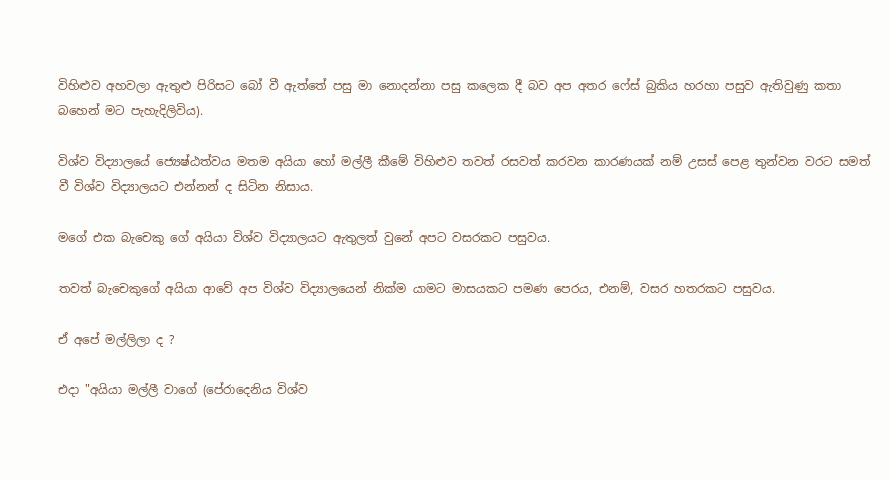විහිළුව අහවලා ඇතුළු පිරිසට බෝ වී ඇත්තේ පසු මා නොදන්නා පසු කලෙක දී බව අප අතර ෆේස් බුකිය හරහා පසුව ඇතිවුණු කතා බහෙන් මට පැහැදිලිවිය).

විශ්ව විද්‍යාලයේ ජ්‍යෙෂ්ඨත්වය මතම අයියා හෝ මල්ලී කීමේ විහිළුව තවත් රසවත් කරවන කාරණයක් නම් උසස් පෙළ තුන්වන වරට සමත් වී විශ්ව විද්‍යාලයට එන්නන් ද සිටින නිසාය.

මගේ එක බැචෙකු ගේ අයියා විශ්ව විද්‍යාලයට ඇතුලත් වුනේ අපට වසරකට පසුවය.

තවත් බැචෙකුගේ අයියා ආවේ අප විශ්ව විද්‍යාලයෙන් නික්ම යාමට මාසයකට පමණ පෙරය, එනම්, වසර හතරකට පසුවය.

ඒ අපේ මල්ලිලා ද ?

එදා "අයියා මල්ලී වාගේ (පේරාදෙනිය විශ්ව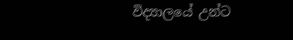විද්‍යාලයේ උන්ට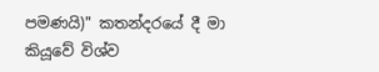පමණයි)" කතන්දරයේ දී මා කියූවේ විශ්ව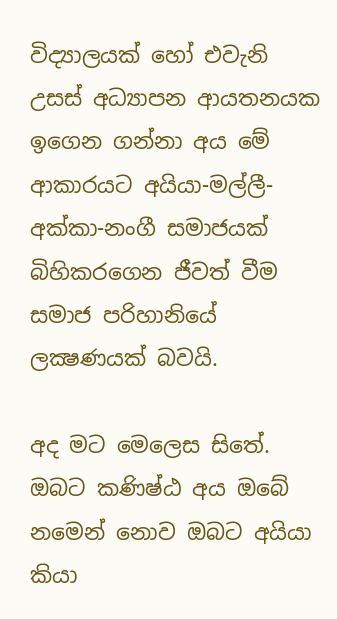විද්‍යාලයක් හෝ එවැනි උසස් අධ්‍යාපන ආයතනයක ඉගෙන ගන්නා අය මේ ආකාරයට අයියා-මල්ලී-අක්කා-නංගී සමාජයක් බිහිකරගෙන ජීවත් වීම සමාජ පරිහානියේ ලක්‍ෂණයක් බවයි.

අද මට මෙලෙස සිතේ.
ඔබට කණිෂ්ඨ අය ඔබේ නමෙන් නොව ඔබට අයියා කියා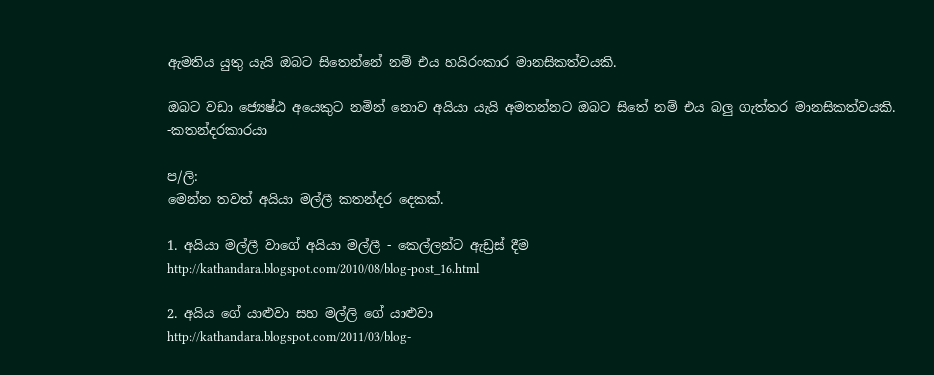ඇමතිය යුතු යැයි ඔබට සිතෙන්නේ නම් එය හයිරංකාර මානසිකත්වයකි.

ඔබට වඩා ජ්‍යෙෂ්ඨ අයෙකුට නමින් නොව අයියා යැයි අමතන්නට ඔබට සිතේ නම් එය බලු ගැත්තර මානසිකත්වයකි.
-කතන්දරකාරයා

ප/ලි:
මෙන්න තවත් අයියා මල්ලී කතන්දර දෙකක්.

1. අයියා මල්ලී වාගේ අයියා මල්ලී - කෙල්ලන්ට ඇඩ්‍රස් දීම
http://kathandara.blogspot.com/2010/08/blog-post_16.html

2. අයිය ගේ යාළුවා සහ මල්ලි ගේ යාළුවා
http://kathandara.blogspot.com/2011/03/blog-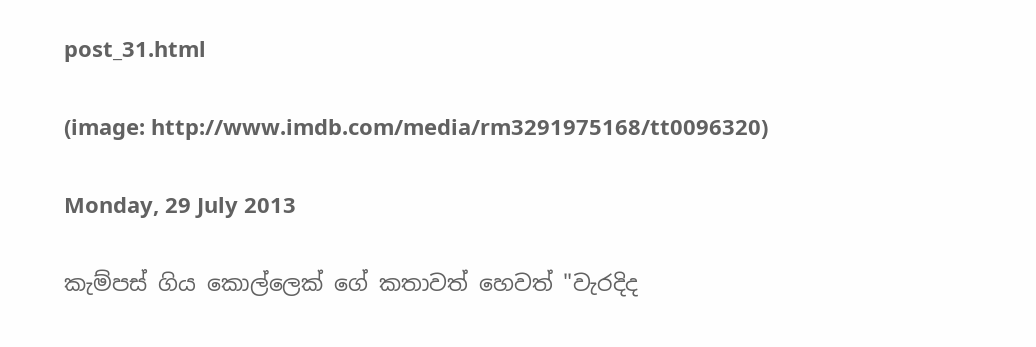post_31.html

(image: http://www.imdb.com/media/rm3291975168/tt0096320)

Monday, 29 July 2013

කැම්පස් ගිය කොල්ලෙක් ගේ කතාවත් හෙවත් "වැරදිද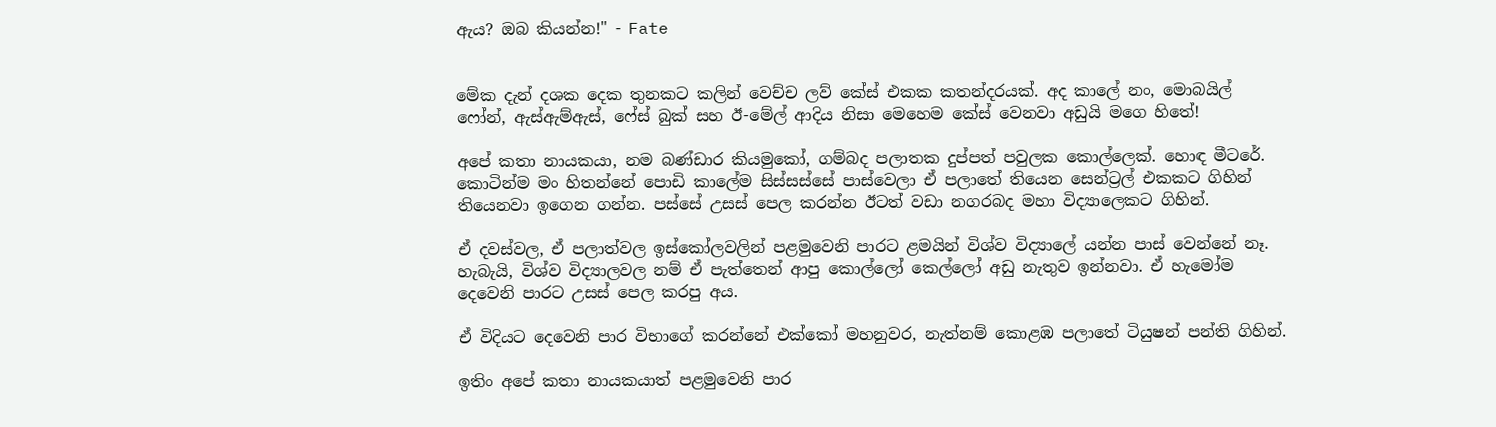ඇය? ඔබ කියන්න!" - Fate


මේක දැන් දශක දෙක තුනකට කලින් වෙච්ච ලව් කේස් එකක කතන්දරයක්. අද කාලේ නං, මොබයිල් ෆෝන්, ඇස්ඇම්ඇස්, ෆේස් බුක් සහ ඊ-මේල් ආදිය නිසා මෙහෙම කේස් වෙනවා අඩුයි මගෙ හිතේ!

අපේ කතා නායකයා, නම බණ්ඩාර කියමුකෝ, ගම්බද පලාතක දුප්පත් පවුලක කොල්ලෙක්. හොඳ මීටරේ. කොටින්ම මං හිතන්නේ පොඩි කාලේම සිස්සස්සේ පාස්වෙලා ඒ පලාතේ තියෙන සෙන්ට්‍රල් එකකට ගිහින් තියෙනවා ඉගෙන ගන්න. පස්සේ උසස් පෙල කරන්න ඊටත් වඩා නගරබද මහා විද්‍යාලෙකට ගිහින්.

ඒ දවස්වල, ඒ පලාත්වල ඉස්කෝලවලින් පළමුවෙනි පාරට ළමයින් විශ්ව විද්‍යාලේ යන්න පාස් වෙන්නේ නෑ. හැබැයි, විශ්ව විද්‍යාලවල නම් ඒ පැත්තෙන් ආපු කොල්ලෝ කෙල්ලෝ අඩු නැතුව ඉන්නවා. ඒ හැමෝම දෙවෙනි පාරට උසස් පෙල කරපු අය.

ඒ විදියට දෙවෙනි පාර විභාගේ කරන්නේ එක්කෝ මහනුවර, නැත්නම් කොළඹ පලාතේ ටියුෂන් පන්ති ගිහින්.

ඉතිං අපේ කතා නායකයාත් පළමුවෙනි පාර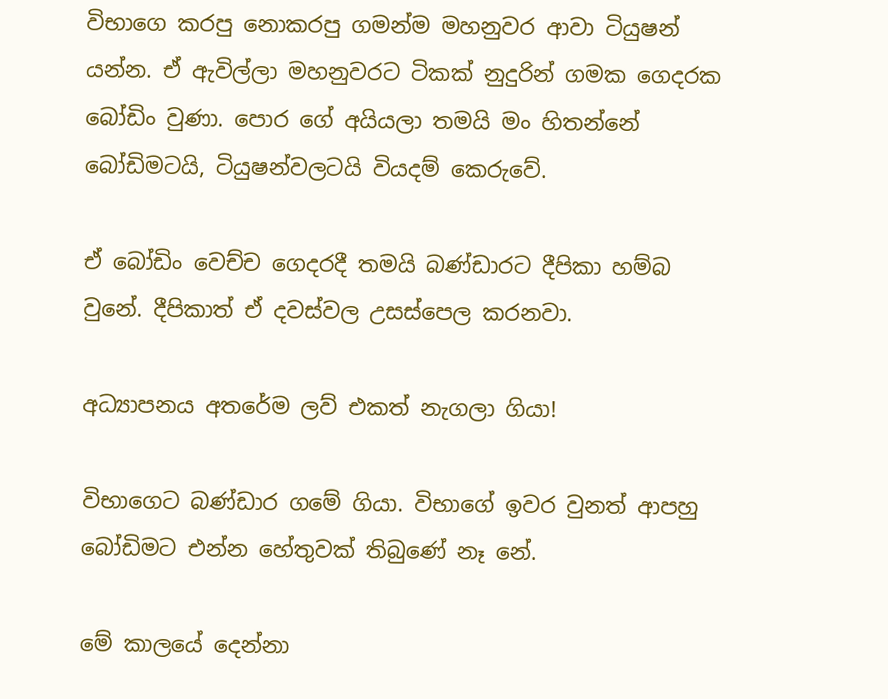විභාගෙ කරපු නොකරපු ගමන්ම මහනුවර ආවා ටියුෂන් යන්න. ඒ ඇවිල්ලා මහනුවරට ටිකක් නුදුරින් ගමක ගෙදරක බෝඩිං වුණා. පොර ගේ අයියලා තමයි මං හිතන්නේ බෝඩිමටයි, ටියුෂන්වලටයි වියදම් කෙරුවේ.

ඒ බෝඩිං වෙච්ච ගෙදරදී තමයි බණ්ඩාරට දීපිකා හම්බ වුනේ. දීපිකාත් ඒ දවස්වල උසස්පෙල කරනවා.

අධ්‍යාපනය අතරේම ලව් එකත් නැගලා ගියා!

විභාගෙට බණ්ඩාර ගමේ ගියා. විභාගේ ඉවර වුනත් ආපහු බෝඩිමට එන්න හේතුවක් තිබුණේ නෑ නේ.

මේ කාලයේ දෙන්නා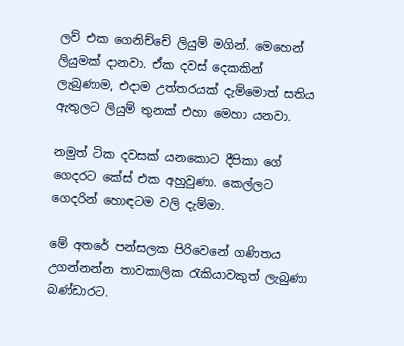ලව් එක ගෙනිච්චේ ලියුම් මගින්. මෙහෙන් ලියුමක් දානවා. ඒක දවස් දෙකකින් ලැබුණාම, එදාම උත්තරයක් දැම්මොත් සතිය ඇතුලට ලියුම් තුනක් එහා මෙහා යනවා.

නමුත් ටික දවසක් යනකොට දීපිකා ගේ ගෙදරට කේස් එක අහුවුණා. කෙල්ලට ගෙදරින් හොඳටම වලි දැම්මා.

මේ අතරේ පන්සලක පිරිවෙනේ ගණිතය උගන්නන්න තාවකාලික රැකියාවකුත් ලැබුණා බණ්ඩාරට.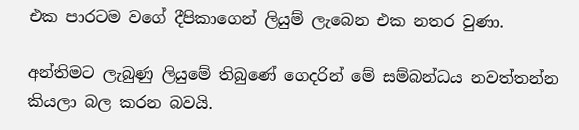එක පාරටම වගේ දීපිකාගෙන් ලියුම් ලැබෙන එක නතර වුණා.

අන්තිමට ලැබුණු ලියුමේ තිබුණේ ගෙදරින් මේ සම්බන්ධය නවත්තන්න කියලා බල කරන බවයි.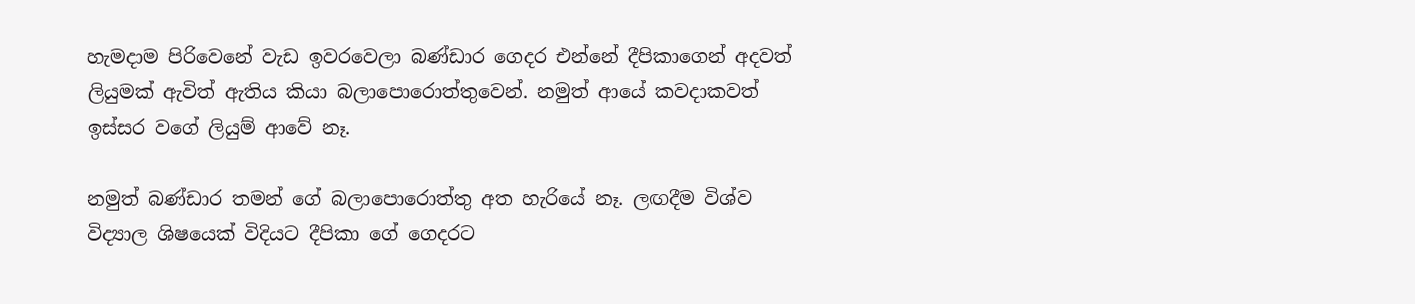හැමදාම පිරිවෙනේ වැඩ ඉවරවෙලා බණ්ඩාර ගෙදර එන්නේ දීපිකාගෙන් අදවත් ලියුමක් ඇවිත් ඇතිය කියා බලාපොරොත්තුවෙන්. නමුත් ආයේ කවදාකවත් ඉස්සර වගේ ලියුම් ආවේ නෑ.

නමුත් බණ්ඩාර තමන් ගේ බලාපොරොත්තු අත හැරියේ නෑ. ලඟදීම විශ්ව විද්‍යාල ශිෂයෙක් විදියට දීපිකා ගේ ගෙදරට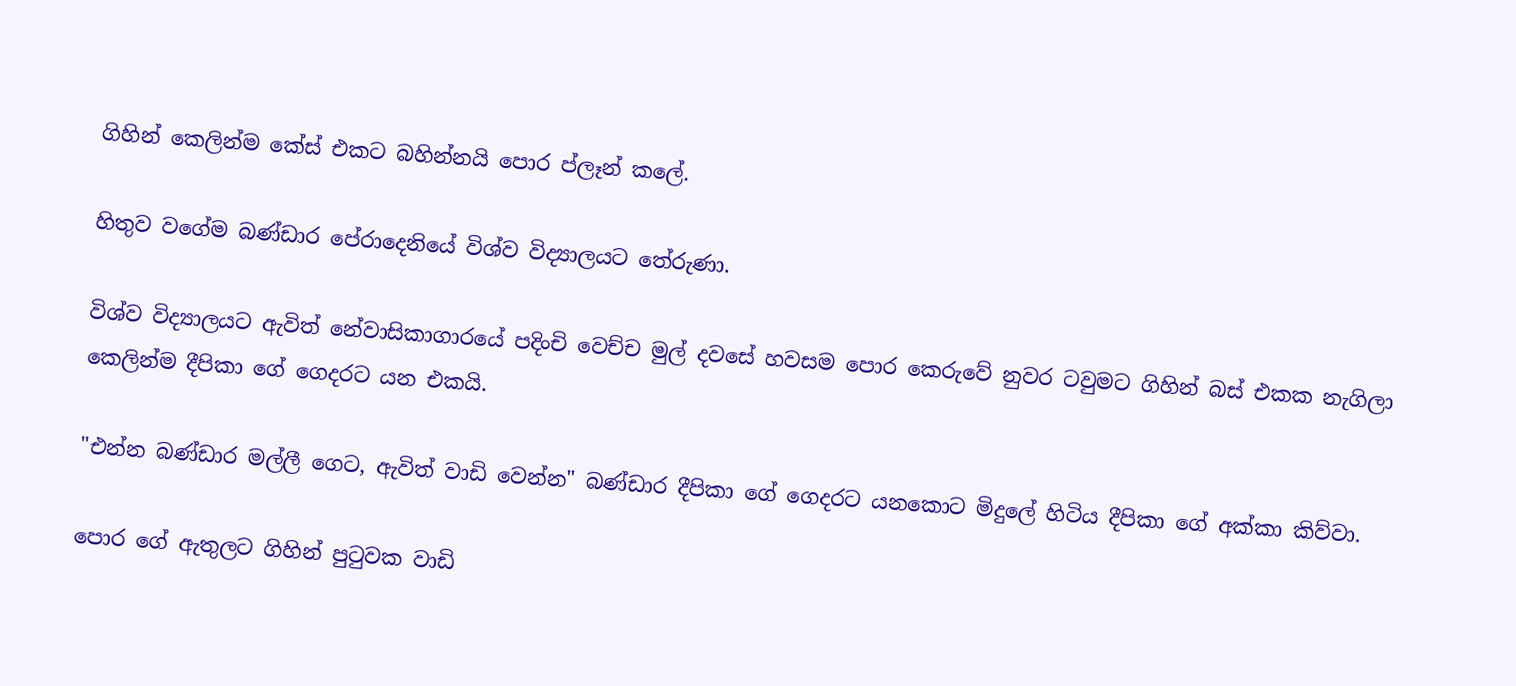ගිහින් කෙලින්ම කේස් එකට බහින්නයි පොර ප්ලෑන් කලේ.

හිතුව වගේම බණ්ඩාර පේරාදෙනියේ විශ්ව විද්‍යාලයට තේරුණා.

විශ්ව විද්‍යාලයට ඇවිත් නේවාසිකාගාරයේ පදිංචි වෙච්ච මුල් දවසේ හවසම පොර කෙරුවේ නුවර ටවුමට ගිහින් බස් එකක නැගිලා කෙලින්ම දීපිකා ගේ ගෙදරට යන එකයි.

"එන්න බණ්ඩාර මල්ලී ගෙට, ඇවිත් වාඩි වෙන්න" බණ්ඩාර දීපිකා ගේ ගෙදරට යනකොට මිදුලේ හිටිය දීපිකා ගේ අක්කා කිව්වා.

පොර ගේ ඇතුලට ගිහින් පුටුවක වාඩි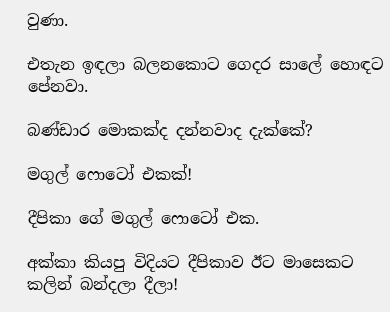වුණා.

එතැන ඉඳලා බලනකොට ගෙදර සාලේ හොඳට පේනවා.

බණ්ඩාර මොකක්ද දන්නවාද දැක්කේ?

මගුල් ෆොටෝ එකක්!

දීපිකා ගේ මගුල් ෆොටෝ එක.

අක්කා කියපු විදියට දීපිකාව ඊට මාසෙකට කලින් බන්දලා දීලා!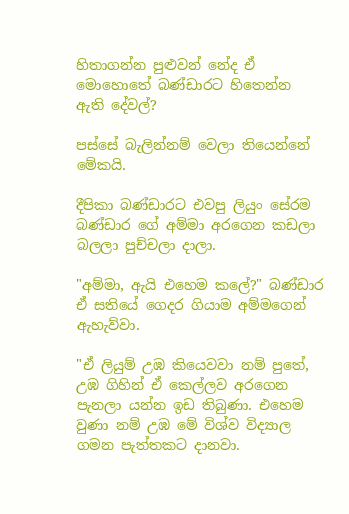හිතාගන්න පුළුවන් නේද ඒ මොහොතේ බණ්ඩාරට හිතෙන්න ඇති දේවල්?

පස්සේ බැලින්නම් වෙලා තියෙන්නේ මේකයි.

දීපිකා බණ්ඩාරට එවපු ලියුං සේරම බණ්ඩාර ගේ අම්මා අරගෙන කඩලා බලලා පුච්චලා දාලා.

"අම්මා, ඇයි එහෙම කලේ?" බණ්ඩාර ඒ සතියේ ගෙදර ගියාම අම්මගෙන් ඇහැව්වා.

"ඒ ලියුම් උඹ කියෙවවා නම් පුතේ, උඹ ගිහින් ඒ කෙල්ලව අරගෙන පැනලා යන්න ඉඩ තිබුණා. එහෙම වුණා නම් උඹ මේ විශ්ව විද්‍යාල ගමන පැත්තකට දානවා.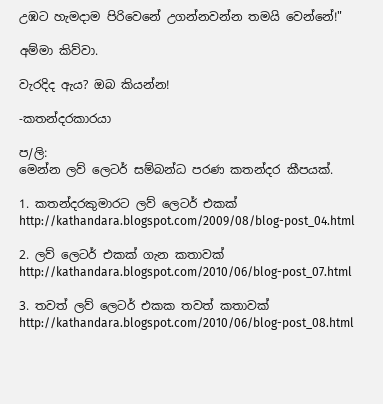උඹට හැමදාම පිරිවෙනේ උගන්නවන්න තමයි වෙන්නේ!"

අම්මා කිව්වා.

වැරදිද ඇය? ඔබ කියන්න!

-කතන්දරකාරයා

ප/ලි:
මෙන්න ලව් ලෙටර් සම්බන්ධ පරණ කතන්දර කීපයක්.

1. කතන්දරකුමාරට ලව් ලෙටර් එකක්
http://kathandara.blogspot.com/2009/08/blog-post_04.html

2. ලව් ලෙටර් එකක් ගැන කතාවක්
http://kathandara.blogspot.com/2010/06/blog-post_07.html

3. තවත් ලව් ලෙටර් එකක තවත් කතාවක්
http://kathandara.blogspot.com/2010/06/blog-post_08.html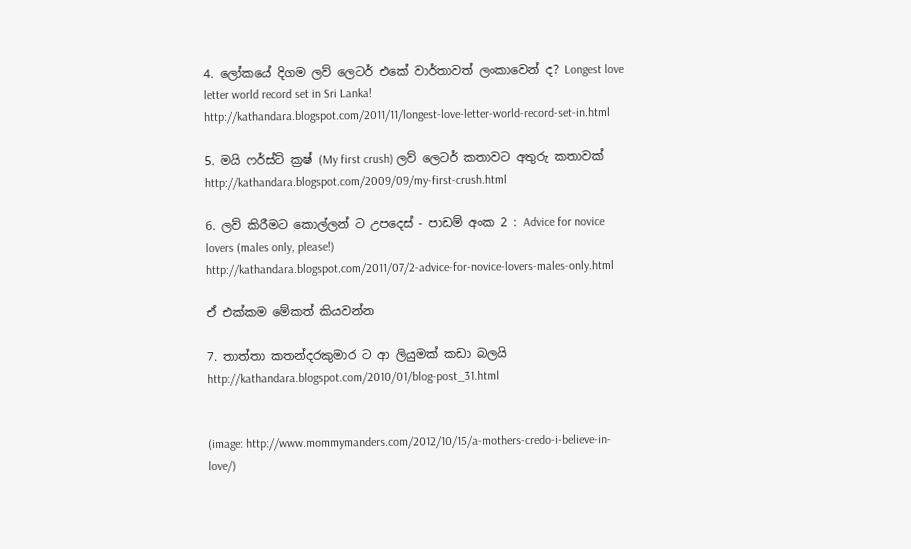4. ලෝකයේ දිගම ලව් ලෙටර් එකේ වාර්තාවත් ලංකාවෙන් ද? Longest love letter world record set in Sri Lanka!
http://kathandara.blogspot.com/2011/11/longest-love-letter-world-record-set-in.html

5. මයි ෆර්ස්ට් ක්‍රෂ් (My first crush) ලව් ලෙටර් කතාවට අතුරු කතාවක්
http://kathandara.blogspot.com/2009/09/my-first-crush.html

6. ලව් කිරීමට කොල්ලන් ට උපදෙස් - පාඩම් අංක 2 : Advice for novice lovers (males only, please!)
http://kathandara.blogspot.com/2011/07/2-advice-for-novice-lovers-males-only.html

ඒ එක්කම මේකත් කියවන්න

7. තාත්තා කතන්දරකුමාර ට ආ ලියුමක් කඩා බලයි
http://kathandara.blogspot.com/2010/01/blog-post_31.html


(image: http://www.mommymanders.com/2012/10/15/a-mothers-credo-i-believe-in-love/)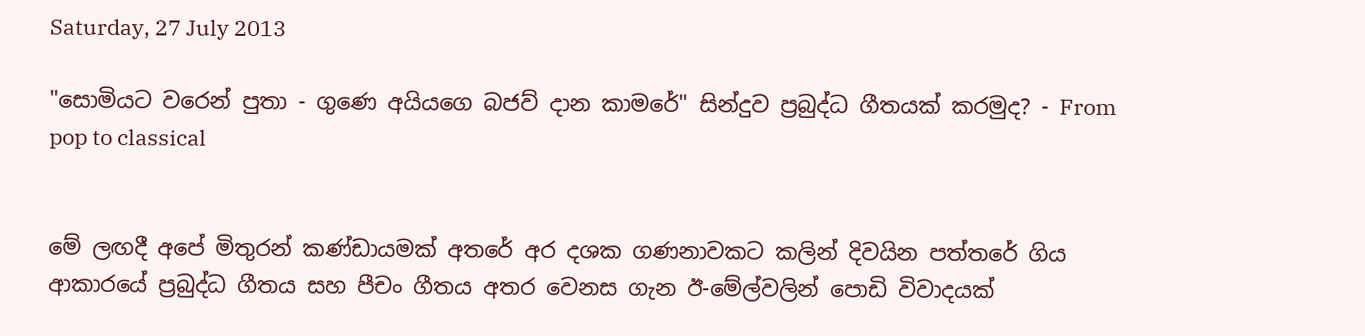Saturday, 27 July 2013

"සොමියට වරෙන් පුතා - ගුණෙ අයියගෙ බජව් දාන කාමරේ" සින්දුව ප්‍රබුද්ධ ගීතයක් කරමුද? - From pop to classical


මේ ලඟදී අපේ මිතුරන් කණ්ඩායමක් අතරේ අර දශක ගණනාවකට කලින් දිවයින පත්තරේ ගිය ආකාරයේ ප්‍රබුද්ධ ගීතය සහ පීචං ගීතය අතර වෙනස ගැන ඊ-මේල්වලින් පොඩි විවාදයක්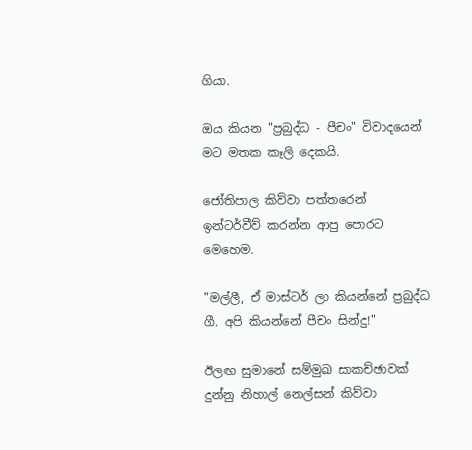ගියා.

ඔය කියන "ප්‍රබුද්ධ - පීචං" විවාදයෙන් මට මතක කෑලි දෙකයි.

ජෝතිපාල කිව්වා පත්තරෙන් ඉන්ටර්වීව් කරන්න ආපු පොරට මෙහෙම.

"මල්ලී, ඒ මාස්ටර් ලා කියන්නේ ප්‍රබුද්ධ ගී. අපි කියන්නේ පීචං සින්දු!"

ඊලඟ සුමානේ සම්මුඛ සාකච්ඡාවක් දුන්නු නිහාල් නෙල්සන් කිව්වා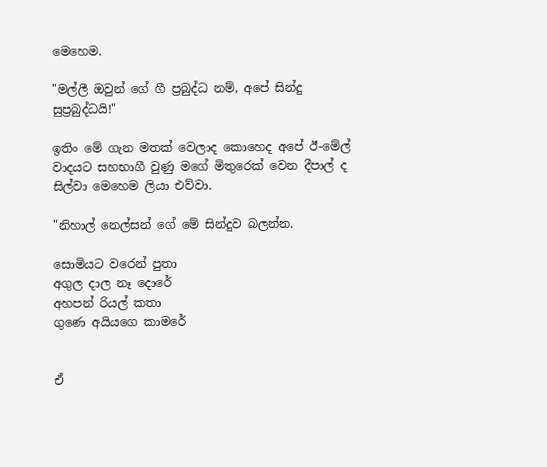මෙහෙම.

"මල්ලී ඔවුන් ගේ ගී ප්‍රබුද්ධ නම්, අපේ සින්දු සුප්‍රබුද්ධයි!"

ඉතිං මේ ගැන මතක් වෙලාද කොහෙද අපේ ඊ-මේල් වාදයට සහභාගී වුණු මගේ මිතුරෙක් වෙන දීපාල් ද සිල්වා මෙහෙම ලියා එව්වා.

"නිහාල් නෙල්සන් ගේ මේ සින්දුව බලන්න.

සොමියට වරෙන් පුතා
අගුල දාල නෑ දොරේ
අහපන් රියල් කතා
ගුණෙ අයියගෙ කාමරේ


ඒ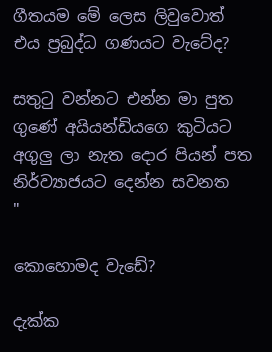ගීතයම මේ ලෙස ලිවුවොත් එය ප්‍රබුද්ධ ගණයට වැටේද?

සතුටු වන්නට එන්න මා පුත
ගුණේ අයියන්ඩියගෙ කුටියට
අගුලු ලා නැත දොර පියන් පත
නිර්ව්‍යාජයට දෙන්න සවනත
"

කොහොමද වැඩේ?

දැක්ක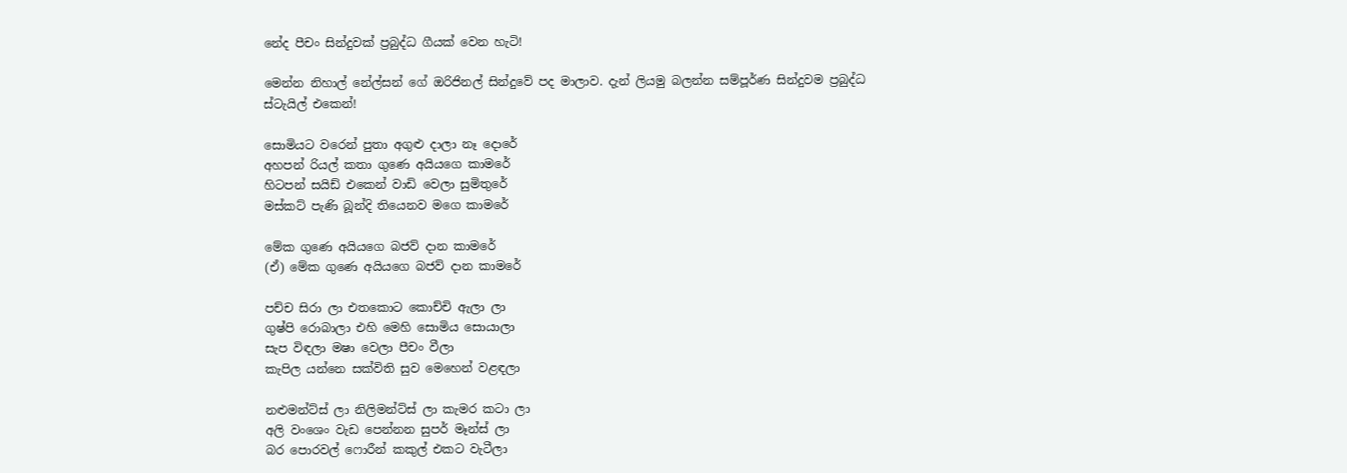නේද පීචං සින්දුවක් ප්‍රබුද්ධ ගීයක් වෙන හැටි!

මෙන්න නිහාල් නේල්සන් ගේ ඔරිජිනල් සින්දුවේ පද මාලාව. දැන් ලියමු බලන්න සම්පූර්ණ සින්දුවම ප්‍රබුද්ධ ස්ටැයිල් එකෙන්!

සොමියට වරෙන් පුතා අගුළු දාලා නෑ දොරේ
අහපන් රියල් කතා ගුණෙ අයියගෙ කාමරේ
හිටපන් සයිඩ් එකෙන් වාඩි වෙලා සුමිතුරේ
මස්කට් පැණි බූන්දි තියෙනව මගෙ කාමරේ

මේක ගුණෙ අයියගෙ බජව් දාන කාමරේ
(ඒ) මේක ගුණෙ අයියගෙ බජව් දාන කාමරේ

පච්ච සිරා ලා එතකොට කොච්චි ඇලා ලා
ගුෂ්පි රොබාලා එහි මෙහි සොමිය සොයාලා
සැප විඳලා මෂා වෙලා පීචං වීලා
කැපිල යන්නෙ සක්විති සුව මෙහෙන් වළඳලා

නළුමන්ට්ස් ලා නිලිමන්ට්ස් ලා කැමර කටා ලා
අලි වංශෙං වැඩ පෙන්නන සුපර් මෑන්ස් ලා
බර පොරවල් ෆොරීන් කකුල් එකට වැටීලා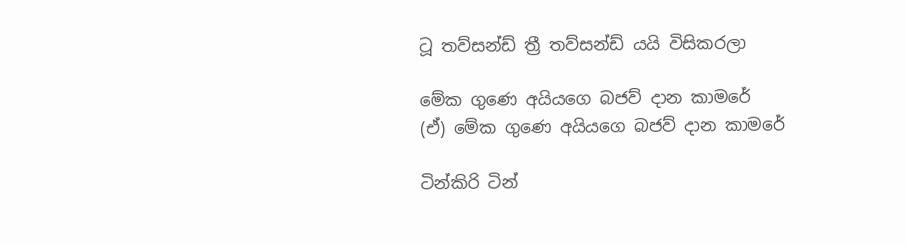ටූ තව්සන්ඩ් ත්‍රී තව්සන්ඩ් යයි විසිකරලා

මේක ගුණෙ අයියගෙ බජව් දාන කාමරේ
(ඒ) මේක ගුණෙ අයියගෙ බජව් දාන කාමරේ

ටින්කිරි ටින්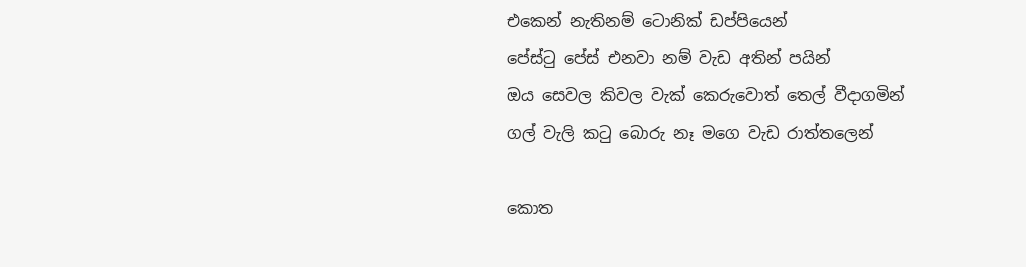එකෙන් නැතිනම් ටොනික් ඩප්පියෙන්
පේස්ටු පේස් එනවා නම් වැඩ අතින් පයින්
ඔය සෙවල කිවල වැක් කෙරුවොත් තෙල් වීදාගමින්
ගල් වැලි කටු බොරු නෑ මගෙ වැඩ රාත්තලෙන්

කොත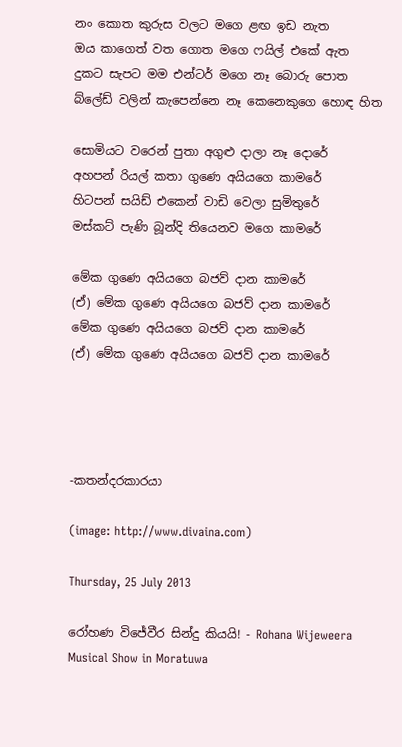නං කොත කුරුස වලට මගෙ ළඟ ඉඩ නැත
ඔය කාගෙත් වත ගොත මගෙ ෆයිල් එකේ ඇත
දුකට සැපට මම එන්ටර් මගෙ නෑ බොරු පොත
බ්ලේඩ් වලින් කැපෙන්නෙ නෑ කෙනෙකුගෙ හොඳ හිත

සොමියට වරෙන් පුතා අගුළු දාලා නෑ දොරේ
අහපන් රියල් කතා ගුණෙ අයියගෙ කාමරේ
හිටපන් සයිඩ් එකෙන් වාඩි වෙලා සුමිතුරේ
මස්කට් පැණි බූන්දි තියෙනව මගෙ කාමරේ

මේක ගුණෙ අයියගෙ බජව් දාන කාමරේ
(ඒ) මේක ගුණෙ අයියගෙ බජව් දාන කාමරේ
මේක ගුණෙ අයියගෙ බජව් දාන කාමරේ
(ඒ) මේක ගුණෙ අයියගෙ බජව් දාන කාමරේ




-කතන්දරකාරයා

(image: http://www.divaina.com)

Thursday, 25 July 2013

රෝහණ විජේවීර සින්දු කියයි! - Rohana Wijeweera Musical Show in Moratuwa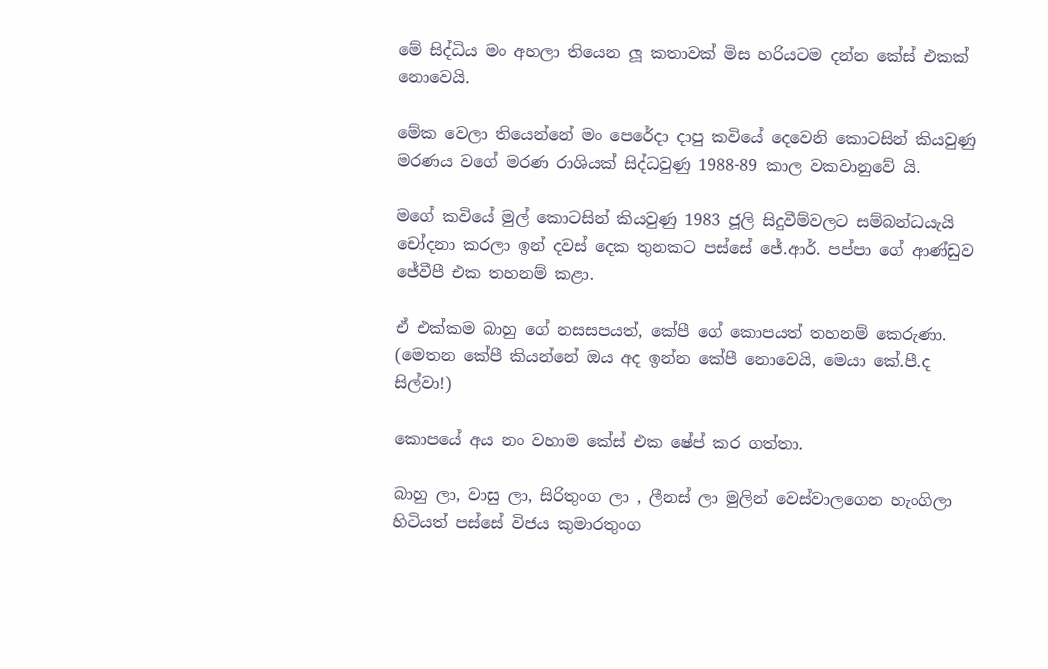මේ සිද්ධිය මං අහලා තියෙන ලූ කතාවක් මිස හරියටම දන්න කේස් එකක් නොවෙයි.

මේක වෙලා තියෙන්නේ මං පෙරේදා දාපු කවියේ දෙවෙනි කොටසින් කියවුණු මරණය වගේ මරණ රාශියක් සිද්ධවුණු 1988-89 කාල වකවානුවේ යි.

මගේ කවියේ මුල් කොටසින් කියවුණු 1983 ජූලි සිදුවීම්වලට සම්බන්ධයැයි චෝදනා කරලා ඉන් දවස් දෙක තුනකට පස්සේ ජේ.ආර්. පප්පා ගේ ආණ්ඩුව ජේවීපී එක තහනම් කළා.

ඒ එක්කම බාහු ගේ නසසපයත්, කේපී ගේ කොපයත් තහනම් කෙරුණා. (මෙතන කේපී කියන්නේ ඔය අද ඉන්න කේපී නොවෙයි, මෙයා කේ.පී.ද සිල්වා!)

කොපයේ අය නං වහාම කේස් එක ෂේප් කර ගත්තා.

බාහු ලා, වාසු ලා, සිරිතුංග ලා , ලීනස් ලා මුලින් වෙස්වාලගෙන හැංගිලා හිටියත් පස්සේ විජය කුමාරතුංග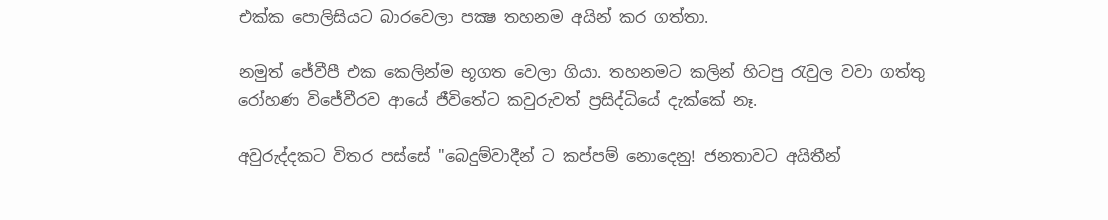එක්ක පොලිසියට බාරවෙලා පක්‍ෂ තහනම අයින් කර ගත්තා.

නමුත් ජේවීපී එක කෙලින්ම භූගත වෙලා ගියා. තහනමට කලින් හිටපු රැවුල වවා ගත්තු රෝහණ විජේවීරව ආයේ ජීවිතේට කවුරුවත් ප්‍රසිද්ධියේ දැක්කේ නෑ.

අවුරුද්දකට විතර පස්සේ "බෙදුම්වාදීන් ට කප්පම් නොදෙනු! ජනතාවට අයිතීන්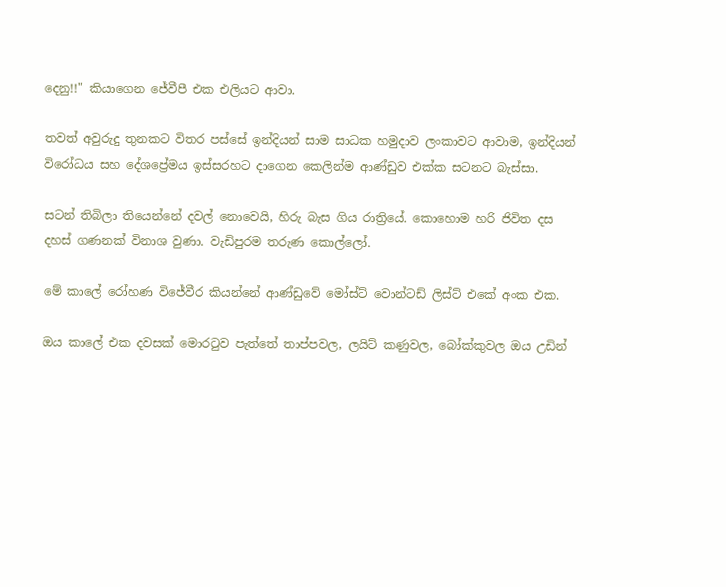දෙනු!!" කියාගෙන ජේවීපී එක එලියට ආවා.

තවත් අවුරුදු තුනකට විතර පස්සේ ඉන්දියන් සාම සාධක හමුදාව ලංකාවට ආවාම, ඉන්දියන් විරෝධය සහ දේශප්‍රේමය ඉස්සරහට දාගෙන කෙලින්ම ආණ්ඩුව එක්ක සටනට බැස්සා.

සටන් තිබිලා තියෙන්නේ දවල් නොවෙයි, හිරු බැස ගිය රාත්‍රියේ. කොහොම හරි ජිවිත දස දහස් ගණනක් විනාශ වුණා. වැඩිපුරම තරුණ කොල්ලෝ.

මේ කාලේ රෝහණ විජේවීර කියන්නේ ආණ්ඩුවේ මෝස්ට් වොන්ටඩ් ලිස්ට් එකේ අංක එක.

ඔය කාලේ එක දවසක් මොරටුව පැත්තේ තාප්පවල, ලයිට් කණුවල, බෝක්කුවල ඔය උඩින්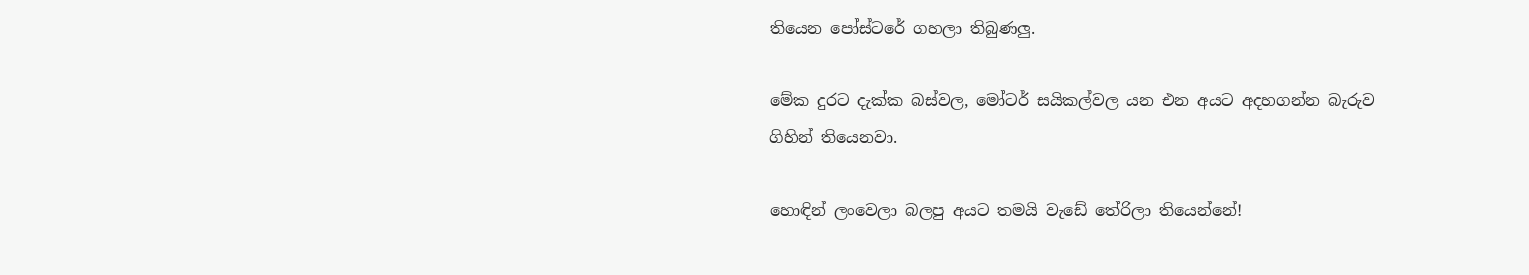තියෙන පෝස්ටරේ ගහලා තිබුණලු.

මේක දුරට දැක්ක බස්වල, මෝටර් සයිකල්වල යන එන අයට අදහගන්න බැරුව ගිහින් තියෙනවා.

හොඳින් ලංවෙලා බලපු අයට තමයි වැඩේ තේරිලා තියෙන්නේ!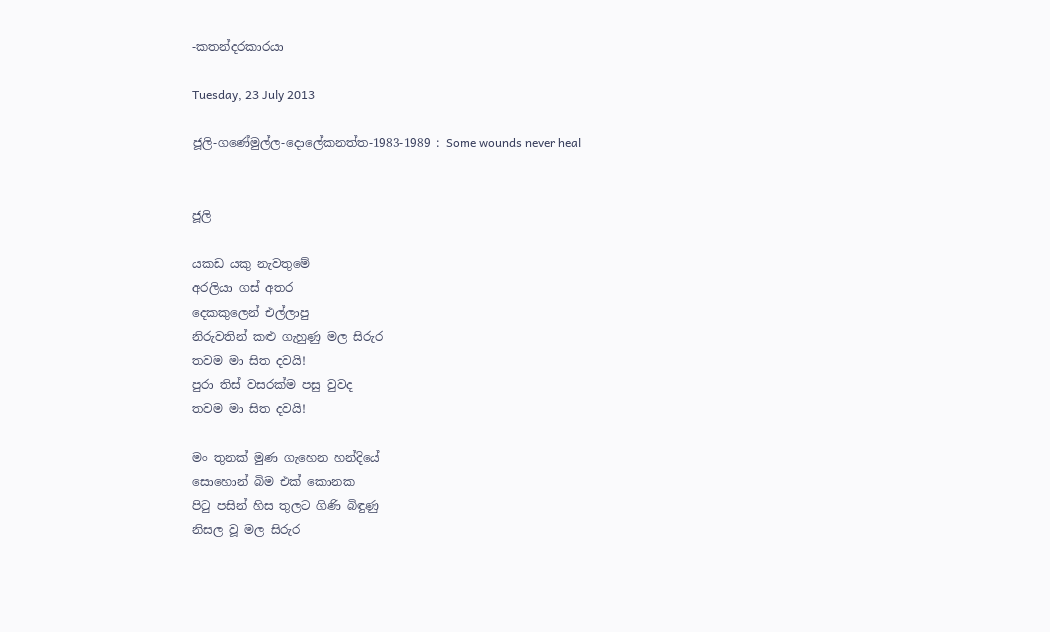-කතන්දරකාරයා

Tuesday, 23 July 2013

ජූලි-ගණේමුල්ල-දොලේකනත්ත-1983-1989 : Some wounds never heal


ජූලි

යකඩ යකු නැවතුමේ
අරලියා ගස් අතර
දෙකකුලෙන් එල්ලාපු
නිරුවතින් කළු ගැහුණු මල සිරුර
තවම මා සිත දවයි!
පුරා තිස් වසරක්ම පසු වුවද
තවම මා සිත දවයි!

මං තුනක් මුණ ගැහෙන හන්දියේ
සොහොන් බිම එක් කොනක
පිටු පසින් හිස තුලට ගිණි බිඳුණු
නිසල වූ මල සිරුර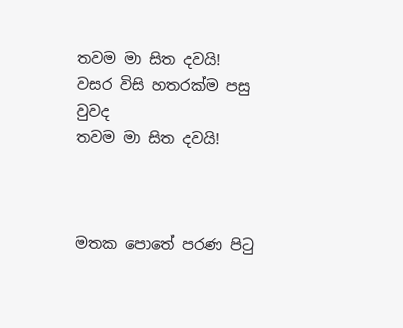තවම මා සිත දවයි!
වසර විසි හතරක්ම පසු වුවද
තවම මා සිත දවයි!



මතක පොතේ පරණ පිටු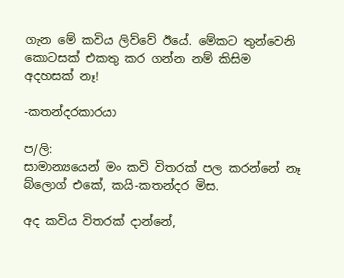ගැන මේ කවිය ලිව්වේ ඊයේ. මේකට තුන්වෙනි කොටසක් එකතු කර ගන්න නම් කිසිම අදහසක් නෑ!

-කතන්දරකාරයා

ප/ලි:
සාමාන්‍යයෙන් මං කවි විතරක් පල කරන්නේ නෑ බ්ලොග් එකේ, කයි-කතන්දර මිස.

අද කවිය විතරක් දාන්නේ,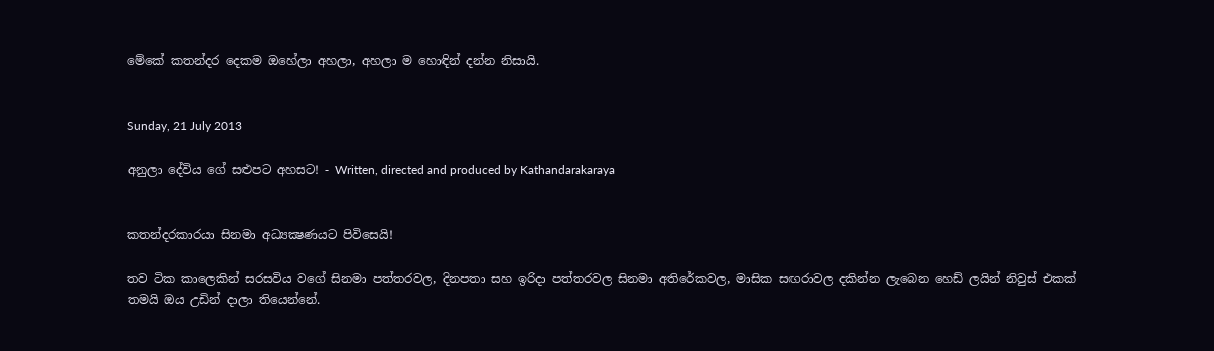මේකේ කතන්දර දෙකම ඔහේලා අහලා, අහලා ම හොඳින් දන්න නිසායි.


Sunday, 21 July 2013

අනුලා දේවිය ගේ සළුපට අහසට! - Written, directed and produced by Kathandarakaraya


කතන්දරකාරයා සිනමා අධ්‍යක්‍ෂණයට පිවිසෙයි!

තව ටික කාලෙකින් සරසවිය වගේ සිනමා පත්තරවල, දිනපතා සහ ඉරිදා පත්තරවල සිනමා අතිරේකවල, මාසික සඟරාවල දකින්න ලැබෙන හෙඩ් ලයින් නිවුස් එකක් තමයි ඔය උඩින් දාලා තියෙන්නේ.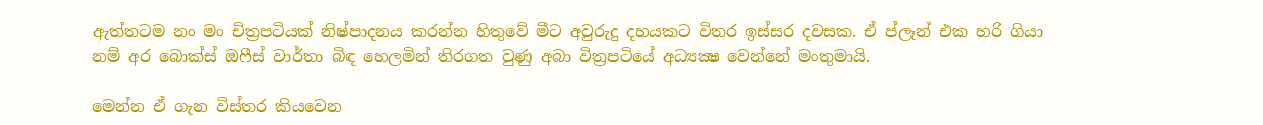ඇත්තටම නං මං චිත්‍රපටියක් නිෂ්පාදනය කරන්න හිතුවේ මීට අවුරුදු දහයකට විතර ඉස්සර දවසක. ඒ ප්ලෑන් එක හරි ගියා නම් අර බොක්ස් ඔෆීස් වාර්තා බිඳ හෙලමින් තිරගත වුණු අබා විත්‍රපටියේ අධ්‍යක්‍ෂ වෙන්නේ මංතුමායි.

මෙන්න ඒ ගැන විස්තර කියවෙන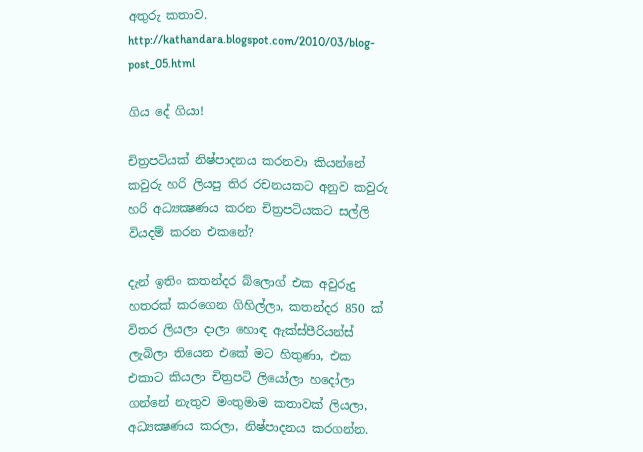අතුරු කතාව.
http://kathandara.blogspot.com/2010/03/blog-post_05.html

ගිය දේ ගියා!

චිත්‍රපටියක් නිෂ්පාදනය කරනවා කියන්නේ කවුරු හරි ලියපු තිර රචනයකට අනුව කවුරු හරි අධ්‍යක්‍ෂණය කරන චිත්‍රපටියකට සල්ලි වියදම් කරන එකනේ?

දැන් ඉතිං කතන්දර බ්ලොග් එක අවුරුදු හතරක් කරගෙන ගිහිල්ලා, කතන්දර 850 ක් විතර ලියලා දාලා හොඳ ඇක්ස්පීරියන්ස් ලැබිලා තියෙන එකේ මට හිතුණා, එක එකාට කියලා චිත්‍රපටි ලියෝලා හදෝලා ගන්නේ නැතුව මංතුමාම කතාවක් ලියලා, අධ්‍යක්‍ෂණය කරලා, නිෂ්පාදනය කරගන්න.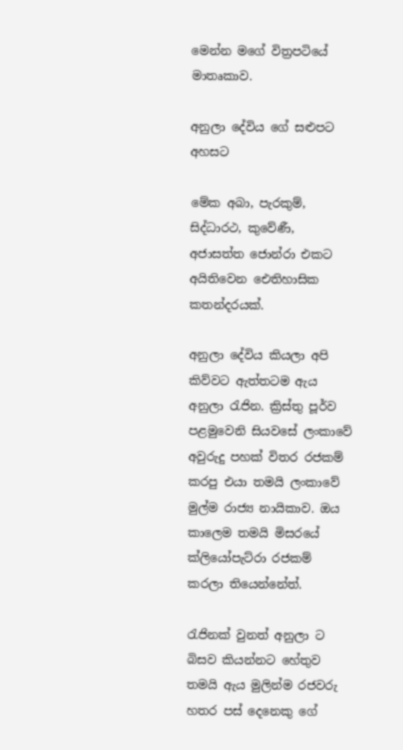මෙන්න මගේ විත්‍රපටියේ මාතෘකාව.

අනුලා දේවිය ගේ සළුපට අහසට

මේක අබා, පැරකුම්, සිද්ධාරථ, කුවේණී, අජාසත්ත ජොන්රා එකට අයිතිවෙන ඓතිහාසික කතන්දරයක්.

අනුලා දේවිය කියලා අපි කිව්වට ඇත්තටම ඇය අනුලා රැජින. ක්‍රිස්තු පූර්ව පළමුවෙනි සියවසේ ලංකාවේ අවුරුදු පහක් විතර රජකම් කරපු එයා තමයි ලංකාවේ මුල්ම රාජ්‍ය නායිකාව. ඔය කාලෙම තමයි මිසරයේ ක්ලියෝපැට්රා රජකම් කරලා තියෙන්නේත්.

රැජිනක් වුනත් අනුලා ට බිසව කියන්නට හේතුව තමයි ඇය මුලින්ම රජවරු හතර පස් දෙනෙකු ගේ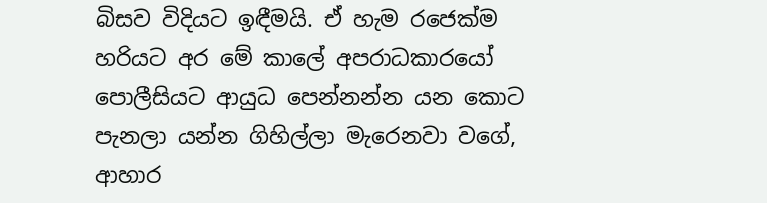බිසව විදියට ඉඳීමයි. ඒ හැම රජෙක්ම හරියට අර මේ කාලේ අපරාධකාරයෝ පොලීසියට ආයුධ පෙන්නන්න යන කොට පැනලා යන්න ගිහිල්ලා මැරෙනවා වගේ, ආහාර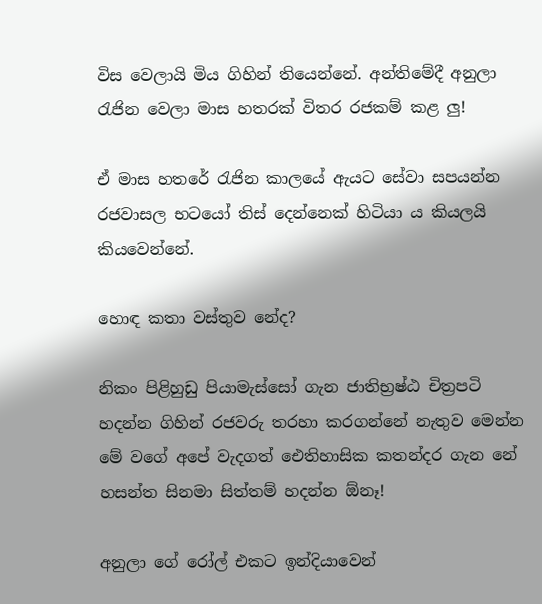විස වෙලායි මිය ගිහින් තියෙන්නේ. අන්තිමේදී අනුලා රැජින වෙලා මාස හතරක් විතර රජකම් කළ ලු!

ඒ මාස හතරේ රැජින කාලයේ ඇයට සේවා සපයන්න රජවාසල භටයෝ තිස් දෙන්නෙක් හිටියා ය කියලයි කියවෙන්නේ.

හොඳ කතා වස්තුව නේද?

නිකං පිළිහුඩු පියාමැස්සෝ ගැන ජාතිභ්‍රෂ්ඨ චිත්‍රපටි හදන්න ගිහින් රජවරු තරහා කරගන්නේ නැතුව මෙන්න මේ වගේ අපේ වැදගත් ඓතිහාසික කතන්දර ගැන නේ හසන්ත සිනමා සිත්තම් හදන්න ඕනෑ!

අනුලා ගේ රෝල් එකට ඉන්දියාවෙන්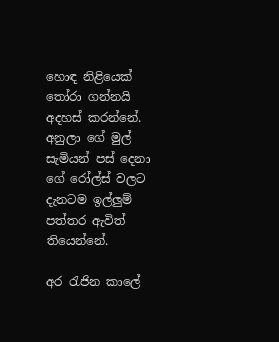හොඳ නිළියෙක් තෝරා ගන්නයි අදහස් කරන්නේ. අනුලා ගේ මුල් සැමියන් පස් දෙනා ගේ රෝල්ස් වලට දැනටම ඉල්ලුම් පත්තර ඇවිත් තියෙන්නේ.

අර රැජින කාලේ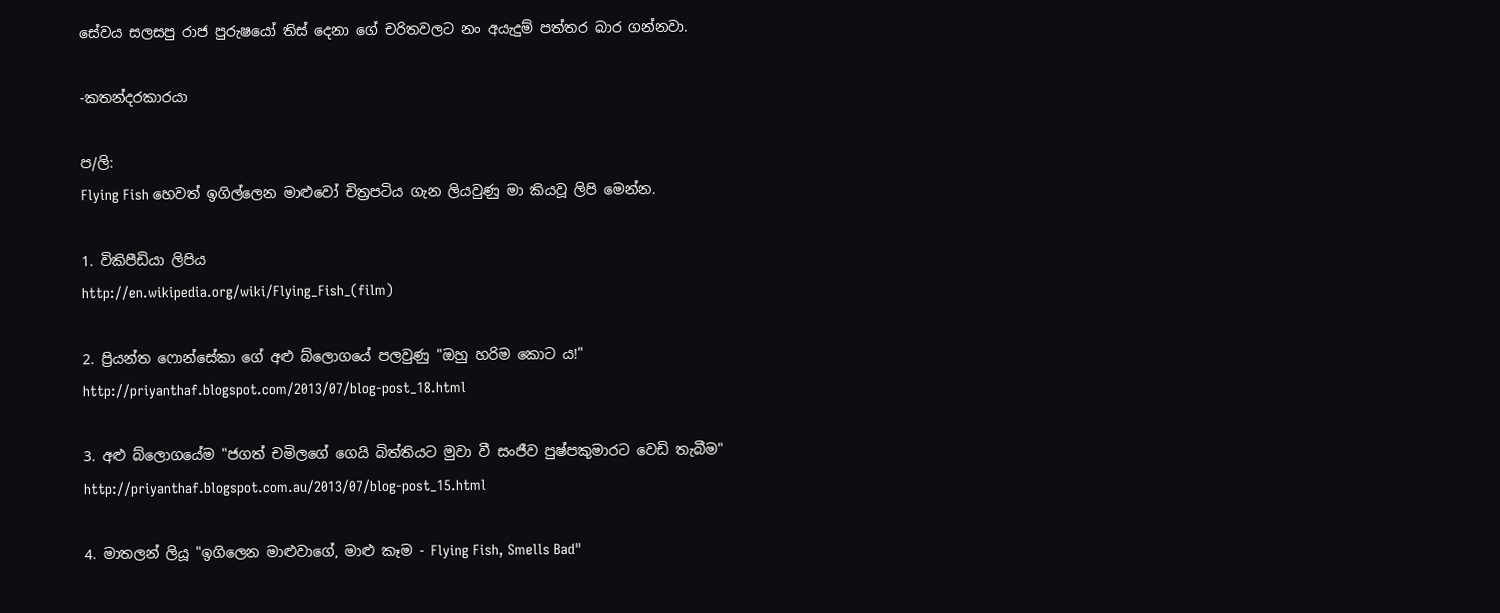සේවය සලසපු රාජ පුරුෂයෝ තිස් දෙනා ගේ චරිතවලට නං අයැදුම් පත්තර බාර ගන්නවා.

-කතන්දරකාරයා

ප/ලි:
Flying Fish හෙවත් ඉගිල්ලෙන මාළුවෝ චිත්‍රපටිය ගැන ලියවුණු මා කියවූ ලිපි මෙන්න.

1. විකිපීඩියා ලිපිය
http://en.wikipedia.org/wiki/Flying_Fish_(film)

2. ප්‍රියන්ත ෆොන්සේකා ගේ අළු බ්ලොගයේ පලවුණු "ඔහු හරිම කොට ය!"
http://priyanthaf.blogspot.com/2013/07/blog-post_18.html

3. අළු බ්ලොගයේම "ජගත් චමිලගේ ගෙයි බිත්තියට මුවා වී සංජීව පුෂ්පකුමාරට වෙඩි තැබීම"
http://priyanthaf.blogspot.com.au/2013/07/blog-post_15.html

4. මාතලන් ලියූ "ඉගිලෙන මාළුවාගේ, මාළු කෑම - Flying Fish, Smells Bad"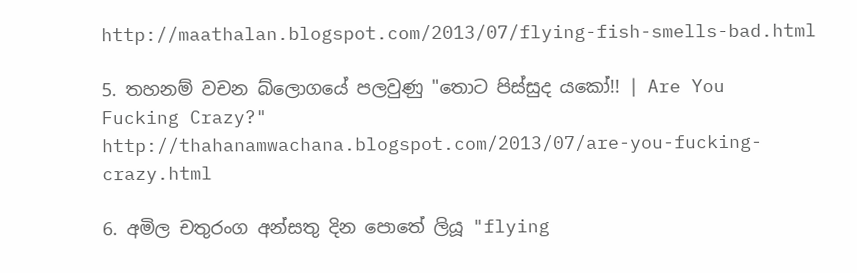http://maathalan.blogspot.com/2013/07/flying-fish-smells-bad.html

5. තහනම් වචන බ්ලොගයේ පලවුණු "තොට පිස්සුද යකෝ!! | Are You Fucking Crazy?"
http://thahanamwachana.blogspot.com/2013/07/are-you-fucking-crazy.html

6. අමිල චතුරංග අන්සතු දින පොතේ ලියූ "flying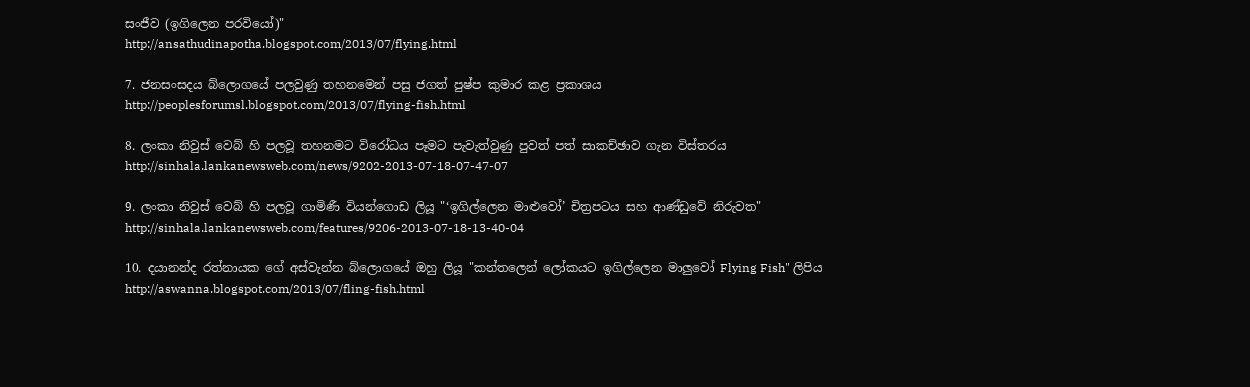සංජීව (ඉගිලෙන පරවියෝ)"
http://ansathudinapotha.blogspot.com/2013/07/flying.html

7. ජනසංසදය බ්ලොගයේ පලවුණු තහනමෙන් පසු ජගත් පුෂ්ප කුමාර කළ ප්‍රකාශය
http://peoplesforumsl.blogspot.com/2013/07/flying-fish.html

8. ලංකා නිවුස් වෙබ් හි පලවූ තහනමට විරෝධය පෑමට පැවැත්වුණු පුවත් පත් සාකච්ඡාව ගැන විස්තරය
http://sinhala.lankanewsweb.com/news/9202-2013-07-18-07-47-07

9. ලංකා නිවුස් වෙබ් හි පලවූ ගාමිණී වියන්ගොඩ ලියූ "‘ඉගිල්ලෙන මාළුවෝ’ චිත්‍රපටය සහ ආණ්ඩුවේ නිරුවත"
http://sinhala.lankanewsweb.com/features/9206-2013-07-18-13-40-04

10. දයානන්ද රත්නායක ගේ අස්වැන්න බ්ලොගයේ ඔහු ලියූ "කන්තලෙන් ලෝකයට ඉගිල්ලෙන මාලුවෝ Flying Fish" ලිපිය
http://aswanna.blogspot.com/2013/07/fling-fish.html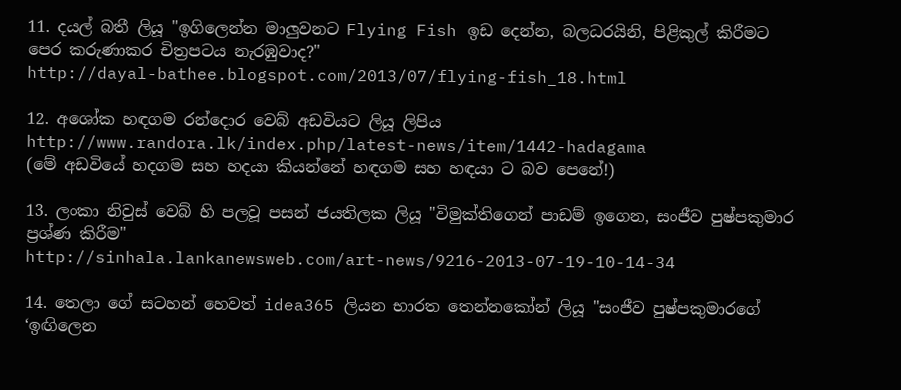11. දයල් බතී ලියූ "ඉගිලෙන්න මාලුවනට Flying Fish ඉඩ දෙන්න, බලධරයිනි, පිළිකුල් කිරීමට පෙර කරුණාකර චිත්‍රපටය නැරඹුවාද?"
http://dayal-bathee.blogspot.com/2013/07/flying-fish_18.html

12. අශෝක හඳගම රන්දොර වෙබ් අඩවියට ලියූ ලිපිය
http://www.randora.lk/index.php/latest-news/item/1442-hadagama
(මේ අඩවියේ හදගම සහ හදයා කියන්නේ හඳගම සහ හඳයා ට බව පෙනේ!)

13. ලංකා නිවුස් වෙබ් හි පලවූ පසන් ජයතිලක ලියූ "විමුක්තිගෙන් පාඩම් ඉගෙන, සංජීව පුෂ්පකුමාර ප්‍රශ්ණ කිරීම"
http://sinhala.lankanewsweb.com/art-news/9216-2013-07-19-10-14-34

14. තෙලා ගේ සටහන් හෙවත් idea365 ලියන භාරත තෙන්නකෝන් ලියූ "සංජීව පුෂ්පකුමාරගේ ‘ඉඟිලෙන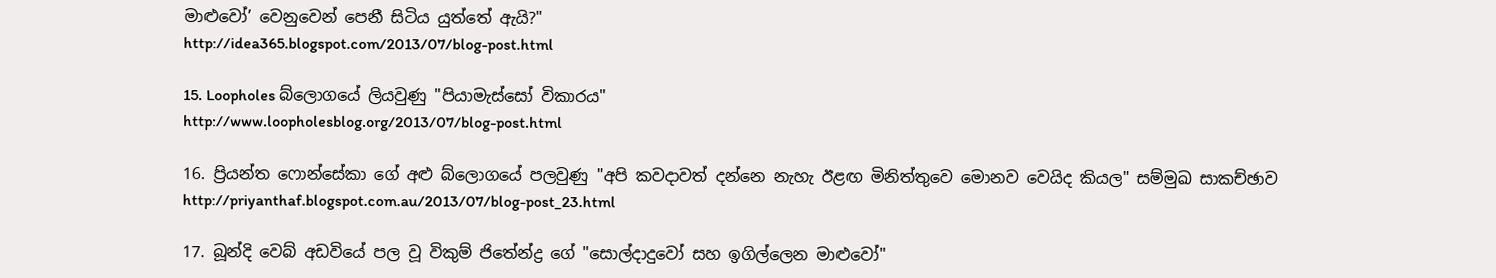මාළුවෝ’ වෙනුවෙන් පෙනී සිටිය යුත්තේ ඇයි?"
http://idea365.blogspot.com/2013/07/blog-post.html

15. Loopholes බ්ලොගයේ ලියවුණු "පියාමැස්සෝ විකාරය"
http://www.loopholesblog.org/2013/07/blog-post.html

16. ප්‍රියන්ත ෆොන්සේකා ගේ අළු බ්ලොගයේ පලවුණු "අපි කවදාවත් දන්නෙ නැහැ ඊළඟ මිනිත්තුවෙ මොනව වෙයිද කියල" සම්මුඛ සාකච්ඡාව
http://priyanthaf.blogspot.com.au/2013/07/blog-post_23.html

17. බූන්දි වෙබ් අඩවියේ පල වූ විකුම් ජිතේන්ද්‍ර ගේ "සොල්දාදුවෝ සහ ඉගිල්ලෙන මාළුවෝ"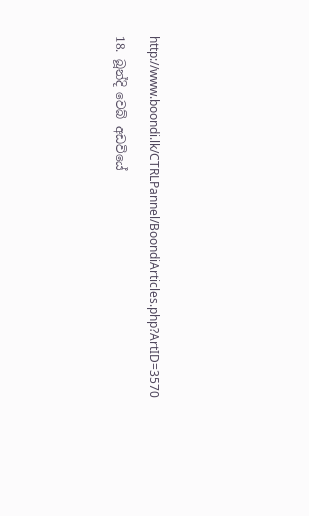http://www.boondi.lk/CTRLPannel/BoondiArticles.php?ArtID=3570

18. බූන්දි වෙබ් අඩවියේ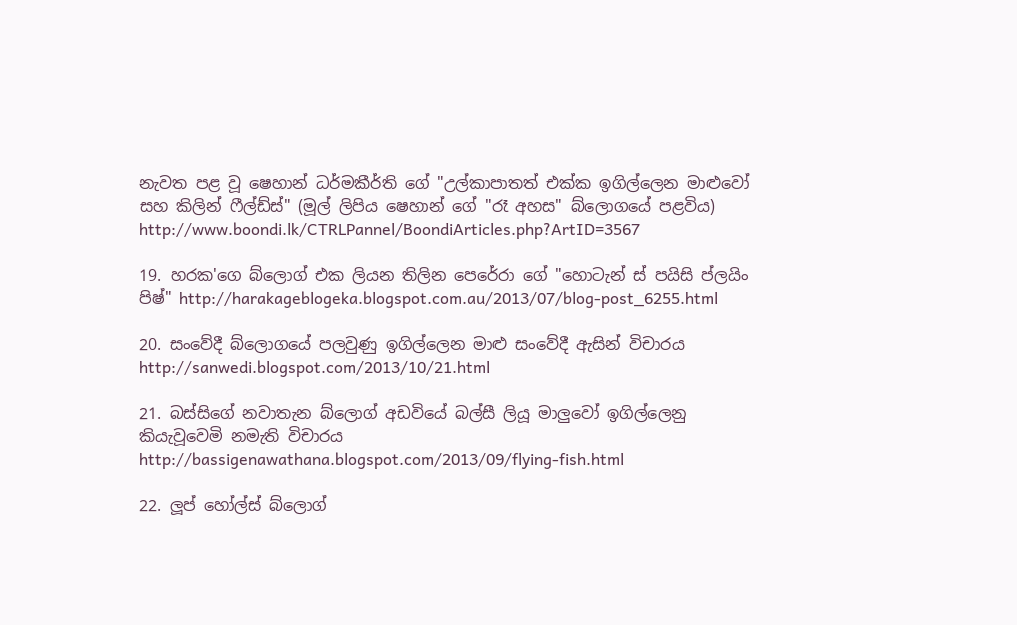නැවත පළ වූ ෂෙහාන් ධර්මකීර්ති ගේ "උල්කාපාතත් එක්ක ඉගිල්ලෙන මාළුවෝ සහ කිලින් ෆීල්ඩ්ස්" (මූල් ලිපිය ෂෙහාන් ගේ "රෑ අහස" බ්ලොගයේ පළවිය)
http://www.boondi.lk/CTRLPannel/BoondiArticles.php?ArtID=3567

19. හරක'ගෙ බ්ලොග් එක ලියන තිලින පෙරේරා ගේ "හොටැන් ස් පයිසි ප්ලයිං පිෂ්" http://harakageblogeka.blogspot.com.au/2013/07/blog-post_6255.html

20. සංවේදී බ්ලොගයේ පලවුණු ඉගිල්ලෙන මාළු සංවේදී ඇසින් විචාරය http://sanwedi.blogspot.com/2013/10/21.html

21. බස්සිගේ නවාතැන බ්ලොග් අඩවියේ බල්සී ලියූ මාලුවෝ ඉගිල්ලෙනු කියැවූවෙමි නමැති විචාරය http://bassigenawathana.blogspot.com/2013/09/flying-fish.html

22. ලූප් හෝල්ස් බ්ලොග්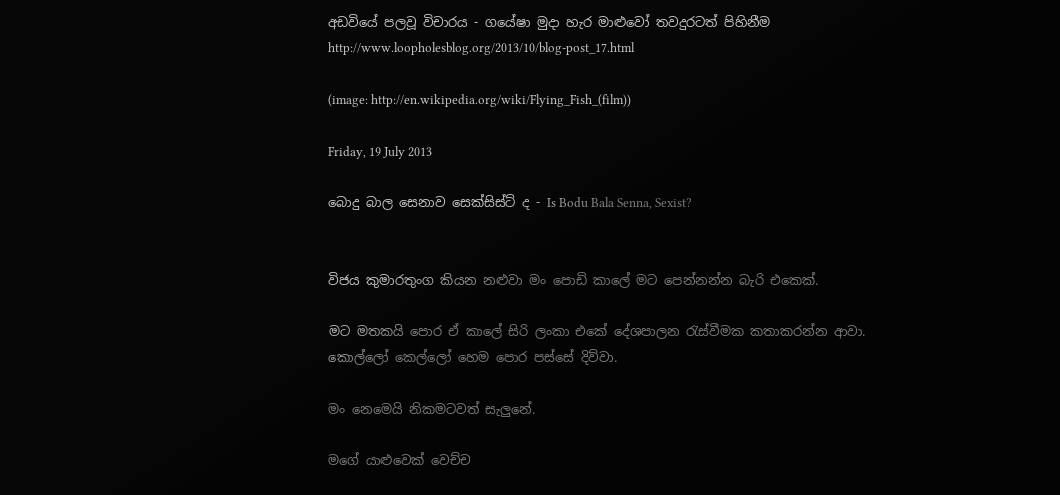අඩවියේ පලවූ විචාරය - ගයේෂා මුදා හැර මාළුවෝ තවදුරටත් පිහිනීම
http://www.loopholesblog.org/2013/10/blog-post_17.html

(image: http://en.wikipedia.org/wiki/Flying_Fish_(film))

Friday, 19 July 2013

බොදු බාල සෙනාව සෙක්සිස්ට් ද - Is Bodu Bala Senna, Sexist?


විජය කුමාරතුංග කියන නළුවා මං පොඩි කාලේ මට පෙන්නන්න බැරි එකෙක්.

මට මතකයි පොර ඒ කාලේ සිරි ලංකා එකේ දේශපාලන රැස්වීමක කතාකරන්න ආවා. කොල්ලෝ කෙල්ලෝ හෙම පොර පස්සේ දිව්වා.

මං නෙමෙයි නිකමටවත් සැලුනේ.

මගේ යාළුවෙක් වෙච්ච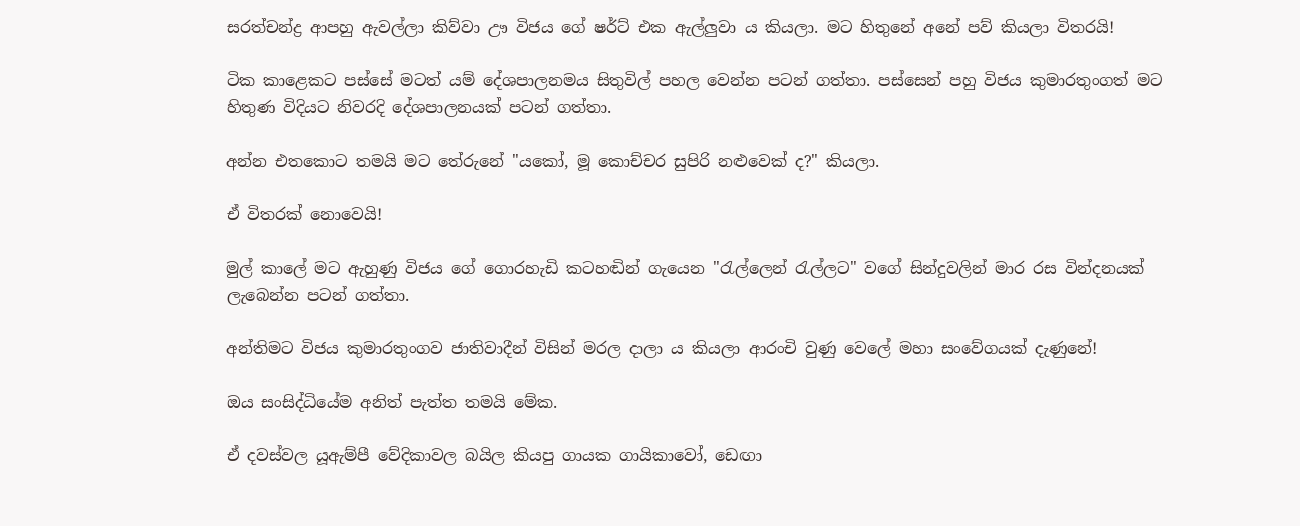සරත්චන්ද්‍ර ආපහු ඇවල්ලා කිව්වා ඌ විජය ගේ ෂර්ට් එක ඇල්ලුවා ය කියලා. මට හිතුනේ අනේ පව් කියලා විතරයි!

ටික කාළෙකට පස්සේ මටත් යම් දේශපාලනමය සිතුවිල් පහල වෙන්න පටන් ගත්තා. පස්සෙන් පහු විජය කුමාරතුංගත් මට හිතුණ විදියට නිවරදි දේශපාලනයක් පටන් ගත්තා.

අන්න එතකොට තමයි මට තේරුනේ "යකෝ, මූ කොච්චර සුපිරි නළුවෙක් ද?" කියලා.

ඒ විතරක් නොවෙයි!

මුල් කාලේ මට ඇහුණු විජය ගේ ගොරහැඩි කටහඬින් ගැයෙන "රැල්ලෙන් රැල්ලට" වගේ සින්දුවලින් මාර රස වින්දනයක් ලැබෙන්න පටන් ගත්තා.

අන්තිමට විජය කුමාරතුංගව ජාතිවාදීන් විසින් මරල දාලා ය කියලා ආරංචි වුණු වෙලේ මහා සංවේගයක් දැණුනේ!

ඔය සංසිද්ධියේම අනිත් පැත්ත තමයි මේක.

ඒ දවස්වල යූඇම්පී වේදිකාවල බයිල කියපු ගායක ගායිකාවෝ, ඩෙඟා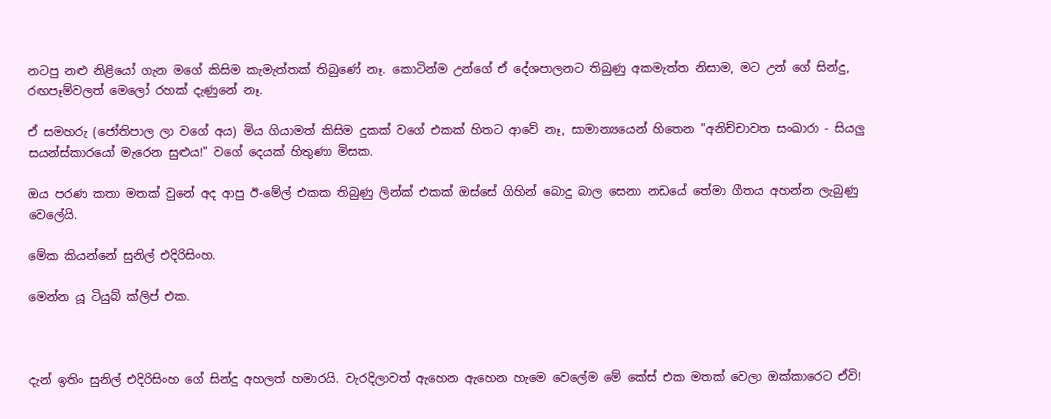නටපු නළු නිළියෝ ගැන මගේ කිසිම කැමැත්තක් තිබුණේ නෑ. කොටින්ම උන්ගේ ඒ දේශපාලනට තිබුණු අකමැත්ත නිසාම, මට උන් ගේ සින්දු, රඟපෑම්වලත් මෙලෝ රහක් දැණුනේ නෑ.

ඒ සමහරු (ජෝතිපාල ලා වගේ අය) මිය ගියාමත් කිසිම දුකක් වගේ එකක් හිතට ආවේ නෑ, සාමාන්‍යයෙන් හිතෙන "අනිච්චාවත සංඛාරා - සියලු සයන්ස්කාරයෝ මැරෙන සුළුය!" වගේ දෙයක් හිතුණා මිසක.

ඔය පරණ කතා මතක් වුනේ අද ආපු ඊ-මේල් එකක තිබුණු ලින්ක් එකක් ඔස්සේ ගිහින් බොදු බාල සෙනා නඩයේ තේමා ගීතය අහන්න ලැබුණු වෙලේයි.

මේක කියන්නේ සුනිල් එදිරිසිංහ.

මෙන්න යූ ටියුබ් ක්ලිප් එක.



දැන් ඉතිං සුනිල් එදිරිසිංහ ගේ සින්දු අහලත් හමාරයි. වැරදිලාවත් ඇහෙන ඇහෙන හැමෙ වෙලේම මේ කේස් එක මතක් වෙලා ඔක්කාරෙට ඒවි!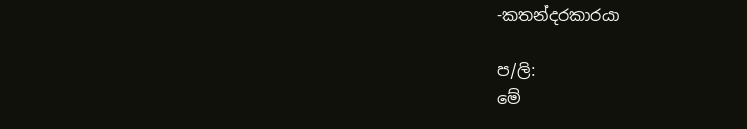-කතන්දරකාරයා

ප/ලි:
මේ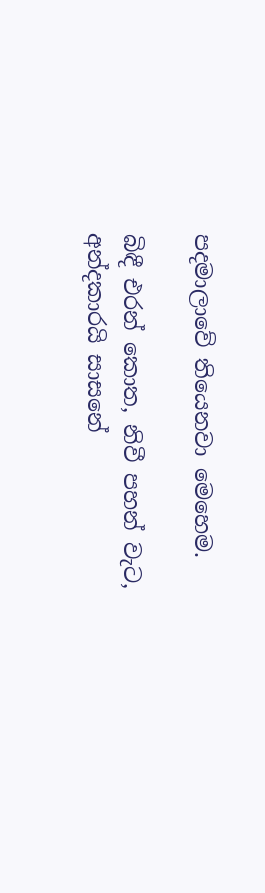පදමාලාවේ තියෙනවා මෙහෙම.

බිඳී එරන් කොත, නිවී පහන් වැට, අන්දකාරයි සාසනේ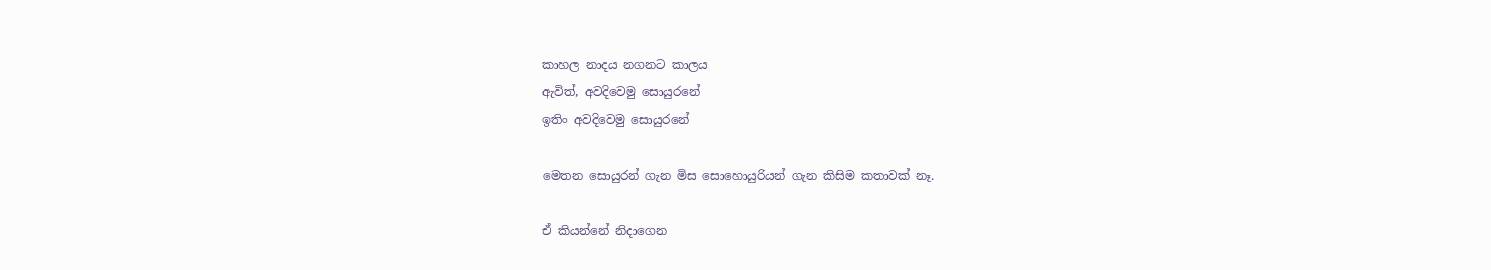කාහල නාදය නගනට කාලය
ඇවිත්, අවදිවෙමු සොයුරනේ
ඉතිං අවදිවෙමු සොයුරනේ

මෙතන සොයුරන් ගැන මිස සොහොයුරියන් ගැන කිසිම කතාවක් නෑ.

ඒ කියන්නේ නිදාගෙන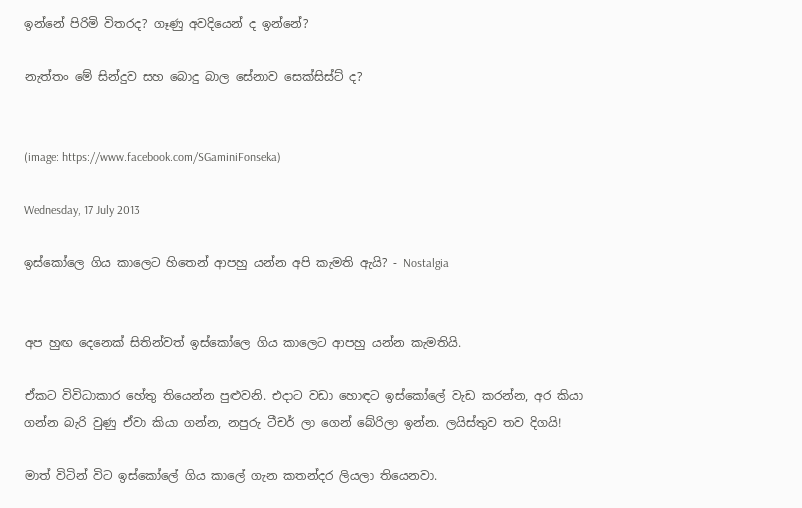ඉන්නේ පිරිමි විතරද? ගෑණු අවදියෙන් ද ඉන්නේ?

නැත්තං මේ සින්දුව සහ බොදු බාල සේනාව සෙක්සිස්ට් ද?


(image: https://www.facebook.com/SGaminiFonseka)

Wednesday, 17 July 2013

ඉස්කෝලෙ ගිය කාලෙට හිතෙන් ආපහු යන්න අපි කැමති ඇයි? - Nostalgia


අප හුඟ දෙනෙක් සිතින්වත් ඉස්කෝලෙ ගිය කාලෙට ආපහු යන්න කැමතියි.

ඒකට විවිධාකාර හේතු තියෙන්න පුළුවනි. එදාට වඩා හොඳට ඉස්කෝලේ වැඩ කරන්න, අර කියා ගන්න බැරි වුණු ඒවා කියා ගන්න, නපුරු ටීචර් ලා ගෙන් බේරිලා ඉන්න. ලයිස්තුව තව දිගයි!

මාත් විටින් විට ඉස්කෝලේ ගිය කාලේ ගැන කතන්දර ලියලා තියෙනවා.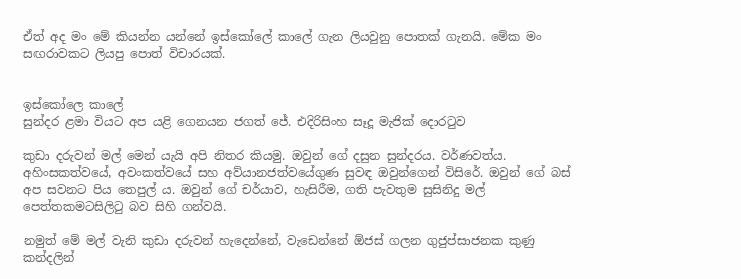ඒත් අද මං මේ කියන්න යන්නේ ඉස්කෝලේ කාලේ ගැන ලියවුනු පොතක් ගැනයි. මේක මං සඟරාවකට ලියපු පොත් විචාරයක්.


ඉස්කෝලෙ කාලේ
සුන්දර ළමා වියට අප යළි ගෙනයන ජගත් ජේ. එදිරිසිංහ සෑදූ මැජික් දොරටුව

කුඩා දරුවන් මල් මෙන් යැයි අපි නිතර කියමු. ඔවුන් ගේ දසුන සුන්දරය. වර්ණවත්ය. අහිංසකත්වයේ, අවංකත්වයේ සහ අව්යානජත්වයේගුණ සුවඳ ඔවුන්ගෙන් විසිරේ. ඔවුන් ගේ බස් අප සවනට පිය තෙපුල් ය. ඔවුන් ගේ චර්යාව, හැසිරීම, ගති පැවතුම සුසිනිදු මල් පෙත්තකමටසිලිටු බව සිහි ගන්වයි.

නමුත් මේ මල් වැනි කුඩා දරුවන් හැදෙන්නේ, වැඩෙන්නේ ඕජස් ගලන ගුජුප්සාජනක කුණු කන්දලින්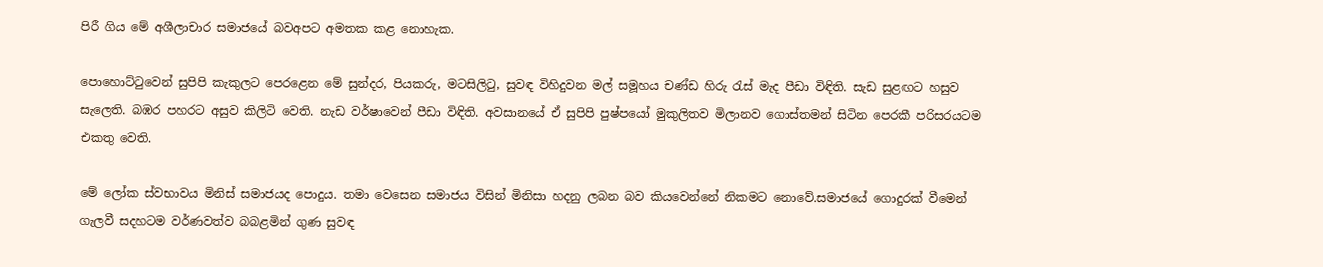පිරී ගිය මේ අශීලාචාර සමාජයේ බවඅපට අමතක කළ නොහැක.

පොහොට්ටුවෙන් සුපිපි කැකුලට පෙරළෙන මේ සුන්දර, පියකරු, මටසිලිටු, සුවඳ විහිදුවන මල් සමූහය චණ්ඩ හිරු රැස් මැද පීඩා විඳිති. සැඩ සුළඟට හසුව සැලෙති. බඹර පහරට අසුව කිලිටි වෙති. නැඩ වර්ෂාවෙන් පීඩා විඳිති. අවසානයේ ඒ සුපිපි පුෂ්පයෝ මුකුලිතව මිලානව ගොස්තමන් සිටින පෙරකී පරිසරයටම එකතු වෙති.

මේ ලෝක ස්වභාවය මිනිස් සමාජයද පොදුය. තමා වෙසෙන සමාජය විසින් මිනිසා හදනු ලබන බව කියවෙන්නේ නිකමට නොවේ.සමාජයේ ගොදුරක් වීමෙන් ගැලවී සදහටම වර්ණවත්ව බබළමින් ගුණ සුවඳ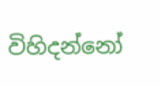විහිදන්නෝ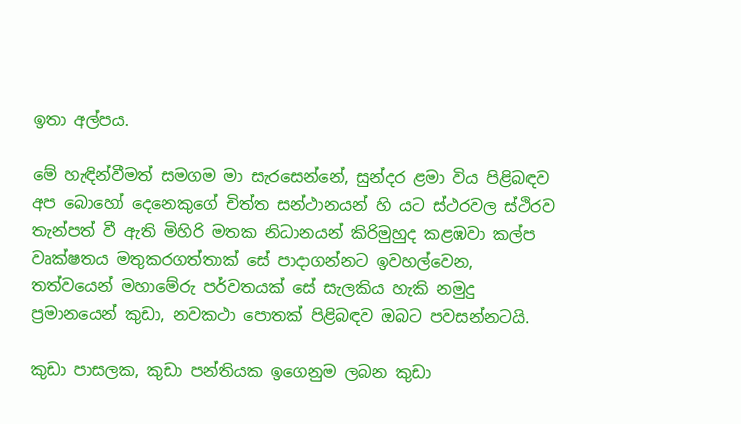ඉතා අල්පය.

මේ හැඳින්වීමත් සමගම මා සැරසෙන්නේ, සුන්දර ළමා විය පිළිබඳව අප බොහෝ දෙනෙකුගේ චිත්ත සන්ථානයන් හි යට ස්ථරවල ස්ථිරව තැන්පත් වී ඇති මිහිරි මතක නිධානයන් කිරිමුහුද කළඹවා කල්ප වෘක්ෂතය මතුකරගත්තාක් සේ පාදාගන්නට ඉවහල්වෙන, තත්වයෙන් මහාමේරු පර්වතයක් සේ සැලකිය හැකි නමුදු ප්‍රමානයෙන් කුඩා, නවකථා පොතක් පිළිබඳව ඔබට පවසන්නටයි.

කුඩා පාසලක, කුඩා පන්තියක ඉගෙනුම ලබන කුඩා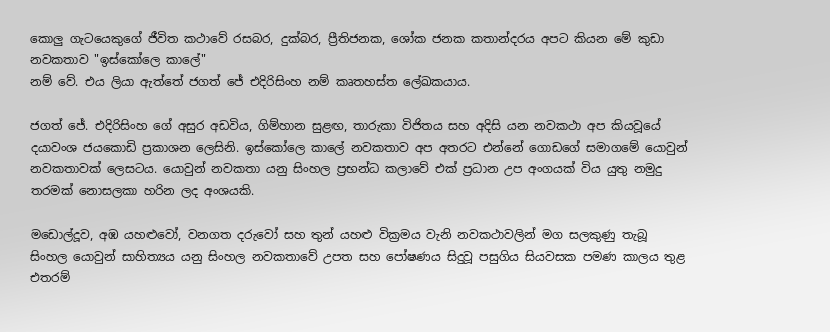කොලු ගැටයෙකුගේ ජීවිත කථාවේ රසබර, දුක්බර, ප්‍රීතිජනක, ශෝක ජනක කතාන්දරය අපට කියන මේ කුඩා නවකතාව "ඉස්කෝලෙ කාලේ"
නම් වේ. එය ලියා ඇත්තේ ජගත් ජේ එදිරිසිංහ නම් කෘතහස්ත ලේඛකයාය.

ජගත් ජේ. එදිරිසිංහ ගේ අසුර අඩවිය, ගිම්හාන සුළඟ, තාරුකා විජිතය සහ අදිසි යන නවකථා අප කියවූයේ දයාවංශ ජයකොඩි ප්‍රකාශන ලෙසිනි. ඉස්කෝලෙ කාලේ නවකතාව අප අතරට එන්නේ ගොඩගේ සමාගමේ යොවුන් නවකතාවක් ලෙසටය. යොවුන් නවකතා යනු සිංහල ප්‍රභන්ධ කලාවේ එක් ප්‍රධාන උප අංගයක් විය යුතු නමුදු තරමක් නොසලකා හරින ලද අංශයකි.

මඩොල්දූව, අඹ යහළුවෝ, වනගත දරුවෝ සහ තුන් යහළු වික්‍රමය වැනි නවකථාවලින් මග සලකුණු තැබූ සිංහල යොවුන් සාහිත්‍යය යනු සිංහල නවකතාවේ උපත සහ පෝෂණය සිදුවූ පසුගිය සියවසක පමණ කාලය තුළ එතරම්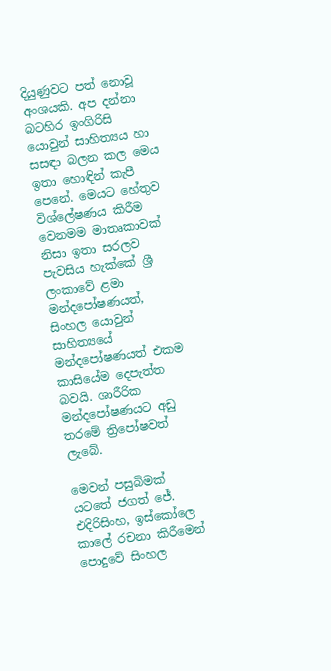දියුණුවට පත් නොවූ අංශයකි. අප දන්නා බටහිර ඉංගිරිසි යොවුන් සාහිත්‍යය හා සසඳා බලන කල මෙය ඉතා හොඳින් කැපී පෙනේ. මෙයට හේතුව විශ්ලේෂණය කිරීම වෙනමම මාතෘකාවක් නිසා ඉතා සරලව පැවසිය හැක්කේ ශ්‍රී ලංකාවේ ළමා මන්දපෝෂණයත්, සිංහල යොවුන් සාහිත්‍යයේ මන්දපෝෂණයත් එකම කාසියේම දෙපැත්ත බවයි. ශාරීරික මන්දපෝෂණයට අඩු තරමේ ත්‍රිපෝෂවත් ලැබේ.

මෙවන් පසුබිමක් යටතේ ජගත් ජේ. එදිරිසිංහ, ඉස්කෝලෙ කාලේ රචනා කිරීමෙන් පොදුවේ සිංහල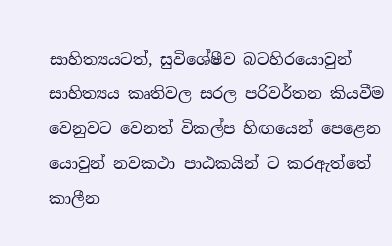සාහිත්‍යයටත්, සුවිශේෂීව බටහිරයොවුන් සාහිත්‍යය කෘතිවල සරල පරිවර්තන කියවීම වෙනුවට වෙනත් විකල්ප හිඟයෙන් පෙළෙන යොවුන් නවකථා පාඨකයින් ට කරඇත්තේ කාලීන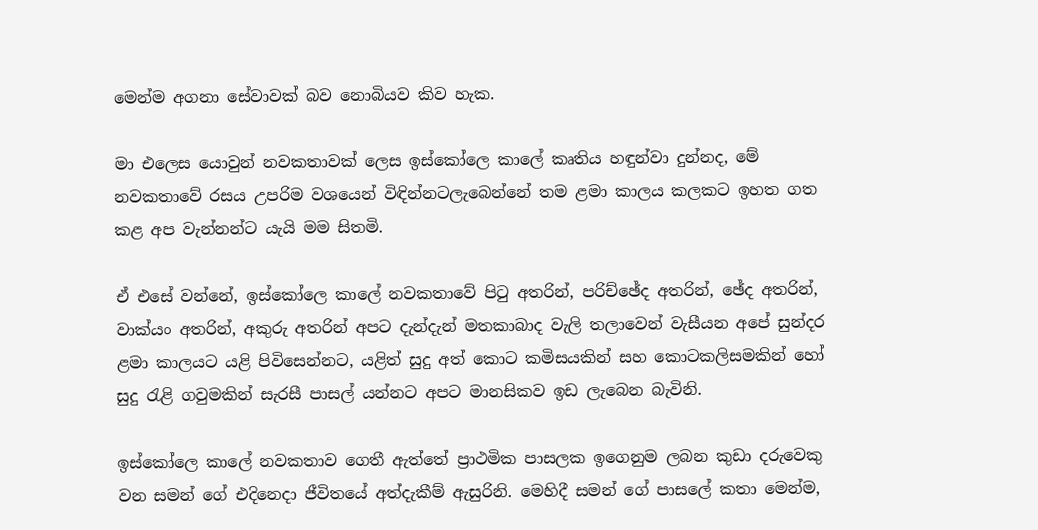මෙන්ම අගනා සේවාවක් බව නොබියව කිව හැක.

මා එලෙස යොවුන් නවකතාවක් ලෙස ඉස්කෝලෙ කාලේ කෘතිය හඳුන්වා දුන්නද, මේ නවකතාවේ රසය උපරිම වශයෙන් විඳින්නටලැබෙන්නේ තම ළමා කාලය කලකට ඉහත ගත කළ අප වැන්නන්ට යැයි මම සිතමි.

ඒ එසේ වන්නේ, ඉස්කෝලෙ කාලේ නවකතාවේ පිටු අතරින්, පරිච්ඡේද අතරින්, ඡේද අතරින්, වාක්යං අතරින්, අකුරු අතරින් අපට දැන්දැන් මතකාබාද වැලි තලාවෙන් වැසීයන අපේ සුන්දර ළමා කාලයට යළි පිවිසෙන්නට, යළිත් සුදු අත් කොට කමිසයකින් සහ කොටකලිසමකින් හෝ සුදු රැළි ගවුමකින් සැරසී පාසල් යන්නට අපට මානසිකව ඉඩ ලැබෙන බැවිනි.

ඉස්කෝලෙ කාලේ නවකතාව ගෙතී ඇත්තේ ප්‍රාථමික පාසලක ඉගෙනුම ලබන කුඩා දරුවෙකු වන සමන් ගේ එදිනෙදා ජීවිතයේ අත්දැකීම් ඇසුරිනි. මෙහිදී සමන් ගේ පාසලේ කතා මෙන්ම,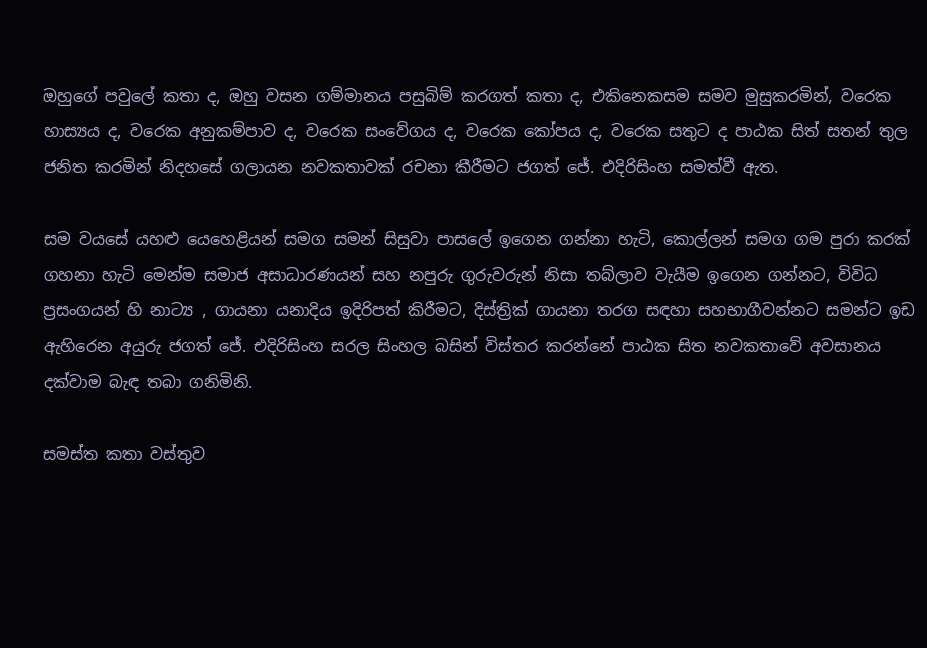ඔහුගේ පවුලේ කතා ද, ඔහු වසන ගම්මානය පසුබිම් කරගත් කතා ද, එකිනෙකසම සමව මුසුකරමින්, වරෙක හාස්‍යය ද, වරෙක අනුකම්පාව ද, වරෙක සංවේගය ද, වරෙක කෝපය ද, වරෙක සතුට ද පාඨක සිත් සතන් තුල ජනිත කරමින් නිදහසේ ගලායන නවකතාවක් රචනා කීරීමට ජගත් ජේ. එදිරිසිංහ සමත්වී ඇත.

සම වයසේ යහළු යෙහෙළියන් සමග සමන් සිසුවා පාසලේ ඉගෙන ගන්නා හැටි, කොල්ලන් සමග ගම පුරා කරක් ගහනා හැටි මෙන්ම සමාජ අසාධාරණයන් සහ නපුරු ගුරුවරුන් නිසා තබ්ලාව වැයීම ඉගෙන ගන්නට, විවිධ ප්‍රසංගයන් හි නාට්‍ය , ගායනා යනාදිය ඉදිරිපත් කිරීමට, දිස්ත්‍රික් ගායනා තරග සඳහා සහභාගීවන්නට සමන්ට ඉඩ ඇහිරෙන අයුරු ජගත් ජේ. එදිරිසිංහ සරල සිංහල බසින් විස්තර කරන්නේ පාඨක සිත නවකතාවේ අවසානය දක්වාම බැඳ තබා ගනිමිනි.

සමස්ත කතා වස්තුව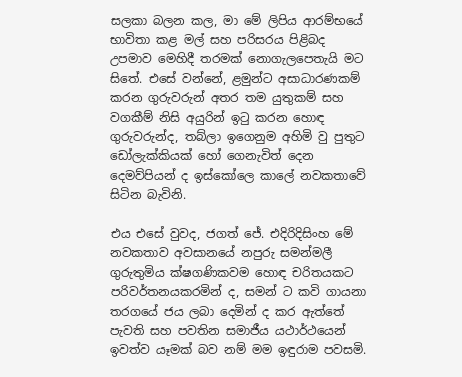සලකා බලන කල, මා මේ ලිපිය ආරම්භයේ භාවිතා කළ මල් සහ පරිසරය පිළිබද උපමාව මෙහිදී තරමක් නොගැලපෙතැයි මට සිතේ. එසේ වන්නේ, ළමුන්ට අසාධාරණකම් කරන ගුරුවරුන් අතර තම යුතුකම් සහ වගකීම් නිසි අයුරින් ඉටු කරන හොඳ ගුරුවරුන්ද, තබ්ලා ඉගෙනුම අහිමි වු පුතුට ඩෝලැක්කියක් හෝ ගෙනැවිත් දෙන දෙමව්පියන් ද ඉස්කෝලෙ කාලේ නවකතාවේ සිටින බැවිනි.

එය එසේ වුවද, ජගත් ජේ. එදිරිදිසිංහ මේ නවකතාව අවසානයේ නපුරු සමන්මලී ගුරුතුමිය ක්ෂගණිකවම හොඳ චරිතයකට පරිවර්තනයකරමින් ද, සමන් ට කවි ගායනා තරගයේ ජය ලබා දෙමින් ද කර ඇත්තේ පැවති සහ පවතින සමාජීය යථාර්ථයෙන් ඉවත්ව යෑමක් බව නම් මම ඉඳුරාම පවසමි.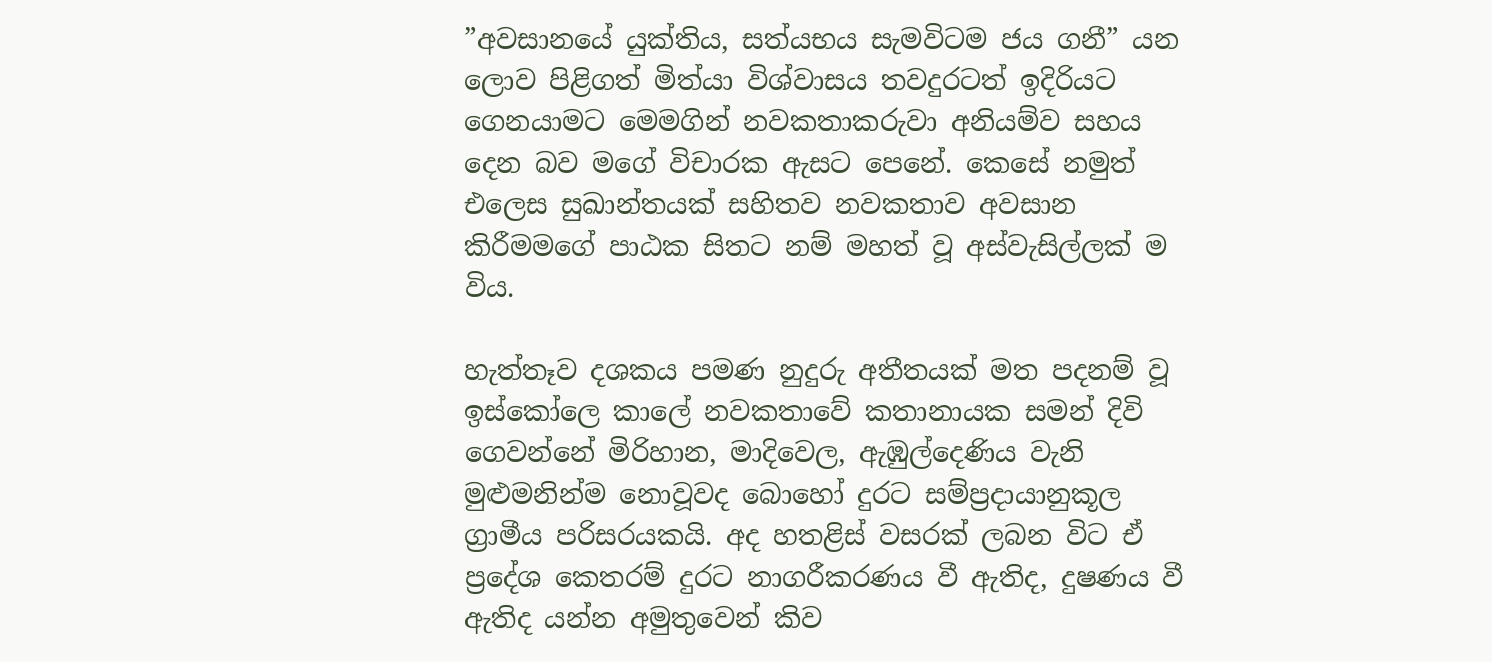”අවසානයේ යුක්තිය, සත්යභය සැමවිටම ජය ගනී” යන ලොව පිළිගත් මිත්යා විශ්වාසය තවදුරටත් ඉදිරියට ගෙනයාමට මෙමගින් නවකතාකරුවා අනියම්ව සහය දෙන බව මගේ විචාරක ඇසට පෙනේ. කෙසේ නමුත් එලෙස සුඛාන්තයක් සහිතව නවකතාව අවසාන කිරීමමගේ පාඨක සිතට නම් මහත් වූ අස්වැසිල්ලක් ම විය.

හැත්තෑව දශකය පමණ නුදුරු අතීතයක් මත පදනම් වූ ඉස්කෝලෙ කාලේ නවකතාවේ කතානායක සමන් දිවි ගෙවන්නේ මිරිහාන, මාදිවෙල, ඇඹුල්දෙණිය වැනි මුළුමනින්ම නොවූවද බොහෝ දුරට සම්ප්‍රදායානුකූල ග්‍රාමීය පරිසරයකයි. අද හතළිස් වසරක් ලබන විට ඒ ප්‍රදේශ කෙතරම් දුරට නාගරීකරණය වී ඇතිද, දුෂණය වී ඇතිද යන්න අමුතුවෙන් කිව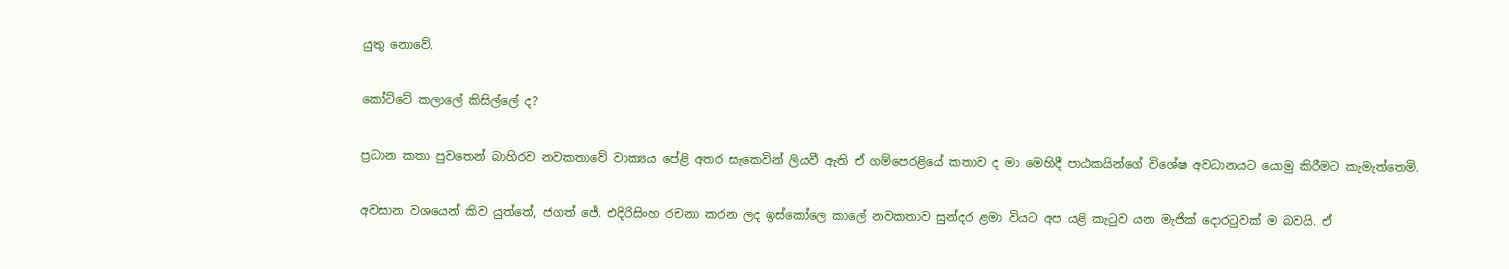යුතු නොවේ.

කෝට්ටේ කලාලේ කිසිල්ලේ ද?

ප්‍රධාන කතා පුවතෙන් බාහිරව නවකතාවේ වාක්‍යය පේළි අතර සැකෙවින් ලියවී ඇති ඒ ගම්පෙරළියේ කතාව ද මා මෙහිදී පාඨකයින්ගේ විශේෂ අවධානයට යොමු කිරීමට කැමැත්තෙමි.

අවසාන වශයෙන් කිව යුත්තේ, ජගත් ජේ. එදිරිසිංහ රචනා කරන ලද ඉස්කෝලෙ කාලේ නවකතාව සුන්දර ළමා වියට අප යළි කැටුව යන මැජික් දොරටුවක් ම බවයි. ඒ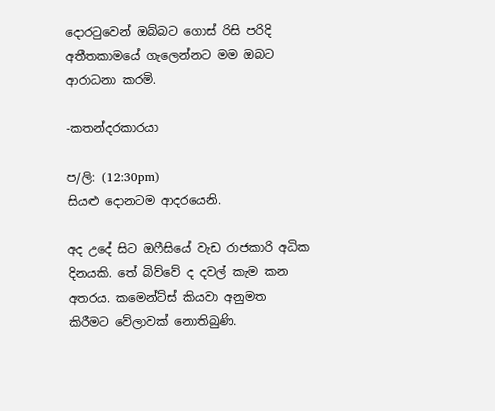දොරටුවෙන් ඔබ්බට ගොස් රිසි පරිදි අතීතකාමයේ ගැලෙන්නට මම ඔබට ආරාධනා කරමි.

-කතන්දරකාරයා

ප/ලි: (12:30pm)
සියළු දොනටම ආදරයෙනි.

අද උදේ සිට ඔෆීසියේ වැඩ රාජකාරි අධික දිනයකි. තේ බිව්වේ ද දවල් කැම කන අතරය. කමෙන්ට්ස් කියවා අනුමත කිරීමට වේලාවක් නොතිබුණි.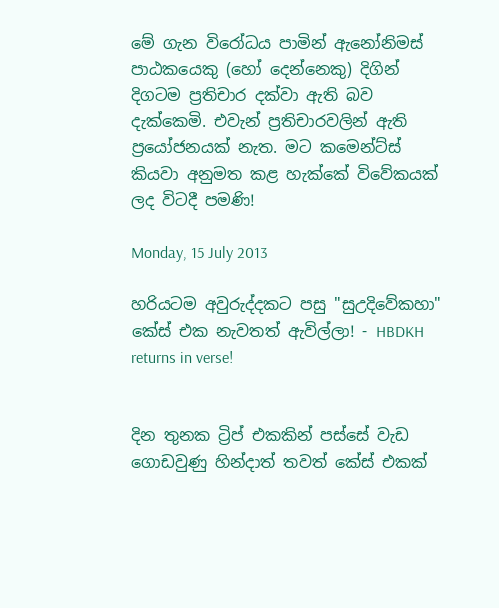මේ ගැන විරෝධය පාමින් ඇනෝනිමස් පාඨකයෙකු (හෝ දෙන්නෙකු) දිගින් දිගටම ප්‍රතිචාර දක්වා ඇති බව දැක්කෙමි. එවැන් ප්‍රතිචාරවලින් ඇති ප්‍රයෝජනයක් නැත. මට කමෙන්ට්ස් කියවා අනුමත කළ හැක්කේ විවේකයක් ලද විටදී පමණි!

Monday, 15 July 2013

හරියටම අවුරුද්දකට පසු "සුඋදිවේකහා" කේස් එක නැවතත් ඇවිල්ලා! - HBDKH returns in verse!


දින තුනක ට්‍රිප් එකකින් පස්සේ වැඩ ගොඩවුණු හින්දාත් තවත් කේස් එකක්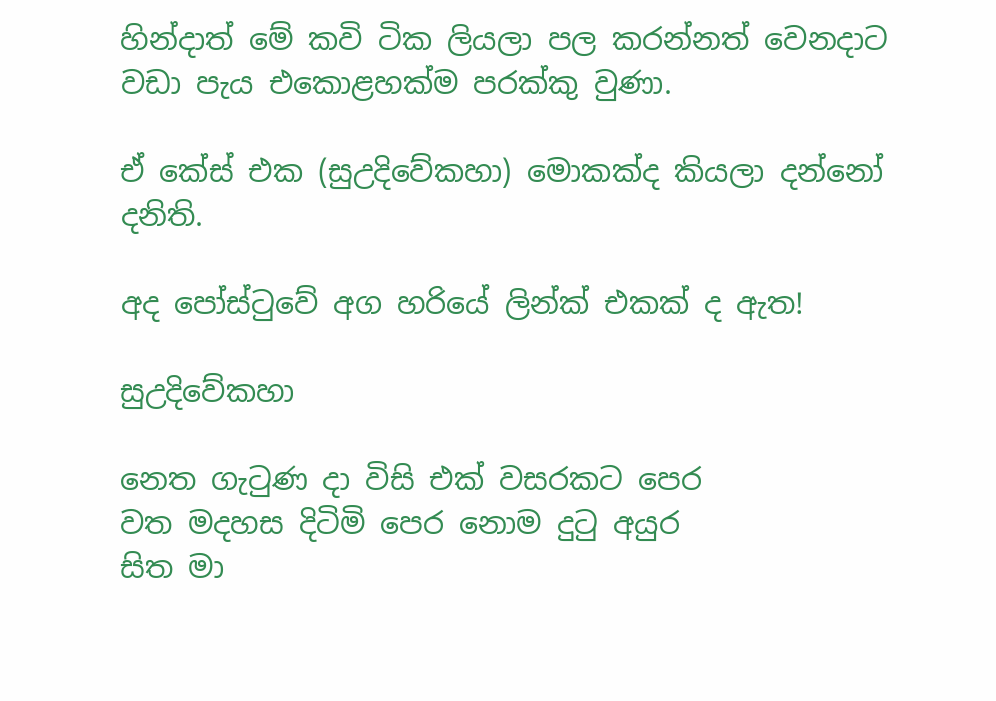හින්දාත් මේ කවි ටික ලියලා පල කරන්නත් වෙනදාට වඩා පැය එකොළහක්ම පරක්කු වුණා.

ඒ කේස් එක (සුඋදිවේකහා) මොකක්ද කියලා දන්නෝ දනිති.

අද පෝස්ටුවේ අග හරියේ ලින්ක් එකක් ද ඇත!

සුඋදිවේකහා

නෙත ගැටුණ දා විසි එක් වසරකට පෙර
වත මදහස දිටිමි පෙර නොම දුටු අයුර
සිත මා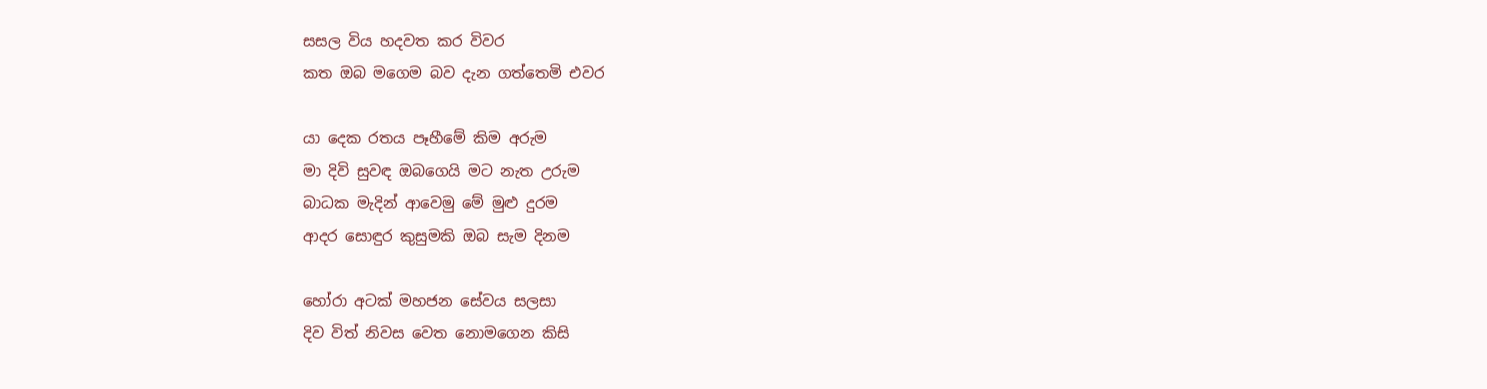සසල විය හදවත කර විවර
කත ඔබ මගෙම බව දැන ගත්තෙමි එවර

යා දෙක රතය පෑහීමේ කිම අරුම
මා දිවි සුවඳ ඔබගෙයි මට නැත උරුම
බාධක මැදින් ආවෙමු මේ මුළු දුරම
ආදර සොඳුර කුසුමකි ඔබ සැම දිනම

හෝරා අටක් මහජන සේවය සලසා
දිව විත් නිවස වෙත නොමගෙන කිසි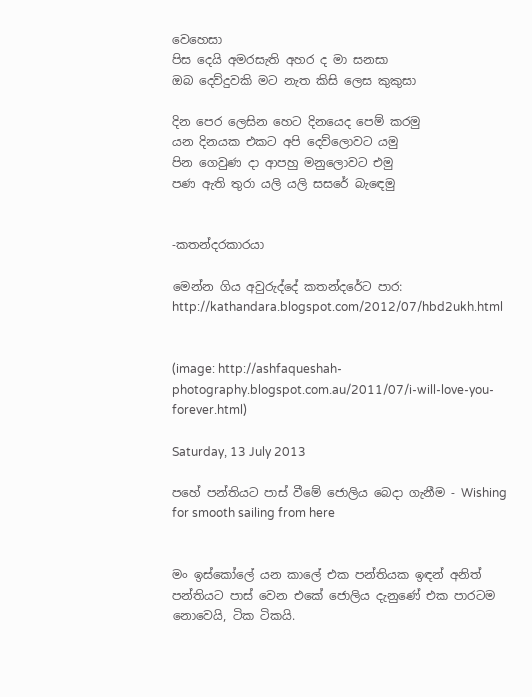වෙහෙසා
පිස දෙයි අමරසැති අහර ද මා සනසා
ඔබ දෙව්දුවකි මට නැත කිසි ලෙස කුකුසා

දින පෙර ලෙසින හෙට දිනයෙද පෙම් කරමු
යන දිනයක එකට අපි දෙව්ලොවට යමු
පින ගෙවුණ දා ආපහු මනුලොවට එමු
පණ ඇති තුරා යලි යලි සසරේ බැඳෙමු


-කතන්දරකාරයා

මෙන්න ගිය අවුරුද්දේ කතන්දරේට පාර:
http://kathandara.blogspot.com/2012/07/hbd2ukh.html


(image: http://ashfaqueshah-photography.blogspot.com.au/2011/07/i-will-love-you-forever.html)

Saturday, 13 July 2013

පහේ පන්තියට පාස් වීමේ ජොලිය බෙදා ගැනීම - Wishing for smooth sailing from here


මං ඉස්කෝලේ යන කාලේ එක පන්තියක ඉඳන් අනිත් පන්තියට පාස් වෙන එකේ ජොලිය දැනුණේ එක පාරටම නොවෙයි, ටික ටිකයි.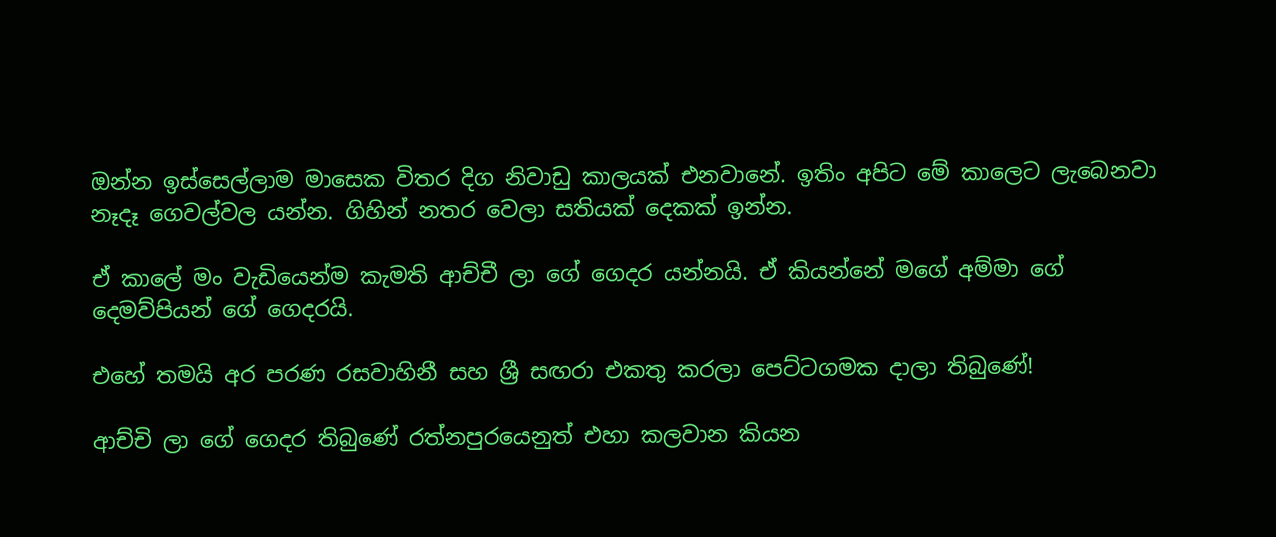ඔන්න ඉස්සෙල්ලාම මාසෙක විතර දිග නිවාඩු කාලයක් එනවානේ. ඉතිං අපිට මේ කාලෙට ලැබෙනවා නෑදෑ ගෙවල්වල යන්න. ගිහින් නතර වෙලා සතියක් දෙකක් ඉන්න.

ඒ කාලේ මං වැඩියෙන්ම කැමති ආච්චී ලා ගේ ගෙදර යන්නයි. ඒ කියන්නේ මගේ අම්මා ගේ දෙමව්පියන් ගේ ගෙදරයි.

එහේ තමයි අර පරණ රසවාහිනී සහ ශ්‍රී සඟරා එකතු කරලා පෙට්ටගමක දාලා තිබුණේ!

ආච්චි ලා ගේ ගෙදර තිබුණේ රත්නපුරයෙනුත් එහා කලවාන කියන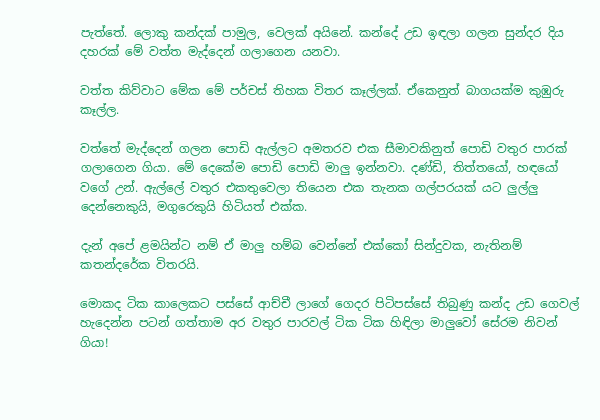පැත්තේ. ලොකු කන්දක් පාමුල, වෙලක් අයිනේ. කන්දේ උඩ ඉඳලා ගලන සුන්දර දිය දහරක් මේ වත්ත මැද්දෙන් ගලාගෙන යනවා.

වත්ත කිව්වාට මේක මේ පර්චස් තිහක විතර කෑල්ලක්. ඒකෙනුත් බාගයක්ම කුඹුරු කෑල්ල.

වත්තේ මැද්දෙන් ගලන පොඩි ඇල්ලට අමතරව එක සීමාවකිනුත් පොඩි වතුර පාරක් ගලාගෙන ගියා. මේ දෙකේම පොඩි පොඩි මාලු ඉන්නවා. දණ්ඩි, තිත්තයෝ, හඳයෝ වගේ උන්. ඇල්ලේ වතුර එකතුවෙලා තියෙන එක තැනක ගල්පරයක් යට ලුල්ලු දෙන්නෙකුයි, මගුරෙකුයි හිටියත් එක්ක.

දැන් අපේ ළමයින්ට නම් ඒ මාලු හම්බ වෙන්නේ එක්කෝ සින්දුවක, නැතිනම් කතන්දරේක විතරයි.

මොකද ටික කාලෙකට පස්සේ ආච්චී ලාගේ ගෙදර පිටිපස්සේ තිබුණු කන්ද උඩ ගෙවල් හැදෙන්න පටන් ගත්තාම අර වතුර පාරවල් ටික ටික හිඳිලා මාලුවෝ සේරම නිවන් ගියා!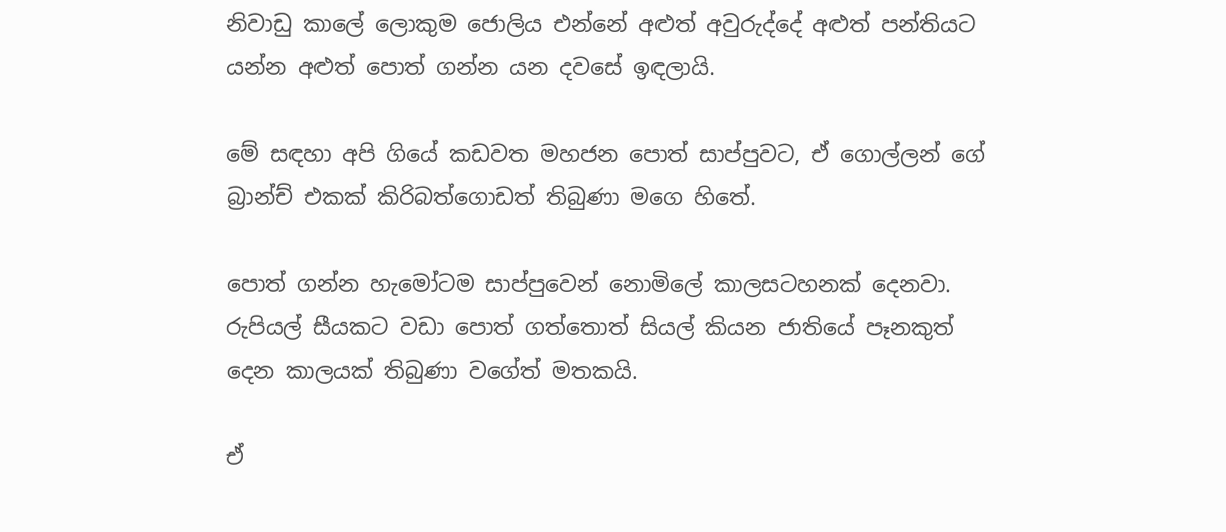නිවාඩු කාලේ ලොකුම ජොලිය එන්නේ අළුත් අවුරුද්දේ අළුත් පන්තියට යන්න අළුත් පොත් ගන්න යන දවසේ ඉඳලායි.

මේ සඳහා අපි ගියේ කඩවත මහජන පොත් සාප්පුවට, ඒ ගොල්ලන් ගේ බ්‍රාන්ච් එකක් කිරිබත්ගොඩත් තිබුණා මගෙ හිතේ.

පොත් ගන්න හැමෝටම සාප්පුවෙන් නොමිලේ කාලසටහනක් දෙනවා. රුපියල් සීයකට වඩා පොත් ගත්තොත් සියල් කියන ජාතියේ පෑනකුත් දෙන කාලයක් තිබුණා වගේත් මතකයි.

ඒ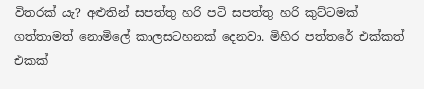විතරක් යැ? අළුතින් සපත්තු හරි පටි සපත්තු හරි කුට්ටමක් ගත්තාමත් නොමිලේ කාලසටහනක් දෙනවා. මිහිර පත්තරේ එක්කත් එකක්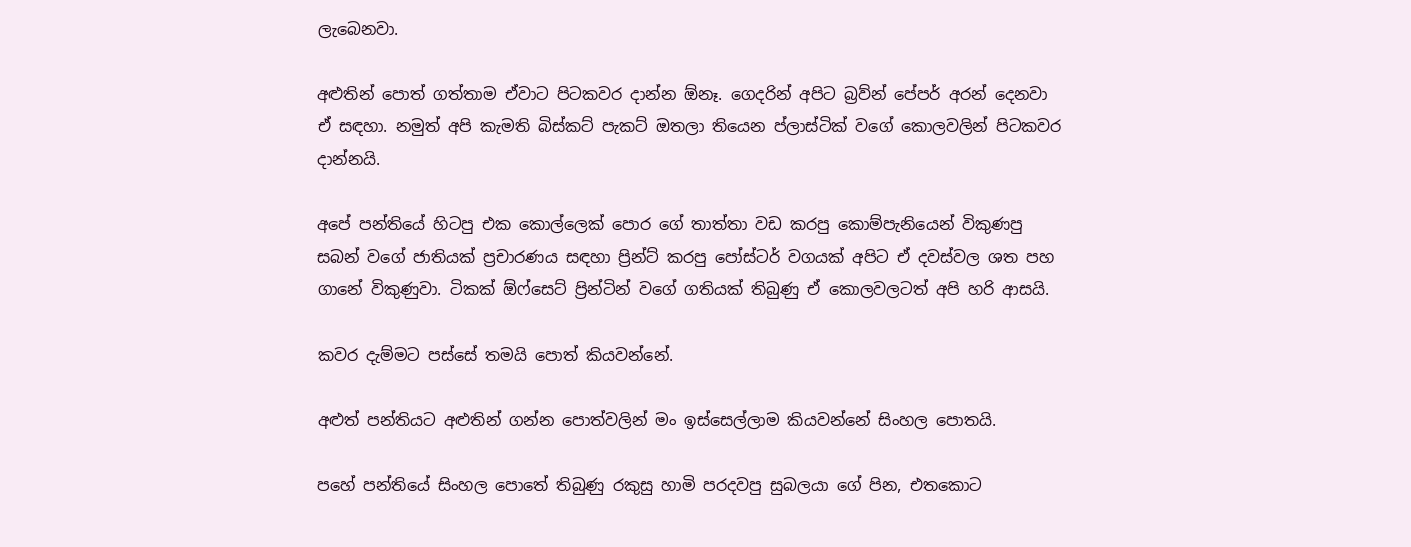ලැබෙනවා.

අළුතින් පොත් ගත්තාම ඒවාට පිටකවර දාන්න ඕනෑ. ගෙදරින් අපිට බ්‍රව්න් පේපර් අරන් දෙනවා ඒ සඳහා. නමුත් අපි කැමති බිස්කට් පැකට් ඔතලා තියෙන ප්ලාස්ටික් වගේ කොලවලින් පිටකවර දාන්නයි.

අපේ පන්තියේ හිටපු එක කොල්ලෙක් පොර ගේ තාත්තා වඩ කරපු කොම්පැනියෙන් විකුණපු සබන් වගේ ජාතියක් ප්‍රචාරණය සඳහා ප්‍රින්ට් කරපු පෝස්ටර් වගයක් අපිට ඒ දවස්වල ශත පහ ගානේ විකුණුවා. ටිකක් ඕෆ්සෙට් ප්‍රින්ටින් වගේ ගතියක් තිබුණු ඒ කොලවලටත් අපි හරි ආසයි.

කවර දැම්මට පස්සේ තමයි පොත් කියවන්නේ.

අළුත් පන්තියට අළුතින් ගන්න පොත්වලින් මං ඉස්සෙල්ලාම කියවන්නේ සිංහල පොතයි.

පහේ පන්තියේ සිංහල පොතේ තිබුණු රකුසු හාමි පරදවපු සුබලයා ගේ පින, එතකොට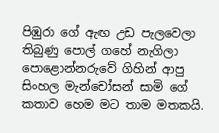පිඹුරා ගේ ඇඟ උඩ පැලවෙලා තිබුණු පොල් ගහේ නැගිලා පොළොන්නරුවේ ගිහින් ආපු සිංහල මැන්චෝසන් සාමි ගේ කතාව හෙම මට තාම මතකයි.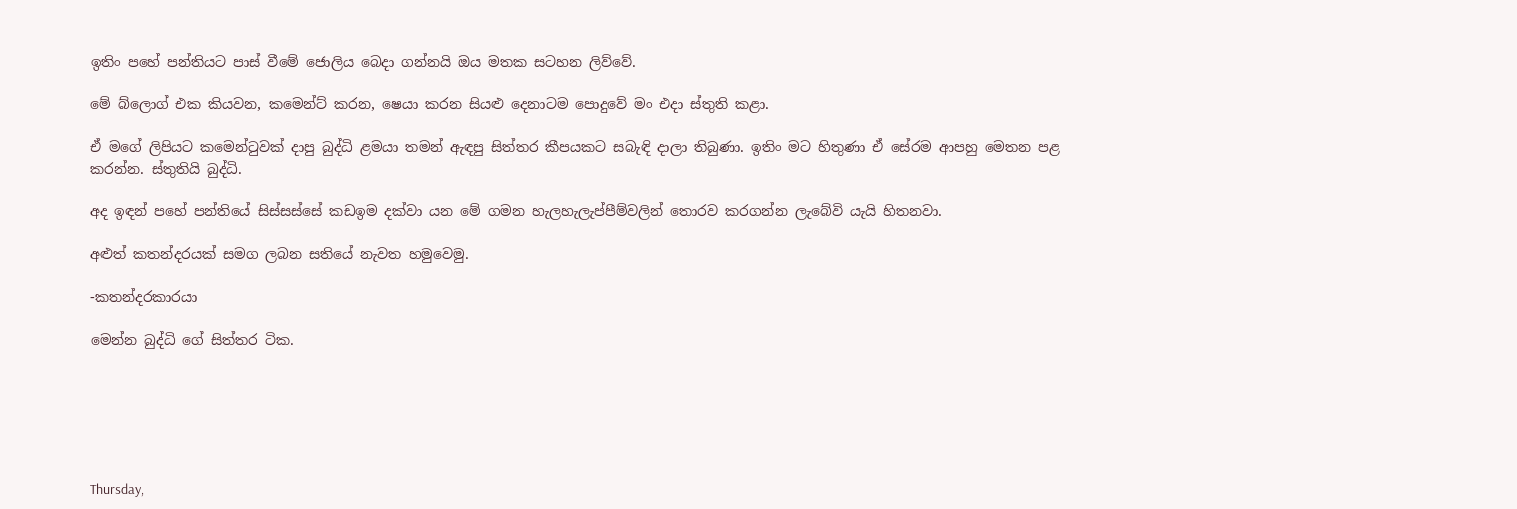ඉතිං පහේ පන්තියට පාස් වීමේ ජොලිය බෙදා ගන්නයි ඔය මතක සටහන ලිව්වේ.

මේ බ්ලොග් එක කියවන, කමෙන්ට් කරන, ෂෙයා කරන සියළු දෙනාටම පොදුවේ මං එදා ස්තුති කළා.

ඒ මගේ ලිපියට කමෙන්ටුවක් දාපු බුද්ධි ළමයා තමන් ඇඳපු සිත්තර කීපයකට සබැඳි දාලා තිබුණා. ඉතිං මට හිතුණා ඒ සේරම ආපහු මෙතන පළ කරන්න. ස්තුතියි බුද්ධි.

අද ඉඳන් පහේ පන්තියේ සිස්සස්සේ කඩඉම දක්වා යන මේ ගමන හැලහැලැප්පීම්වලින් තොරව කරගන්න ලැබේවි යැයි හිතනවා.

අළුත් කතන්දරයක් සමග ලබන සතියේ නැවත හමුවෙමු.

-කතන්දරකාරයා

මෙන්න බුද්ධි ගේ සිත්තර ටික.






Thursday,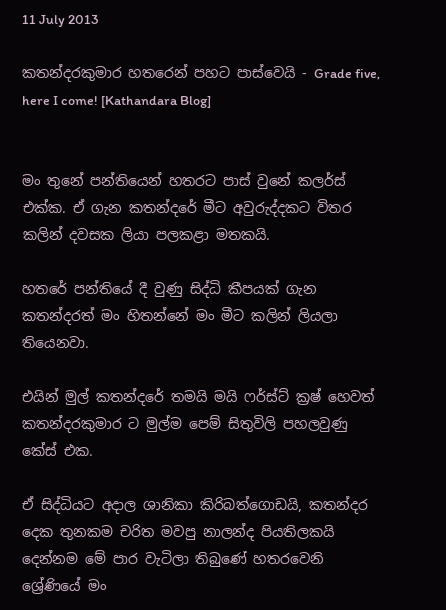11 July 2013

කතන්දරකුමාර හතරෙන් පහට පාස්වෙයි - Grade five, here I come! [Kathandara Blog]


මං තුනේ පන්තියෙන් හතරට පාස් වුනේ කලර්ස් එක්ක. ඒ ගැන කතන්දරේ මීට අවුරුද්දකට විතර කලින් දවසක ලියා පලකළා මතකයි.

හතරේ පන්තියේ දී වුණු සිද්ධි කීපයක් ගැන කතන්දරත් මං හිතන්නේ මං මීට කලින් ලියලා තියෙනවා.

එයින් මුල් කතන්දරේ තමයි මයි ෆර්ස්ට් ක්‍රෂ් හෙවත් කතන්දරකුමාර ට මුල්ම පෙම් සිතුවිලි පහලවුණු කේස් එක.

ඒ සිද්ධියට අදාල ශානිකා කිරිබත්ගොඩයි, කතන්දර දෙක තුනකම චරිත මවපු නාලන්ද පියතිලකයි දෙන්නම මේ පාර වැටිලා තිබුණේ හතරවෙනි ශ්‍රේණියේ මං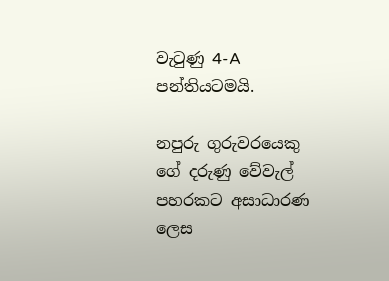වැටුණු 4-A පන්තියටමයි.

නපුරු ගුරුවරයෙකු ගේ දරුණු වේවැල් පහරකට අසාධාරණ ලෙස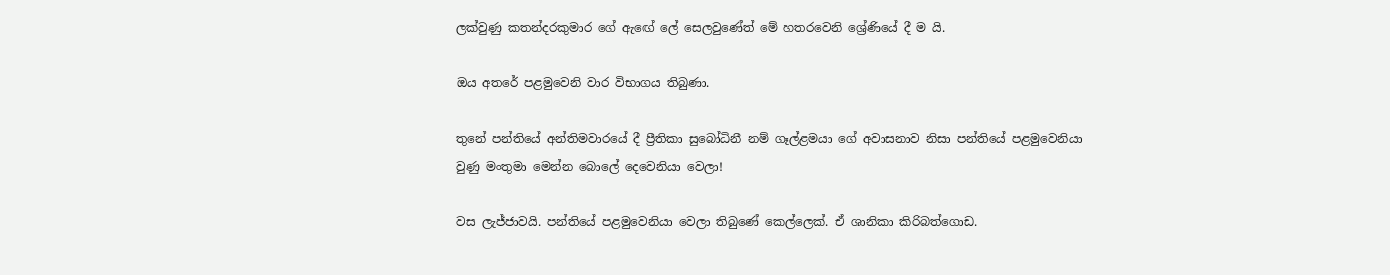ලක්වුණු කතන්දරකුමාර ගේ ඇඟේ ලේ සෙලවුණේත් මේ හතරවෙනි ශ්‍රේණියේ දී ම යි.

ඔය අතරේ පළමුවෙනි වාර විභාගය තිබුණා.

තුනේ පන්තියේ අන්තිමවාරයේ දී ප්‍රීතිකා සුබෝධිනී නම් ගෑල්ළමයා ගේ අවාසනාව නිසා පන්තියේ පළමුවෙනියා වුණු මංතුමා මෙන්න බොලේ දෙවෙනියා වෙලා!

වස ලැජ්ජාවයි. පන්තියේ පළමුවෙනියා වෙලා තිබුණේ කෙල්ලෙක්. ඒ ශානිකා කිරිබත්ගොඩ.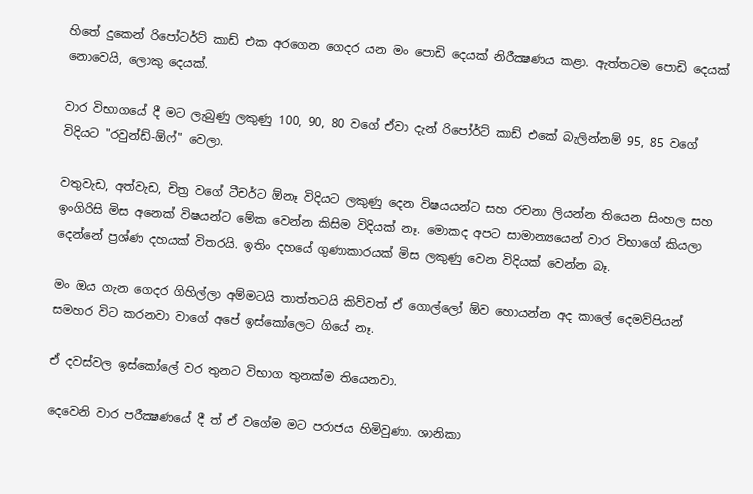හිතේ දුකෙන් රිපෝටර්ට් කාඩ් එක අරගෙන ගෙදර යන මං පොඩි දෙයක් නිරීක්‍ෂණය කළා. ඇත්තටම පොඩි දෙයක් නොවෙයි, ලොකු දෙයක්.

වාර විභාගයේ දී මට ලැබුණු ලකුණු 100, 90, 80 වගේ ඒවා දැන් රිපෝර්ට් කාඩ් එකේ බැලින්නම් 95, 85 වගේ විදියට "රවුන්ඩ්-ඕෆ්" වෙලා.

වතුවැඩ, අත්වැඩ, චිත්‍ර වගේ ටීචර්ට ඕනෑ විදියට ලකුණු දෙන විෂයයන්ට සහ රචනා ලියන්න තියෙන සිංහල සහ ඉංගිරිසි මිස අනෙක් විෂයන්ට මේක වෙන්න කිසිම විදියක් නෑ. මොකද අපට සාමාන්‍යයෙන් වාර විභාගේ කියලා දෙන්නේ ප්‍රශ්ණ දහයක් විතරයි. ඉතිං දහයේ ගුණාකාරයක් මිස ලකුණු වෙන විදියක් වෙන්න බෑ.

මං ඔය ගැන ගෙදර ගිහිල්ලා අම්මටයි තාත්තටයි කිව්වත් ඒ ගොල්ලෝ ඕව හොයන්න අද කාලේ දෙමව්පියන් සමහර විට කරනවා වාගේ අපේ ඉස්කෝලෙට ගියේ නෑ.

ඒ දවස්වල ඉස්කෝලේ වර තුනට විභාග තුනක්ම තියෙනවා.

දෙවෙනි වාර පරීක්‍ෂණයේ දී ත් ඒ වගේම මට පරාජය හිමිවුණා. ශානිකා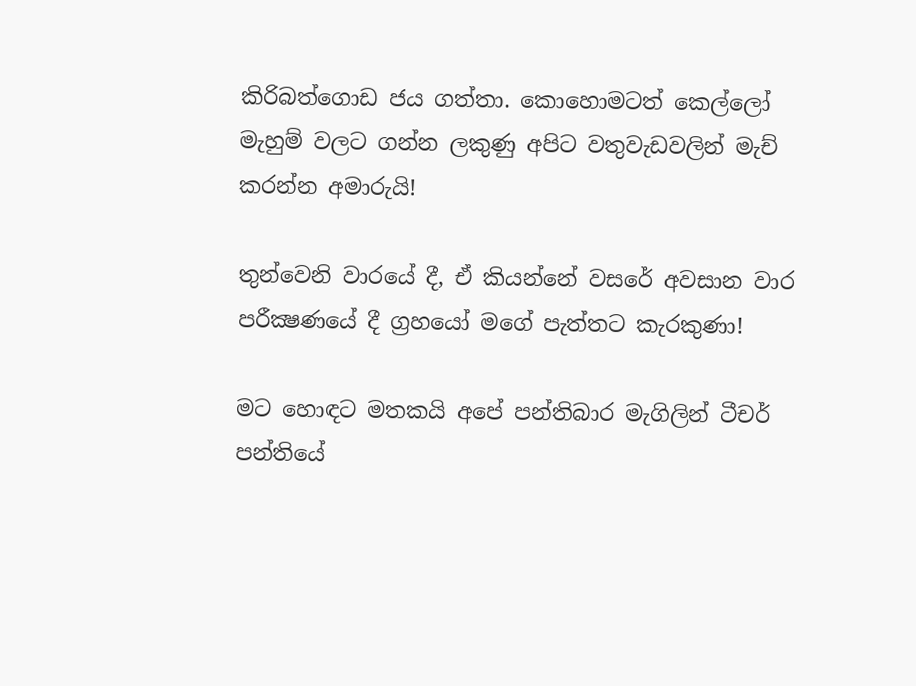කිරිබත්ගොඩ ජය ගත්තා. කොහොමටත් කෙල්ලෝ මැහුම් වලට ගන්න ලකුණු අපිට වතුවැඩවලින් මැච් කරන්න අමාරුයි!

තුන්වෙනි වාරයේ දී, ඒ කියන්නේ වසරේ අවසාන වාර පරීක්‍ෂණයේ දී ග්‍රහයෝ මගේ පැත්තට කැරකුණා!

මට හොඳට මතකයි අපේ පන්තිබාර මැගිලින් ටීචර් පන්තියේ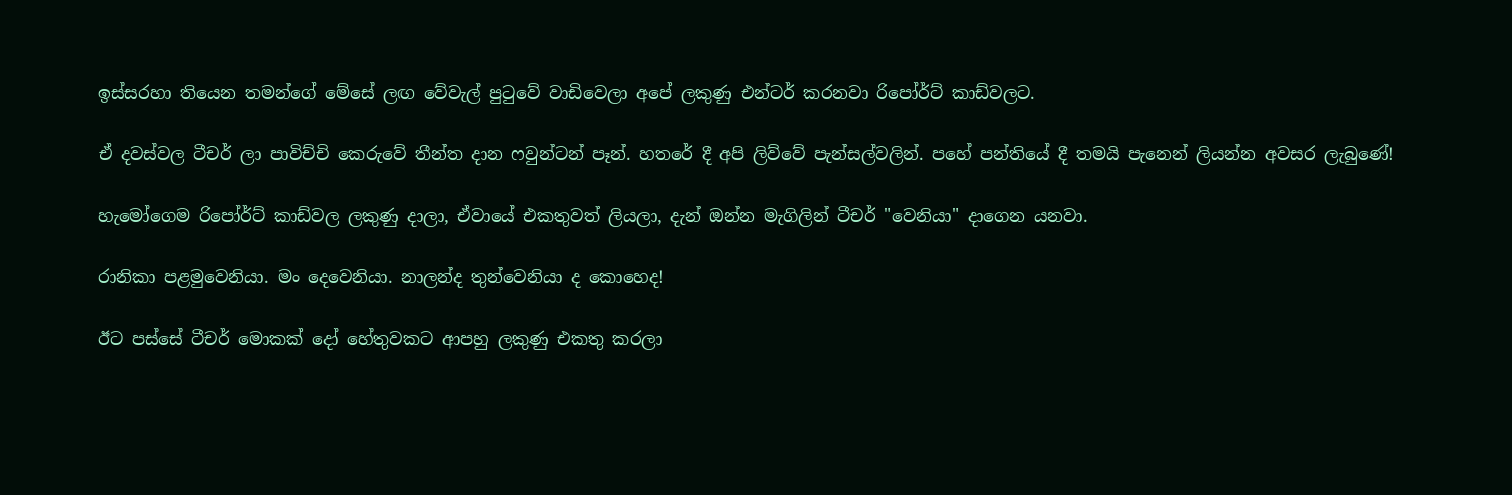ඉස්සරහා තියෙන තමන්ගේ මේසේ ලඟ වේවැල් පුටුවේ වාඩිවෙලා අපේ ලකුණු එන්ටර් කරනවා රිපෝර්ට් කාඩ්වලට.

ඒ දවස්වල ටීචර් ලා පාවිච්චි කෙරුවේ තීන්ත දාන ෆවුන්ටන් පෑන්. හතරේ දී අපි ලිව්වේ පැන්සල්වලින්. පහේ පන්තියේ දී තමයි පැනෙන් ලියන්න අවසර ලැබුණේ!

හැමෝගෙම රිපෝර්ට් කාඩ්වල ලකුණු දාලා, ඒවායේ එකතුවත් ලියලා, දැන් ඔන්න මැගිලින් ටීචර් "වෙනියා" දාගෙන යනවා.

රානිකා පළමුවෙනියා. මං දෙවෙනියා. නාලන්ද තුන්වෙනියා ද කොහෙද!

ඊට පස්සේ ටීචර් මොකක් දෝ හේතුවකට ආපහු ලකුණු එකතු කරලා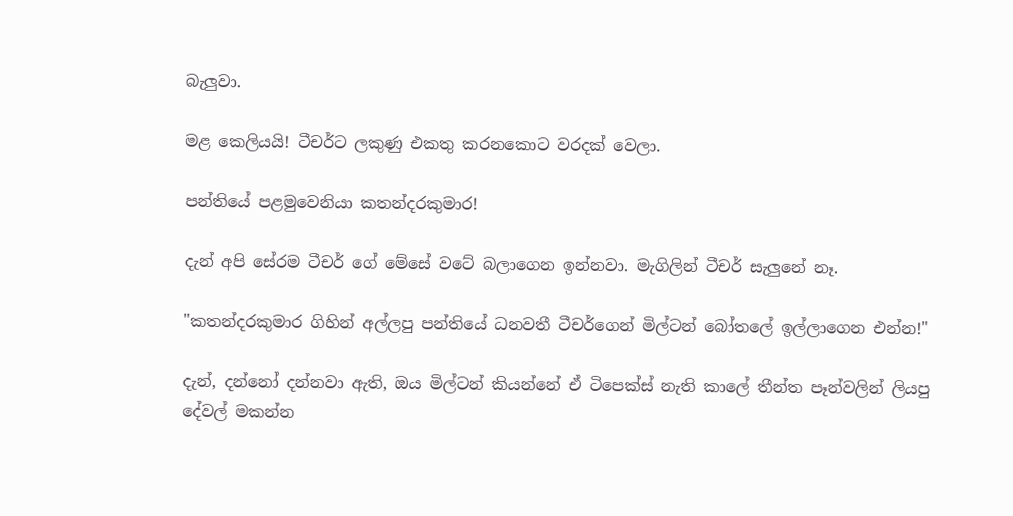බැලුවා.

මළ කෙලියයි! ටීචර්ට ලකුණු එකතු කරනකොට වරදක් වෙලා.

පන්තියේ පළමුවෙනියා කතන්දරකුමාර!

දැන් අපි සේරම ටීචර් ගේ මේසේ වටේ බලාගෙන ඉන්නවා. මැගිලින් ටීචර් සැලුනේ නෑ.

"කතන්දරකුමාර ගිහින් අල්ලපු පන්තියේ ධනවතී ටීචර්ගෙන් මිල්ටන් බෝතලේ ඉල්ලාගෙන එන්න!"

දැන්, දන්නෝ දන්නවා ඇති, ඔය මිල්ටන් කියන්නේ ඒ ටිපෙක්ස් නැති කාලේ තීන්ත පෑන්වලින් ලියපු දේවල් මකන්න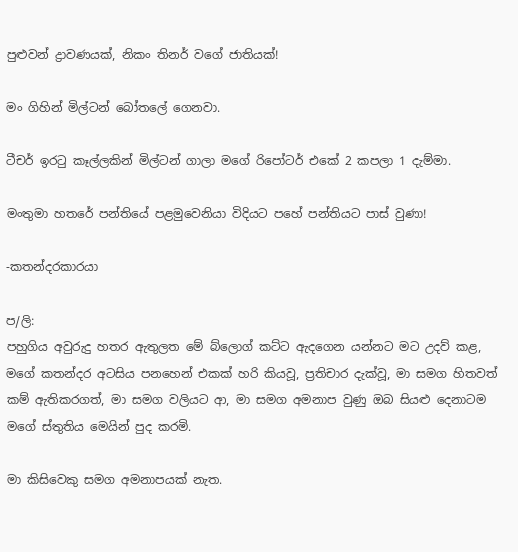පුළුවන් ද්‍රාවණයක්, නිකං තිනර් වගේ ජාතියක්!

මං ගිහින් මිල්ටන් බෝතලේ ගෙනවා.

ටීචර් ඉරටු කෑල්ලකින් මිල්ටන් ගාලා මගේ රිපෝටර් එකේ 2 කපලා 1 දැම්මා.

මංතුමා හතරේ පන්තියේ පළමුවෙනියා විදියට පහේ පන්තියට පාස් වුණා!

-කතන්දරකාරයා

ප/ලි:
පහුගිය අවුරුදු හතර ඇතුලත මේ බ්ලොග් කට්ට ඇදගෙන යන්නට මට උදව් කළ, මගේ කතන්දර අටසිය පනහෙන් එකක් හරි කියවූ, ප්‍රතිචාර දැක්වූ, මා සමග හිතවත් කම් ඇතිකරගත්, මා සමග වලියට ආ, මා සමග අමනාප වුණු ඔබ සියළු දෙනාටම මගේ ස්තුතිය මෙයින් පුද කරමි.

මා කිසිවෙකු සමග අමනාපයක් නැත.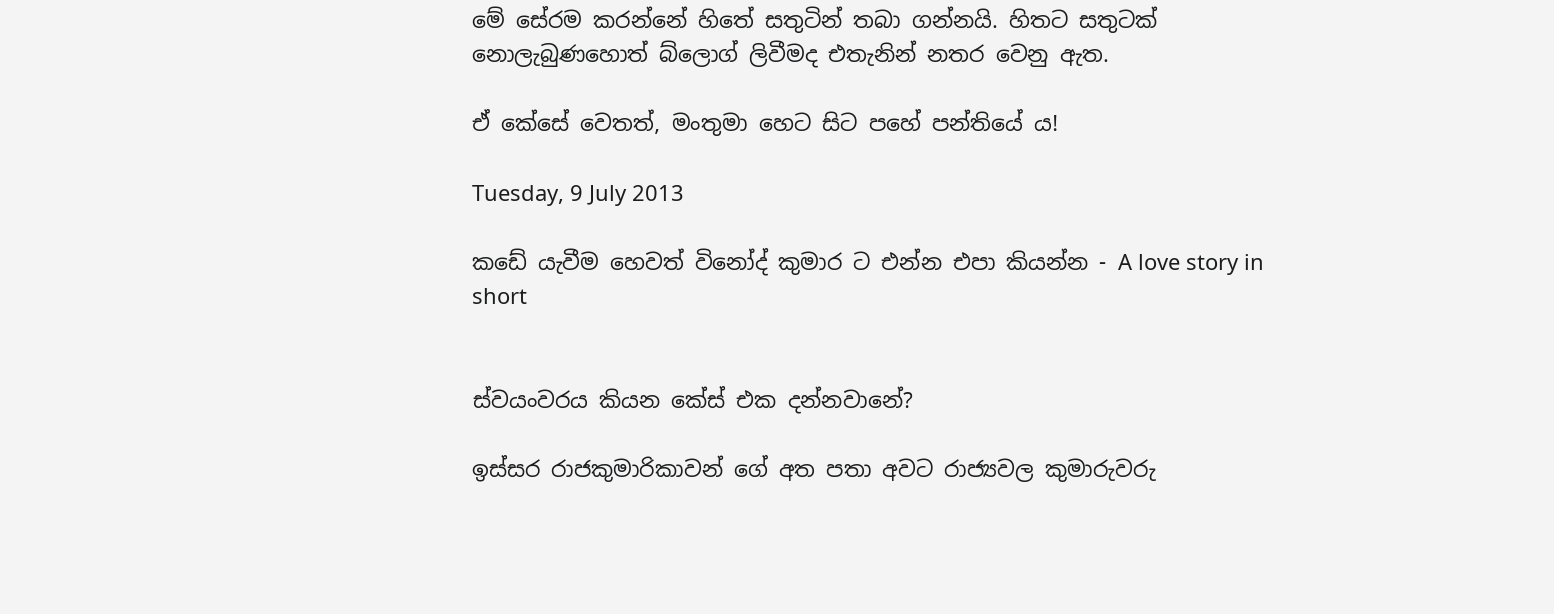මේ සේරම කරන්නේ හිතේ සතුටින් තබා ගන්නයි. හිතට සතුටක් නොලැබුණහොත් බ්ලොග් ලිවීමද එතැනින් නතර වෙනු ඇත.

ඒ කේසේ වෙතත්, මංතුමා හෙට සිට පහේ පන්තියේ ය!

Tuesday, 9 July 2013

කඩේ යැවීම හෙවත් විනෝද් කුමාර ට එන්න එපා කියන්න - A love story in short


ස්වයංවරය කියන කේස් එක දන්නවානේ?

ඉස්සර රාජකුමාරිකාවන් ගේ අත පතා අවට රාජ්‍යවල කුමාරුවරු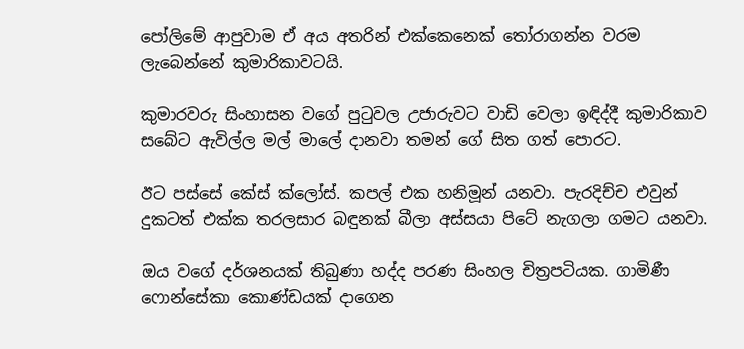පෝලිමේ ආපුවාම ඒ අය අතරින් එක්කෙනෙක් තෝරාගන්න වරම ලැබෙන්නේ කුමාරිකාවටයි.

කුමාරවරු සිංහාසන වගේ පුටුවල උජාරුවට වාඩි වෙලා ඉඳිද්දී කුමාරිකාව සබේට ඇවිල්ල මල් මාලේ දානවා තමන් ගේ සිත ගත් පොරට.

ඊට පස්සේ කේස් ක්ලෝස්. කපල් එක හනිමූන් යනවා. පැරදිච්ච එවුන් දුකටත් එක්ක තරලසාර බඳුනක් බීලා අස්සයා පිටේ නැගලා ගමට යනවා.

ඔය වගේ දර්ශනයක් තිබුණා හද්ද පරණ සිංහල චිත්‍රපටියක. ගාමිණී ෆොන්සේකා කොණ්ඩයක් දාගෙන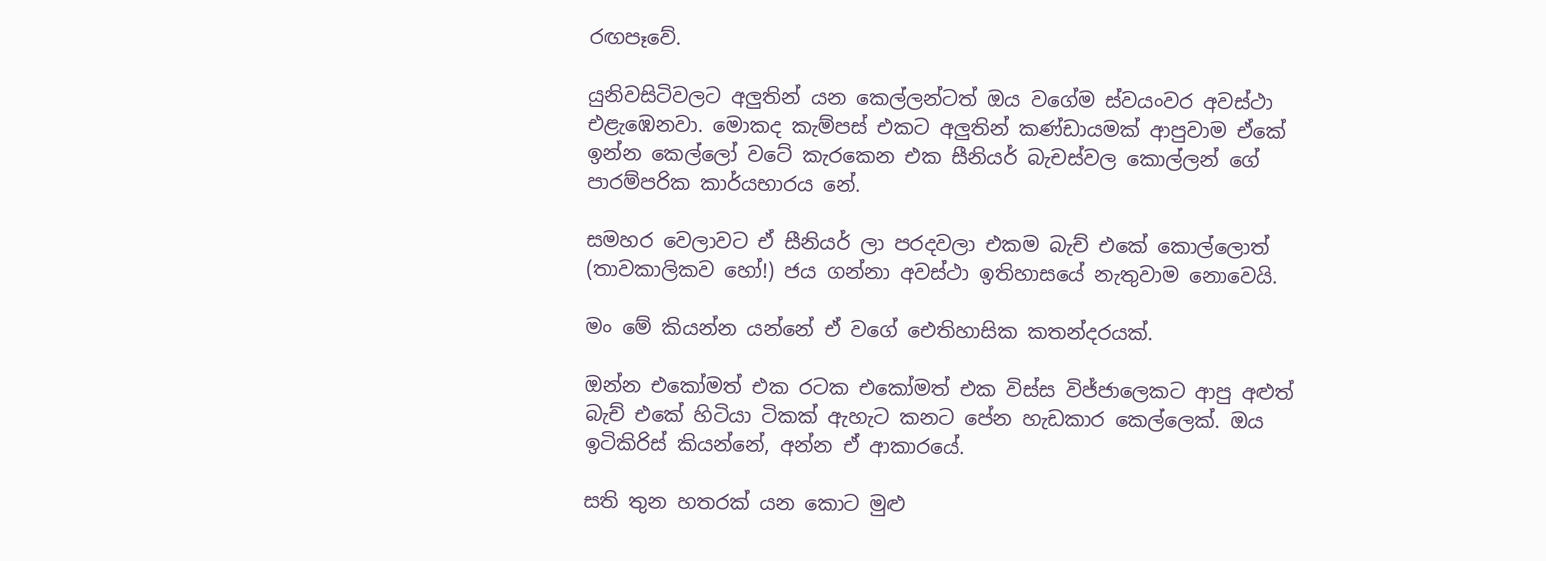රඟපෑවේ.

යුනිවසිටිවලට අලුතින් යන කෙල්ලන්ටත් ඔය වගේම ස්වයංවර අවස්ථා එළැඹෙනවා. මොකද කැම්පස් එකට අලුතින් කණ්ඩායමක් ආපුවාම ඒකේ ඉන්න කෙල්ලෝ වටේ කැරකෙන එක සීනියර් බැචස්වල කොල්ලන් ගේ පාරම්පරික කාර්යභාරය නේ.

සමහර වෙලාවට ඒ සීනියර් ලා පරදවලා එකම බැච් එකේ කොල්ලොත් (තාවකාලිකව හෝ!) ජය ගන්නා අවස්ථා ඉතිහාසයේ නැතුවාම නොවෙයි.

මං මේ කියන්න යන්නේ ඒ වගේ ඓතිහාසික කතන්දරයක්.

ඔන්න එකෝමත් එක රටක එකෝමත් එක විස්ස විජ්ජාලෙකට ආපු අළුත් බැච් එකේ හිටියා ටිකක් ඇහැට කනට පේන හැඩකාර කෙල්ලෙක්. ඔය ඉටිකිරිස් කියන්නේ, අන්න ඒ ආකාරයේ.

සති තුන හතරක් යන කොට මුළු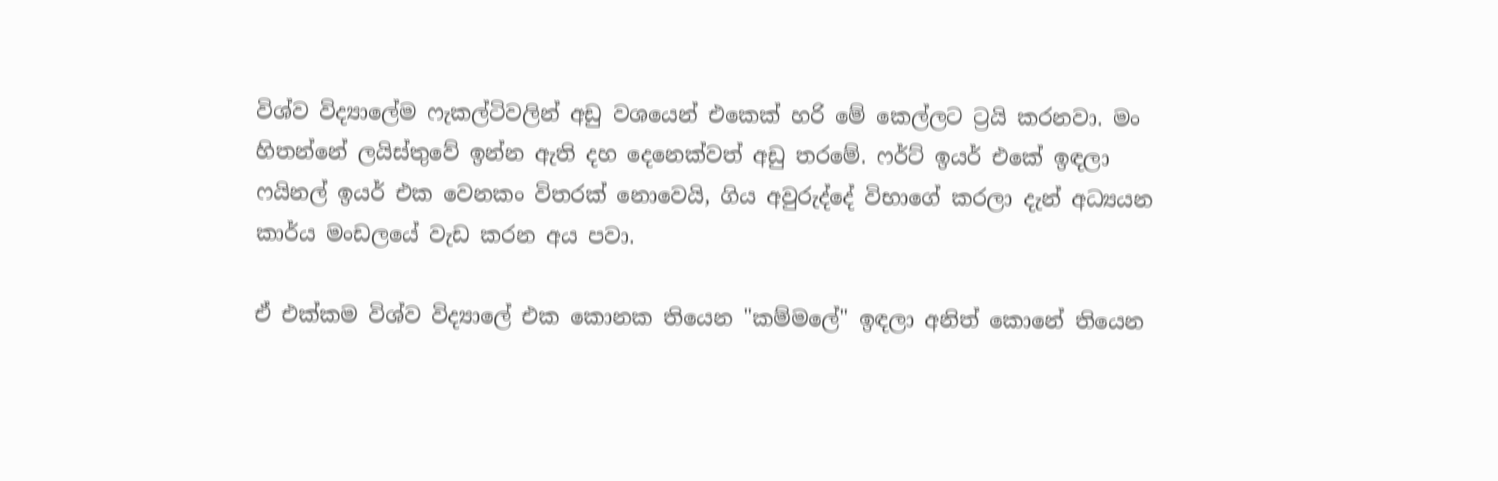විශ්ව විද්‍යාලේම ෆැකල්ටිවලින් අඩු වශයෙන් එකෙක් හරි මේ කෙල්ලට ට්‍රයි කරනවා. මං හිතන්නේ ලයිස්තුවේ ඉන්න ඇති දහ දෙනෙක්වත් අඩු තරමේ. ෆර්ට් ඉයර් එකේ ඉඳලා ෆයිනල් ඉයර් එක වෙනකං විතරක් නොවෙයි, ගිය අවුරුද්දේ විභාගේ කරලා දැන් අධ්‍යයන කාර්ය මංඩලයේ වැඩ කරන අය පවා.

ඒ එක්කම විශ්ව විද්‍යාලේ එක කොනක තියෙන "කම්මලේ" ඉඳලා අනිත් කොනේ තියෙන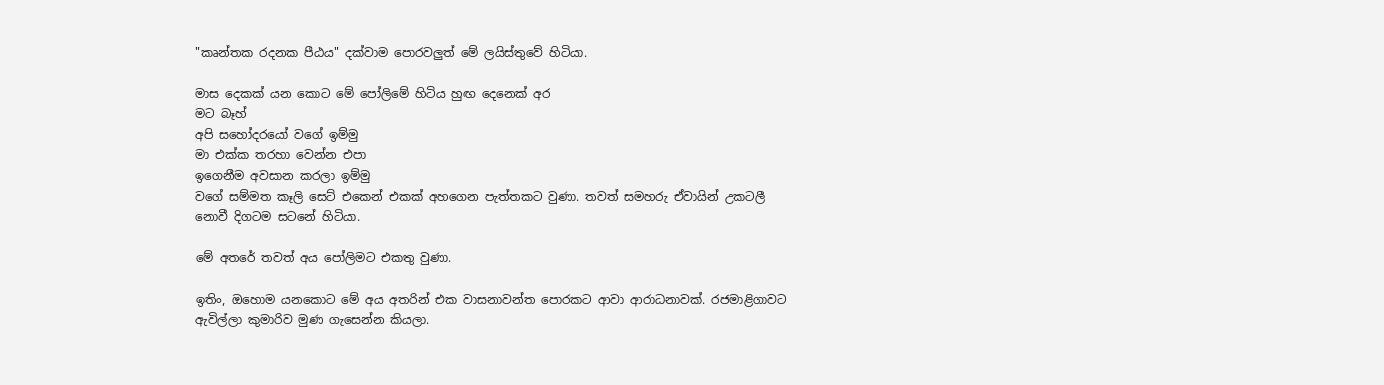"කෘන්තක රදනක පීඨය" දක්වාම පොරවලුත් මේ ලයිස්තුවේ හිටියා.

මාස දෙකක් යන කොට මේ පෝලිමේ හිටිය හුඟ දෙනෙක් අර
මට බෑහ්
අපි සහෝදරයෝ වගේ ඉම්මු
මා එක්ක තරහා වෙන්න එපා
ඉගෙනීම අවසාන කරලා ඉම්මු
වගේ සම්මත කෑලි සෙට් එකෙන් එකක් අහගෙන පැත්තකට වුණා. තවත් සමහරු ඒවායින් උකටලී නොවී දිගටම සටනේ හිටියා.

මේ අතරේ තවත් අය පෝලිමට එකතු වුණා.

ඉතිං, ඔහොම යනකොට මේ අය අතරින් එක වාසනාවන්ත පොරකට ආවා ආරාධනාවක්. රජමාළිගාවට ඇවිල්ලා කුමාරිව මුණ ගැසෙන්න කියලා.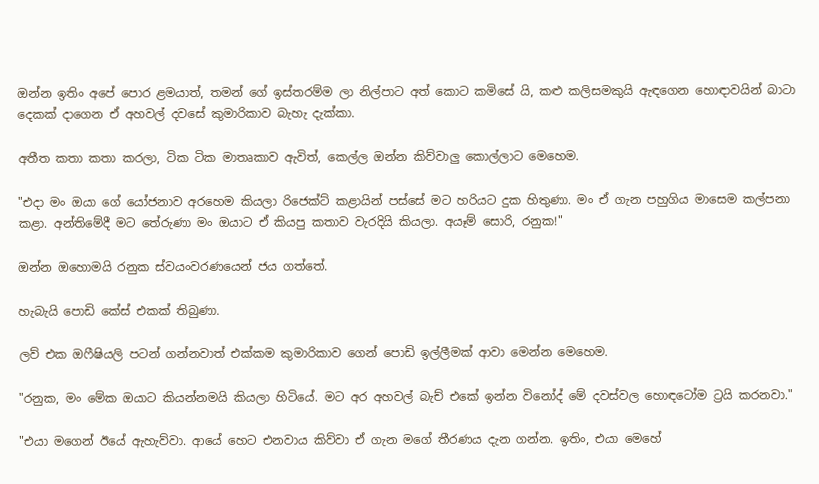ඔන්න ඉතිං අපේ පොර ළමයාත්, තමන් ගේ ඉස්තරම්ම ලා නිල්පාට අත් කොට කමිසේ යි, කළු කලිසමකුයි ඇඳගෙන හොඳාවයින් බාටා දෙකක් දාගෙන ඒ අහවල් දවසේ කුමාරිකාව බැහැ දැක්කා.

අතීත කතා කතා කරලා, ටික ටික මාතෘකාව ඇවිත්, කෙල්ල ඔන්න කිව්වාලු කොල්ලාට මෙහෙම.

"එදා මං ඔයා ගේ යෝජනාව අරහෙම කියලා රිජෙක්ට් කළායින් පස්සේ මට හරියට දුක හිතුණා. මං ඒ ගැන පහුගිය මාසෙම කල්පනා කළා. අන්තිමේදී මට තේරුණා මං ඔයාට ඒ කියපු කතාව වැරදියි කියලා. අයෑම් සොරි, රනුක!"

ඔන්න ඔහොමයි රනුක ස්වයංවරණයෙන් ජය ගත්තේ.

හැබැයි පොඩි කේස් එකක් තිබුණා.

ලව් එක ඔෆීෂියලි පටන් ගන්නවාත් එක්කම කුමාරිකාව ගෙන් පොඩි ඉල්ලීමක් ආවා මෙන්න මෙහෙම.

"රනුක, මං මේක ඔයාට කියන්නමයි කියලා හිටියේ. මට අර අහවල් බැච් එකේ ඉන්න විනෝද් මේ දවස්වල හොඳටෝම ට්‍රයි කරනවා."

"එයා මගෙන් ඊයේ ඇහැව්වා. ආයේ හෙට එනවාය කිව්වා ඒ ගැන මගේ තීරණය දැන ගන්න. ඉතිං, එයා මෙහේ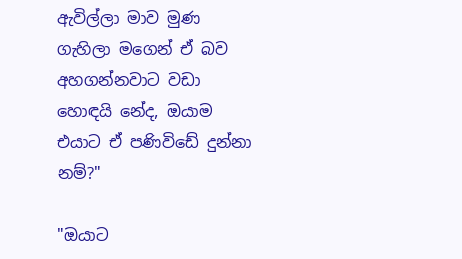ඇවිල්ලා මාව මුණ ගැහිලා මගෙන් ඒ බව අහගන්නවාට වඩා හොඳයි නේද, ඔයාම එයාට ඒ පණිවිඩේ දුන්නා නම්?"

"ඔයාට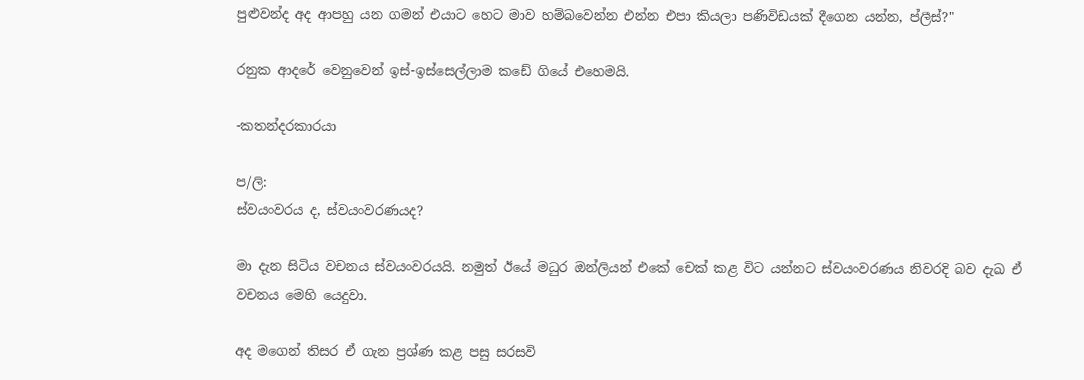පුළුවන්ද අද ආපහු යන ගමන් එයාට හෙට මාව හම්බවෙන්න එන්න එපා කියලා පණිවිඩයක් දීගෙන යන්න, ප්ලීස්?"

රනුක ආදරේ වෙනුවෙන් ඉස්-ඉස්සෙල්ලාම කඩේ ගියේ එහෙමයි.

-කතන්දරකාරයා

ප/ලි:
ස්වයංවරය ද, ස්වයංවරණයද?

මා දැන සිටිය වචනය ස්වයංවරයයි. නමුත් ඊයේ මධුර ඔන්ලියන් එකේ චෙක් කළ විට යන්නට ස්වයංවරණය නිවරදි බව දැඛ ඒ වචනය මෙහි යෙදුවා.

අද මගෙන් තිසර ඒ ගැන ප්‍රශ්ණ කළ පසු සරසවි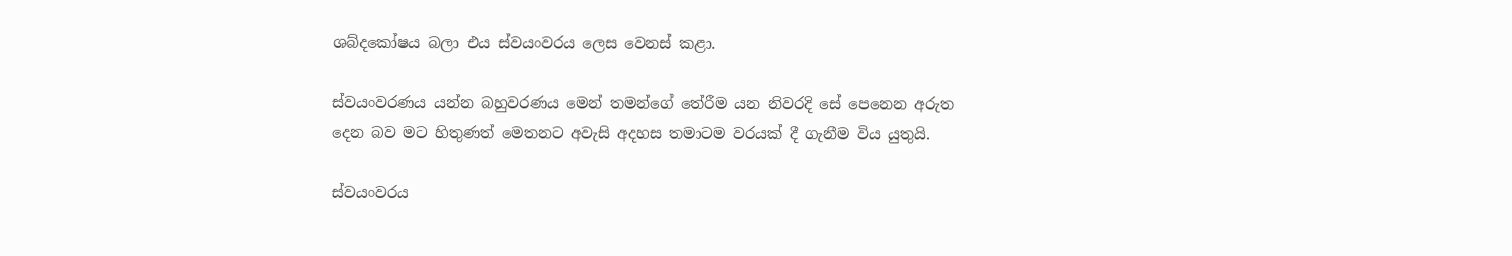ශබ්දකෝෂය බලා එය ස්වයංවරය ලෙස වෙනස් කළා.

ස්වයංවරණය යන්න බහුවරණය මෙන් තමන්ගේ තේරීම යන නිවරදි සේ පෙනෙන අරුත දෙන බව මට හිතුණත් මෙතනට අවැසි අදහස තමාටම වරයක් දී ගැනීම විය යුතුයි.

ස්වයංවරය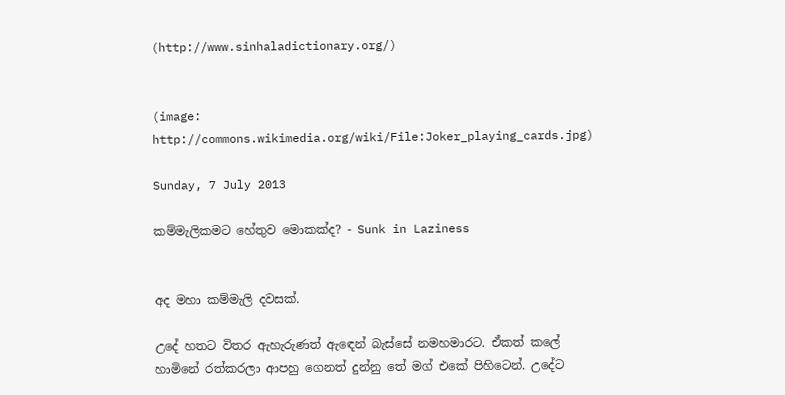(http://www.sinhaladictionary.org/)


(image: http://commons.wikimedia.org/wiki/File:Joker_playing_cards.jpg)

Sunday, 7 July 2013

කම්මැලිකමට හේතුව මොකක්ද? - Sunk in Laziness


අද මහා කම්මැලි දවසක්.

උදේ හතට විතර ඇහැරුණත් ඇඳෙන් බැස්සේ නමහමාරට. ඒකත් කලේ හාමිනේ රත්කරලා ආපහු ගෙනත් දුන්නු තේ මග් එකේ පිහිටෙන්. උදේට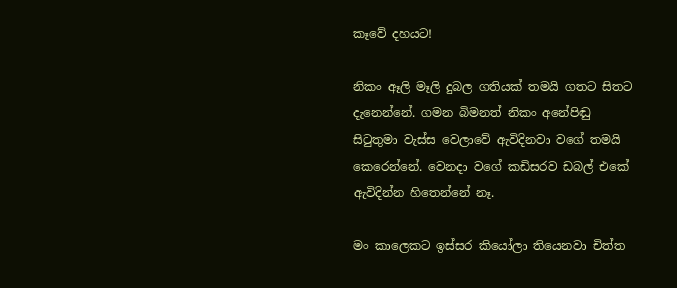කෑවේ දහයට!

නිකං ඈලි මෑලි දුබල ගතියක් තමයි ගතට සිතට දැනෙන්නේ. ගමන බිමනත් නිකං අනේපිඬු සිටුතුමා වැස්ස වෙලාවේ ඇවිදිනවා වගේ තමයි කෙරෙන්නේ. වෙනදා වගේ කඩිසරව ඩබල් එකේ ඇවිදින්න හිතෙන්නේ නෑ.

මං කාලෙකට ඉස්සර කියෝලා තියෙනවා චිත්ත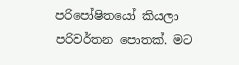පරිපෝෂිතයෝ කියලා පරිවර්තන පොතක්. මට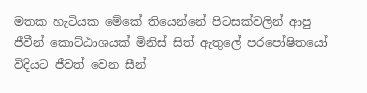මතක හැටියක මේකේ තියෙන්නේ පිටසක්වලින් ආපු ජීවීන් කොට්ඨාශයක් මිනිස් සිත් ඇතුලේ පරපෝෂිතයෝ විදියට ජීවත් වෙන සීන්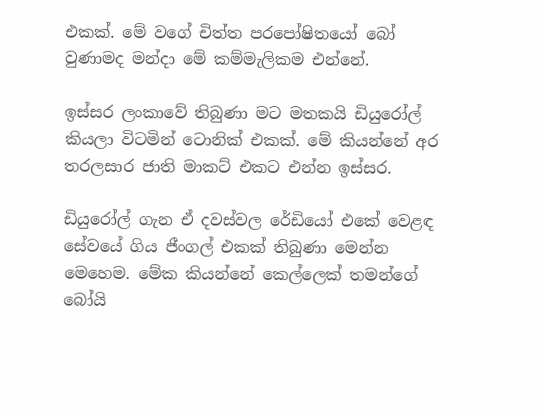එකක්. මේ වගේ චිත්ත පරපෝෂිතයෝ බෝ වුණාමද මන්දා මේ කම්මැලිකම එන්නේ.

ඉස්සර ලංකාවේ තිබුණා මට මතකයි ඩියුරෝල් කියලා විටමින් ටොනික් එකක්. මේ කියන්නේ අර තරලසාර ජාති මාකට් එකට එන්න ඉස්සර.

ඩියුරෝල් ගැන ඒ දවස්වල රේඩියෝ එකේ වෙළඳ සේවයේ ගිය ජීංගල් එකක් තිබුණා මෙන්න මෙහෙම. මේක කියන්නේ කෙල්ලෙක් තමන්ගේ බෝයි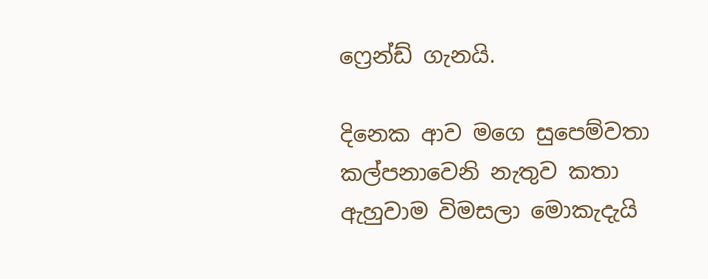ෆ්‍රෙන්ඩ් ගැනයි.

දිනෙක ආව මගෙ සුපෙම්වතා
කල්පනාවෙනි නැතුව කතා
ඇහුවාම විමසලා මොකැදැයි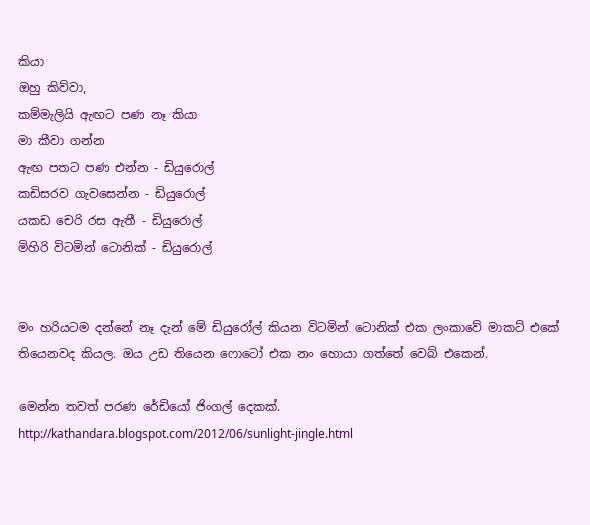කියා
ඔහු කිව්වා,
කම්මැලියි ඇඟට පණ නෑ කියා
මා කීවා ගන්න
ඇඟ පතට පණ එන්න - ඩියුරොල්
කඩිසරව ගැවසෙන්න - ඩියුරොල්
යකඩ චෙරි රස ඇතී - ඩියුරොල්
මිහිරි විටමින් ටොනික් - ඩියුරොල්


මං හරියටම දන්නේ නෑ දැන් මේ ඩියුරෝල් කියන විටමින් ටොනික් එක ලංකාවේ මාකට් එකේ තියෙනවද කියල. ඔය උඩ තියෙන ෆොටෝ එක නං හොයා ගත්තේ වෙබ් එකෙන්.

මෙන්න තවත් පරණ රේඩියෝ ජිංගල් දෙකක්.
http://kathandara.blogspot.com/2012/06/sunlight-jingle.html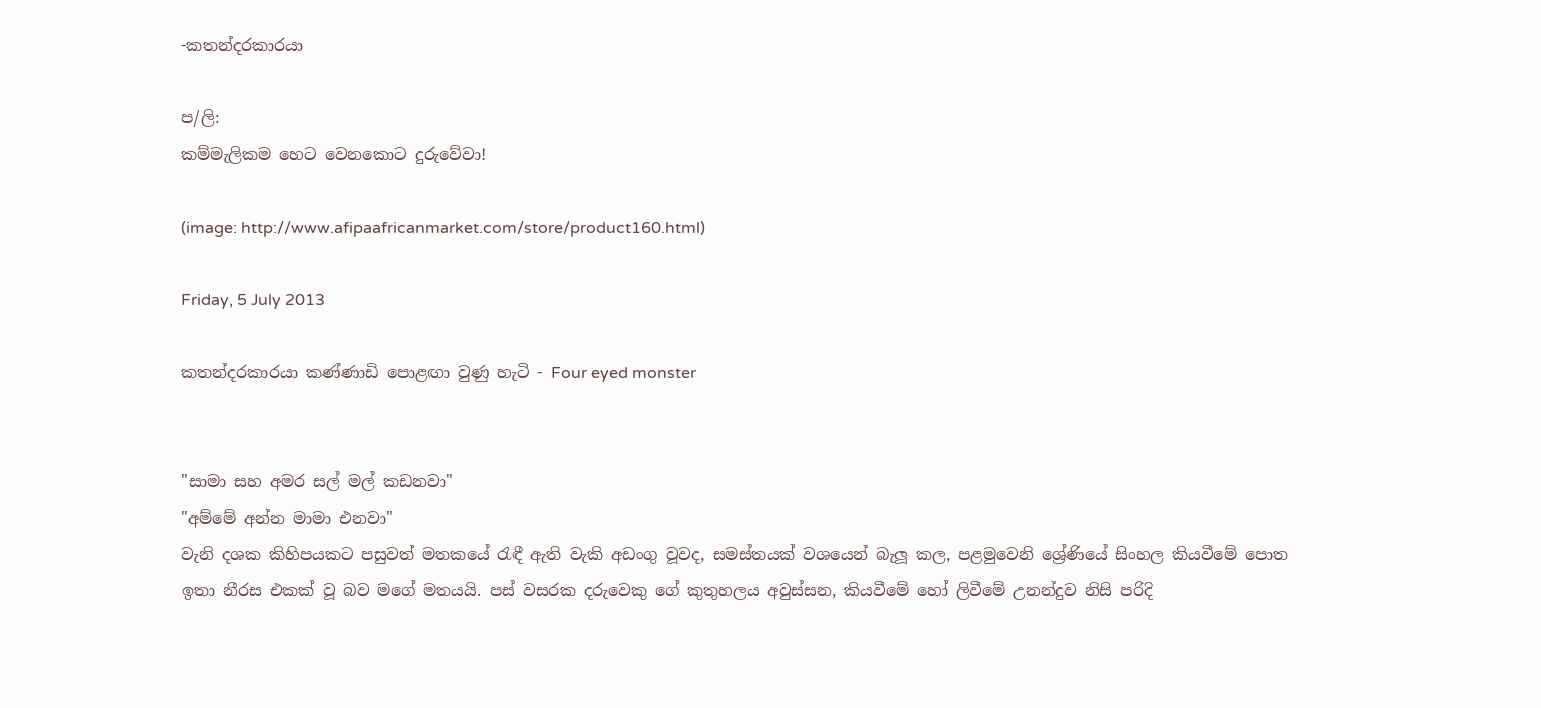-කතන්දරකාරයා

ප/ලි:
කම්මැලිකම හෙට වෙනකොට දුරුවේවා!

(image: http://www.afipaafricanmarket.com/store/product160.html)

Friday, 5 July 2013

කතන්දරකාරයා කණ්ණාඩි පොළඟා වුණු හැටි - Four eyed monster


"සාමා සහ අමර සල් මල් කඩනවා"
"අම්මේ අන්න මාමා එනවා"
වැනි දශක කිහිපයකට පසුවත් මතකයේ රැඳී ඇති වැකි අඩංගු වූවද, සමස්තයක් වශයෙන් බැලූ කල, පළමුවෙනි ශ්‍රේණියේ සිංහල කියවීමේ පොත ඉතා නීරස එකක් වූ බව මගේ මතයයි. පස් වසරක දරුවෙකු ගේ කුතුහලය අවුස්සන, කියවීමේ හෝ ලිවීමේ උනන්දුව නිසි පරිදි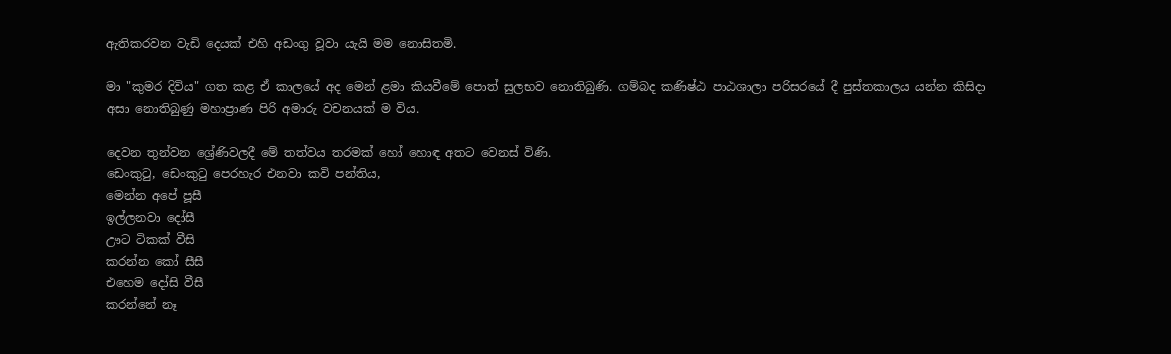ඇතිකරවන වැඩි දෙයක් එහි අඩංගු වූවා යැයි මම නොසිතමි.

මා "කුමර දිවිය" ගත කළ ඒ කාලයේ අද මෙන් ළමා කියවීමේ පොත් සුලභව නොතිබුණි. ගම්බද කණිෂ්ඨ පාඨශාලා පරිසරයේ දී පුස්තකාලය යන්න කිසිදා අසා නොතිබුණු මහාප්‍රාණ පිරි අමාරු වචනයක් ම විය.

දෙවන තුන්වන ශ්‍රේණිවලදී මේ තත්වය තරමක් හෝ හොඳ අතට වෙනස් විණි.
ඩෙංකුටු, ඩෙංකුටු පෙරහැර එනවා කවි පන්තිය,
මෙන්න අපේ පූසී
ඉල්ලනවා දෝසී
ඌට ටිකක් වීසි
කරන්න කෝ සීසී
එහෙම දෝසි වීසී
කරන්නේ නෑ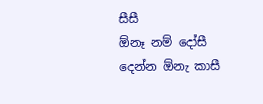සීසී
ඕනෑ නම් දෝසී
දෙන්න ඕනැ කාසී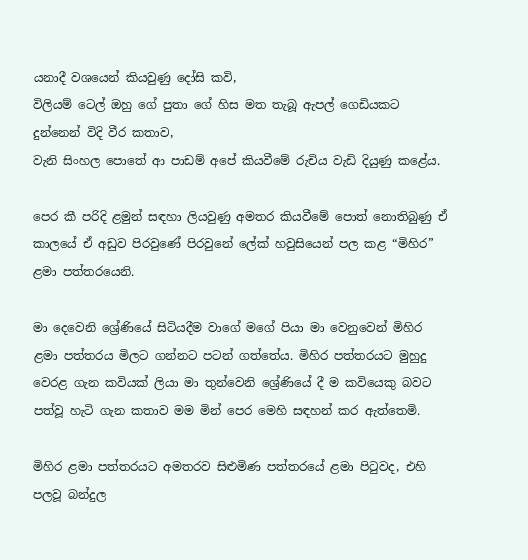යනාදී වශයෙන් කියවුණු දෝසි කවි,
විලියම් ටෙල් ඔහු ගේ පුතා ගේ හිස මත තැබූ ඇපල් ගෙඩියකට දුන්නෙන් විදි වීර කතාව,
වැනි සිංහල පොතේ ආ පාඩම් අපේ කියවීමේ රුචිය වැඩි දියුණු කළේය.

පෙර කී පරිදි ළමුන් සඳහා ලියවුණු අමතර කියවීමේ පොත් නොතිබුණු ඒ කාලයේ ඒ අඩුව පිරවුණේ පිරවුනේ ලේක් හවුසියෙන් පල කළ “මිහිර” ළමා පත්තරයෙනි.

මා දෙවෙනි ශ්‍රේණියේ සිටියදීම වාගේ මගේ පියා මා වෙනුවෙන් මිහිර ළමා පත්තරය මිලට ගන්නට පටන් ගත්තේය. මිහිර පත්තරයට මුහුදු වෙරළ ගැන කවියක් ලියා මා තුන්වෙනි ශ්‍රේණියේ දී ම කවියෙකු බවට පත්වූ හැටි ගැන කතාව මම මින් පෙර මෙහි සඳහන් කර ඇත්තෙමි.

මිහිර ළමා පත්තරයට අමතරව සිළුමිණ පත්තරයේ ළමා පිටුවද, එහි පලවූ බන්දුල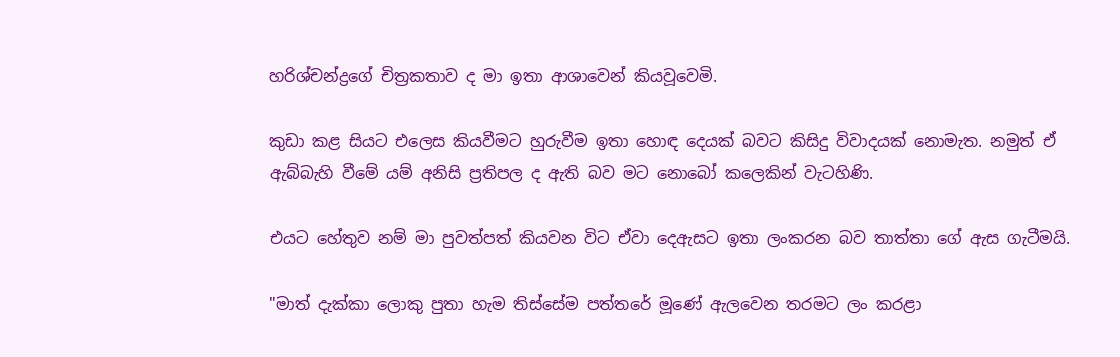හරිශ්චන්ද්‍රගේ චිත්‍රකතාව ද මා ඉතා ආශාවෙන් කියවූවෙමි.

කුඩා කළ සියට එලෙස කියවීමට හුරුවීම ඉතා හොඳ දෙයක් බවට කිසිදු විවාදයක් නොමැත. නමුත් ඒ ඇබ්බැහි වීමේ යම් අනිසි ප්‍රතිපල ද ඇති බව මට නොබෝ කලෙකින් වැටහිණි.

එයට හේතුව නම් මා පුවත්පත් කියවන විට ඒවා දෙඇසට ඉතා ලංකරන බව තාත්තා ගේ ඇස ගැටීමයි.

"මාත් දැක්කා ලොකු පුතා හැම තිස්සේම පත්තරේ මූණේ ඇලවෙන තරමට ලං කරළා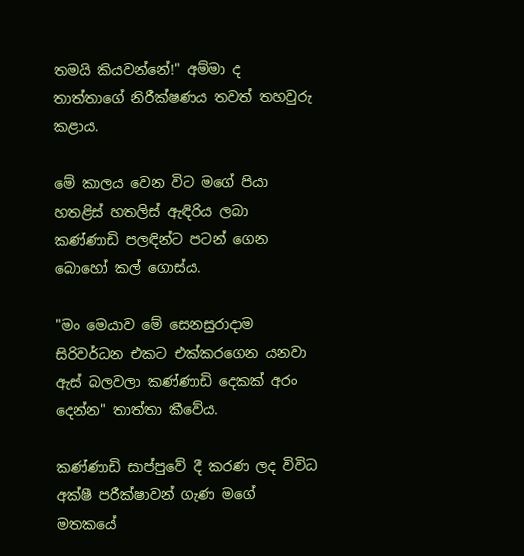තමයි කියවන්නේ!" අම්මා ද තාත්තාගේ නිරීක්ෂණය තවත් තහවුරු කළාය.

මේ කාලය වෙන විට මගේ පියා හතළිස් හතලිස් ඇඳිරිය ලබා කණ්ණාඩි පලඳින්ට පටන් ගෙන බොහෝ කල් ගොස්ය.

"මං මෙයාව මේ සෙනසුරාදාම සිරිවර්ධන එකට එක්කරගෙන යනවා ඇස් බලවලා කණ්ණාඩි දෙකක් අරං දෙන්න" තාත්තා කීවේය.

කණ්ණාඩි සාප්පුවේ දී කරණ ලද විවිධ අක්ෂී පරීක්ෂාවන් ගැණ මගේ මතකයේ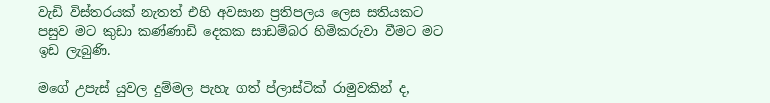වැඩි විස්තරයක් නැතත් එහි අවසාන ප්‍රතිපලය ලෙස සතියකට පසුව මට කුඩා කණ්ණාඩි දෙකක සාඩම්බර හිමිකරුවා වීමට මට ඉඩ ලැබුණි.

මගේ උපැස් යුවල දුම්මල පැහැ ගත් ප්ලාස්ටික් රාමුවකින් ද,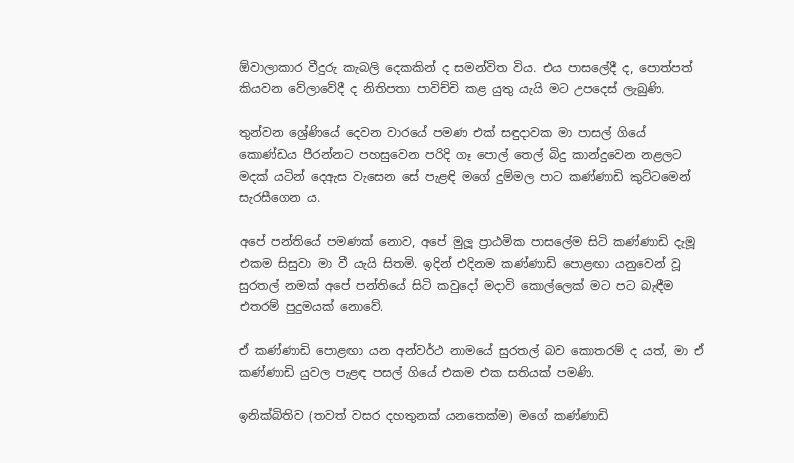ඕවාලාකාර වීදුරු කැබලි දෙකකින් ද සමන්විත විය. එය පාසලේදී ද, පොත්පත් කියවන වේලාවේදී ද නිතිපතා පාවිච්චි කළ යුතු යැයි මට උපදෙස් ලැබුණි.

තුන්වන ශ්‍රේණියේ දෙවන වාරයේ පමණ එක් සඳුදාවක මා පාසල් ගියේ කොණ්ඩය පීරන්නට පහසුවෙන පරිදි ගෑ පොල් තෙල් බිදු කාන්දුවෙන නළලට මදක් යටින් දෙඇස වැසෙන සේ පැළඳි මගේ දුම්මල පාට කණ්ණාඩි කුට්ටමෙන් සැරසීගෙන ය.

අපේ පන්තියේ පමණක් නොව, අපේ මුලූ ප්‍රාඨමික පාසලේම සිටි කණ්ණාඩි දැමූ එකම සිසුවා මා වී යැයි සිතමි. ඉදින් එදිනම කණ්ණාඩි පොළඟා යනුවෙන් වූ සුරතල් නමක් අපේ පන්තියේ සිටි කවුදෝ මදාවි කොල්ලෙක් මට පට බැඳීම එතරම් පුදුමයක් නොවේ.

ඒ කණ්ණාඩි පොළඟා යන අන්වර්ථ නාමයේ සුරතල් බව කොතරම් ද යත්, මා ඒ කණ්ණාඩි යුවල පැළඳ පසල් ගියේ එකම එක සතියක් පමණි.

ඉනික්බිතිව (තවත් වසර දහතුනක් යනතෙක්ම) මගේ කණ්ණාඩි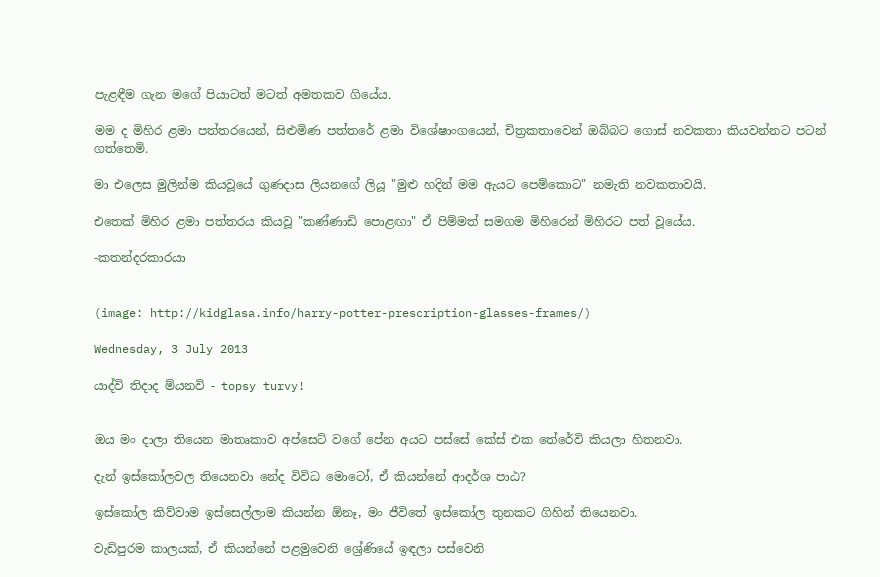පැළඳීම ගැන මගේ පියාටත් මටත් අමතකව ගියේය.

මම ද මිහිර ළමා පත්තරයෙන්, සිළුමිණ පත්තරේ ළමා විශේෂාංගයෙන්, චිත්‍රකතාවෙන් ඔබ්බට ගොස් නවකතා කියවන්නට පටන් ගත්තෙමි.

මා එලෙස මුලින්ම කියවූයේ ගුණදාස ලියනගේ ලියූ "මුළු හදින් මම ඇයට පෙම්කොට" නමැති නවකතාවයි.

එතෙක් මිහිර ළමා පත්තරය කියවූ "කණ්ණාඩි පොළඟා" ඒ පිම්මත් සමගම මිහිරෙන් මිහිරට පත් වූයේය.

-කතන්දරකාරයා


(image: http://kidglasa.info/harry-potter-prescription-glasses-frames/)

Wednesday, 3 July 2013

යාද්වි තිදාද ම්යනවි - topsy turvy!


ඔය මං දාලා තියෙන මාතෘකාව අප්සෙට් වගේ පේන අයට පස්සේ කේස් එක තේරේවි කියලා හිතනවා.

දැන් ඉස්කෝලවල තියෙනවා නේද විවිධ මොටෝ, ඒ කියන්නේ ආදර්ශ පාඨ?

ඉස්කෝල කිව්වාම ඉස්සෙල්ලාම කියන්න ඕනෑ, මං ජීවිතේ ඉස්කෝල තුනකට ගිහින් තියෙනවා.

වැඩිපුරම කාලයක්, ඒ කියන්නේ පළමුවෙනි ශ්‍රේණියේ ඉඳලා පස්වෙනි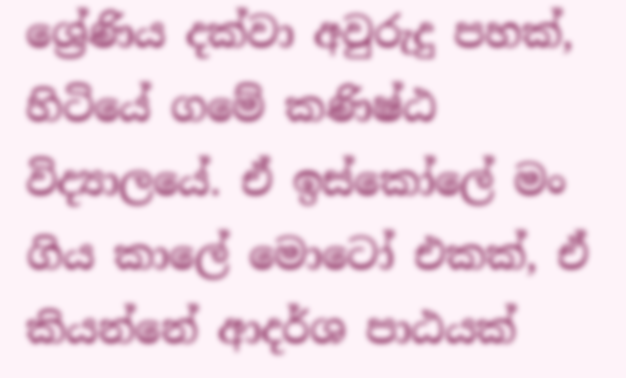ශ්‍රේණිය දක්වා අවුරුදු පහක්, හිටියේ ගමේ කණිෂ්ඨ විද්‍යාලයේ. ඒ ඉස්කෝලේ මං ගිය කාලේ මොටෝ එකක්, ඒ කියන්නේ ආදර්ශ පාඨයක්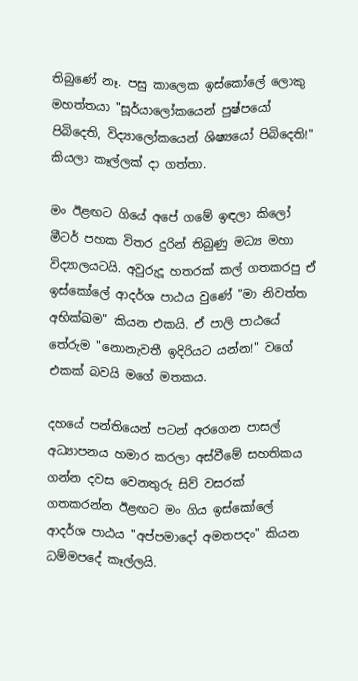තිබුණේ නෑ. පසු කාලෙක ඉස්කෝලේ ලොකු මහත්තයා "සූර්යාලෝකයෙන් පුෂ්පයෝ පිබිදෙති, විද්‍යාලෝකයෙන් ශිෂ්‍යයෝ පිබිදෙති!" කියලා කෑල්ලක් දා ගත්තා.

මං ඊළඟට ගියේ අපේ ගමේ ඉඳලා කිලෝ මීටර් පහක විතර දුරින් තිබුණු මධ්‍ය මහා විද්‍යාලයටයි. අවුරුදූ හතරක් කල් ගතකරපු ඒ ඉස්කෝලේ ආදර්ශ පාඨය වුණේ "මා නිවත්ත අභික්ඛම" කියන එකයි. ඒ පාලි පාඨයේ තේරුම "නොනැවතී ඉදිරියට යන්න!" වගේ එකක් බවයි මගේ මතකය.

දහයේ පන්තියෙන් පටන් අරගෙන පාසල් අධ්‍යාපනය හමාර කරලා අස්වීමේ සහතිකය ගන්න දවස වෙනතුරු සිව් වසරක් ගතකරන්න ඊළඟට මං ගිය ඉස්කෝලේ ආදර්ශ පාඨය "අප්පමාදෝ අමතපදං" කියන ධම්මපදේ කෑල්ලයි.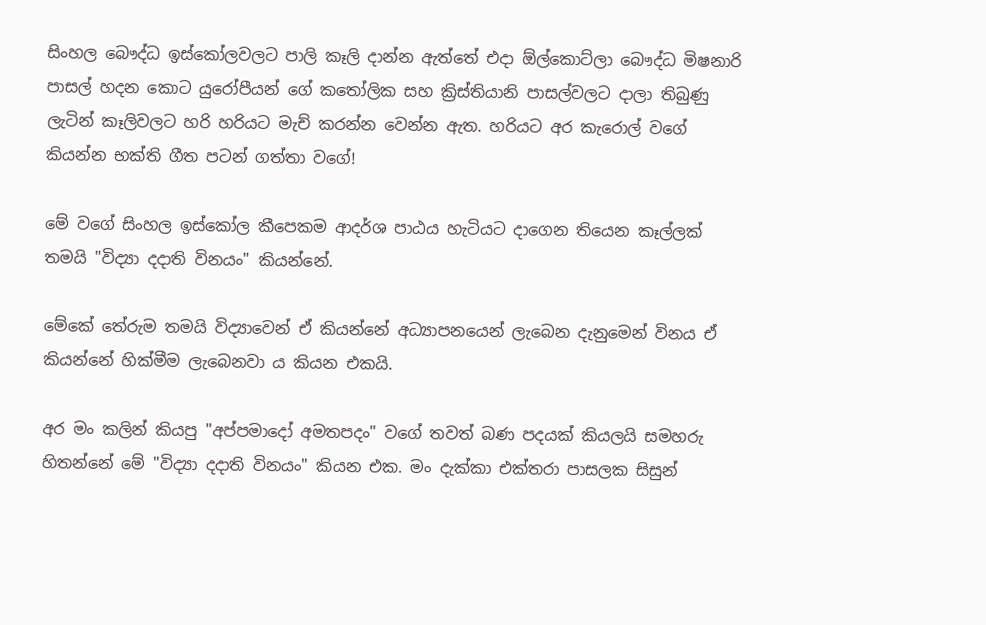සිංහල බෞද්ධ ඉස්කෝලවලට පාලි කෑලි දාන්න ඇත්තේ එදා ඕල්කොට්ලා බෞද්ධ මිෂනාරි පාසල් හදන කොට යුරෝපීයන් ගේ කතෝලික සහ ක්‍රිස්තියානි පාසල්වලට දාලා තිබුණු ලැටින් කෑලිවලට හරි හරියට මැච් කරන්න වෙන්න ඇත. හරියට අර කැරොල් වගේ කියන්න භක්ති ගීත පටන් ගත්තා වගේ!

මේ වගේ සිංහල ඉස්කෝල කීපෙකම ආදර්ශ පාඨය හැටියට දාගෙන තියෙන කෑල්ලක් තමයි "විද්‍යා දදාති විනයං" කියන්නේ.

මේකේ තේරුම තමයි විද්‍යාවෙන් ඒ කියන්නේ අධ්‍යාපනයෙන් ලැබෙන දැනුමෙන් විනය ඒ කියන්නේ හික්මීම ලැබෙනවා ය කියන එකයි.

අර මං කලින් කියපු "අප්පමාදෝ අමතපදං" වගේ තවත් බණ පදයක් කියලයි සමහරු හිතන්නේ මේ "විද්‍යා දදාති විනයං" කියන එක. මං දැක්කා එක්තරා පාසලක සිසුන්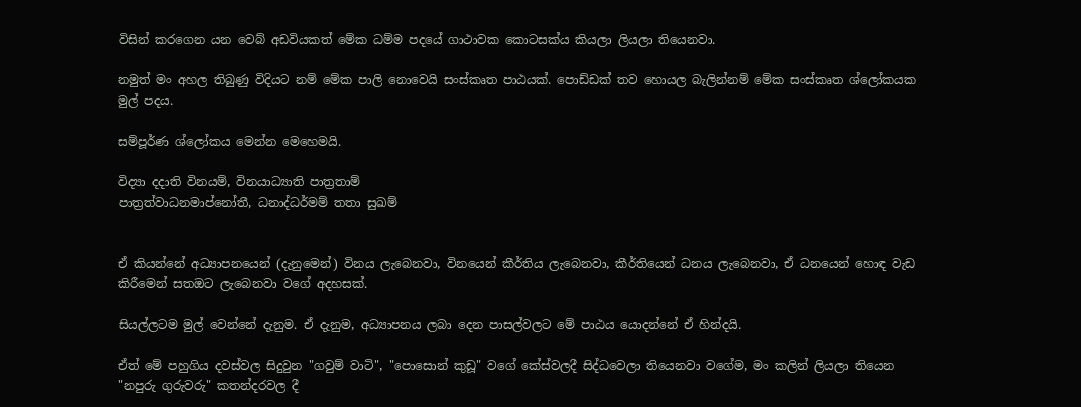විසින් කරගෙන යන වෙබ් අඩවියකත් මේක ධම්ම පදයේ ගාථාවක කොටසක්ය කියලා ලියලා තියෙනවා.

නමුත් මං අහල තිබුණු විදියට නම් මේක පාලි නොවෙයි සංස්කෘත පාඨයක්. පොඩ්ඩක් තව හොයල බැලින්නම් මේක සංස්කෘත ශ්ලෝකයක මුල් පදය.

සම්පූර්ණ ශ්ලෝකය මෙන්න මෙහෙමයි.

විද්‍යා දදාති විනයම්, විනයාධ්‍යාති පාත්‍රතාම්
පාත්‍රත්වාධනමාප්නෝතී, ධනාද්ධර්මම් තතා සුඛම්


ඒ කියන්නේ අධ්‍යාපනයෙන් (දැනුමෙන්) විනය ලැබෙනවා, විනයෙන් කීර්තිය ලැබෙනවා, කීර්තියෙන් ධනය ලැබෙනවා, ඒ ධනයෙන් හොඳ වැඩ කිරීමෙන් සතඔට ලැබෙනවා වගේ අදහසක්.

සියල්ලටම මුල් වෙන්නේ දැනුම. ඒ දැනුම, අධ්‍යාපනය ලබා දෙන පාසල්වලට මේ පාඨය යොදන්නේ ඒ හින්දයි.

ඒත් මේ පහුගිය දවස්වල සිදුවුන "ගවුම් වාටි", "පොසොන් කුඩූ" වගේ කේස්වලදී සිද්ධවෙලා තියෙනවා වගේම, මං කලින් ලියලා තියෙන "නපුරු ගුරුවරු" කතන්දරවල දී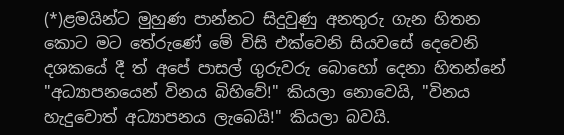(*)ළමයින්ට මුහුණ පාන්නට සිදුවුණු අනතුරු ගැන හිතන කොට මට තේරුණේ මේ විසි එක්වෙනි සියවසේ දෙවෙනි දශකයේ දී ත් අපේ පාසල් ගුරුවරු බොහෝ දෙනා හිතන්නේ "අධ්‍යාපනයෙන් විනය බිහිවේ!" කියලා නොවෙයි, "විනය හැදුවොත් අධ්‍යාපනය ලැබෙයි!" කියලා බවයි.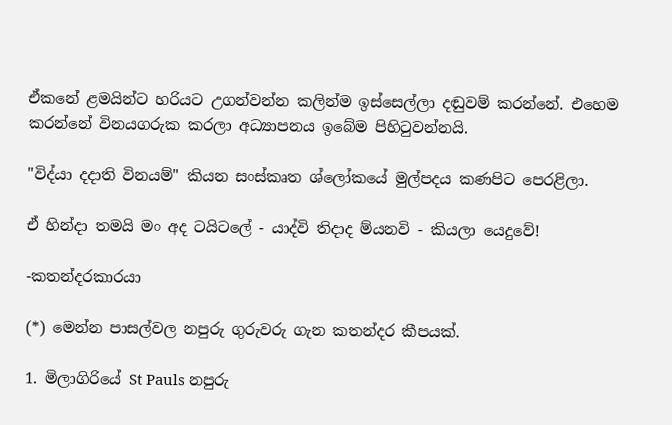ඒකනේ ළමයින්ට හරියට උගන්වන්න කලින්ම ඉස්සෙල්ලා දඬුවම් කරන්නේ. එහෙම කරන්නේ විනයගරුක කරලා අධ්‍යාපනය ඉබේම පිහිටුවන්නයි.

"විද්යා දදාති විනයම්" කියන සංස්කෘත ශ්ලෝකයේ මුල්පදය කණපිට පෙරළිලා.

ඒ හින්දා තමයි මං අද ටයිටලේ - යාද්වි තිදාද ම්යනවි - කියලා යෙදුවේ!

-කතන්දරකාරයා

(*) මෙන්න පාසල්වල නපුරු ගුරුවරු ගැන කතන්දර කීපයක්.

1. මිලාගිරියේ St Pauls නපුරු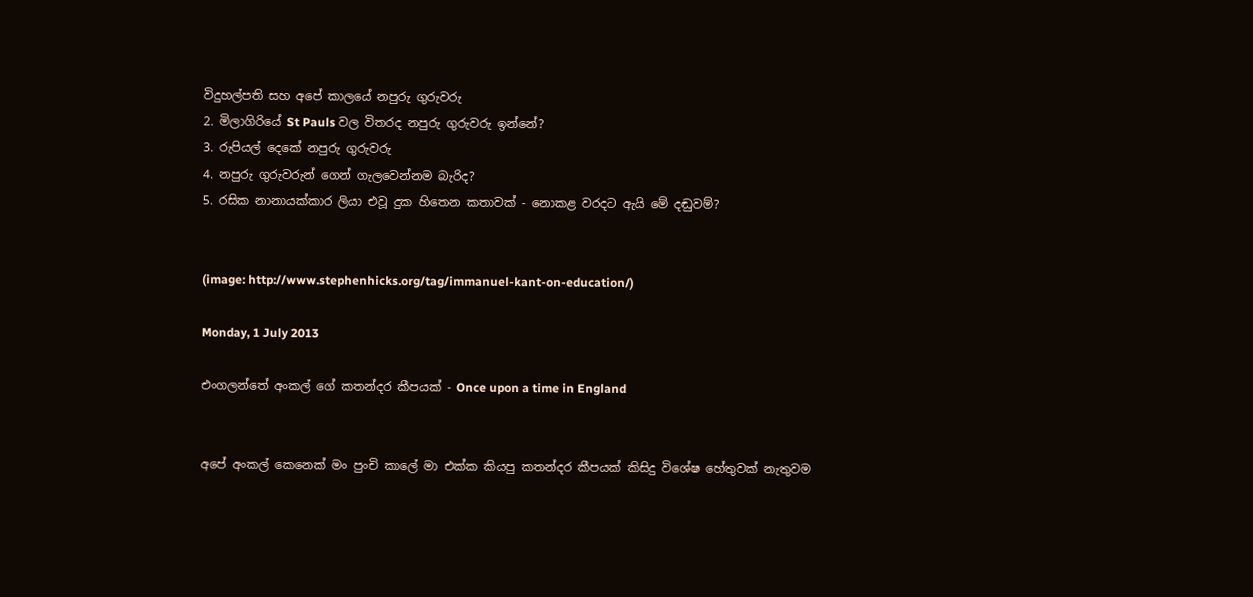විදුහල්පති සහ අපේ කාලයේ නපුරු ගුරුවරු
2. මිලාගිරියේ St Pauls වල විතරද නපුරු ගුරුවරු ඉන්නේ?
3. රුපියල් දෙකේ නපුරු ගුරුවරු
4. නපුරු ගුරුවරුන් ගෙන් ගැලවෙන්නම බැරිද?
5. රසික නානායක්කාර ලියා එවූ දුක හිතෙන කතාවක් - නොකළ වරදට ඇයි මේ දඬුවම්?


(image: http://www.stephenhicks.org/tag/immanuel-kant-on-education/)

Monday, 1 July 2013

එංගලන්තේ අංකල් ගේ කතන්දර කීපයක් - Once upon a time in England


අපේ අංකල් කෙනෙක් මං පුංචි කාලේ මා එක්ක කියපු කතන්දර කීපයක් කිසිදු විශේෂ හේතුවක් නැතුවම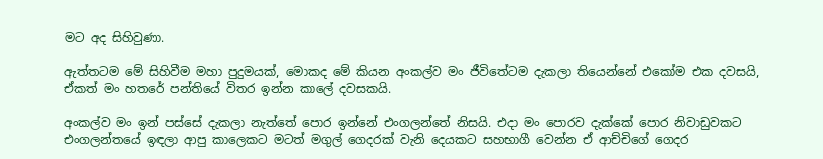මට අද සිහිවුණා.

ඇත්තටම මේ සිහිවීම මහා පුදුමයක්, මොකද මේ කියන අංකල්ව මං ජීවිතේටම දැකලා තියෙන්නේ එකෝම එක දවසයි, ඒකත් මං හතරේ පන්තියේ විතර ඉන්න කාලේ දවසකයි.

අංකල්ව මං ඉන් පස්සේ දැකලා නැත්තේ පොර ඉන්නේ එංගලන්තේ නිසයි. එදා මං පොරව දැක්කේ පොර නිවාඩුවකට එංගලන්තයේ ඉඳලා ආපු කාලෙකට මටත් මගුල් ගෙදරක් වැනි දෙයකට සහභාගී වෙන්න ඒ ආච්චිගේ ගෙදර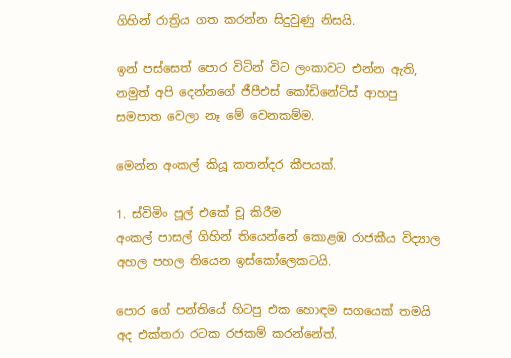ගිහින් රාත්‍රිය ගත කරන්න සිදුවුණු නිසයි.

ඉන් පස්සෙත් පොර විටින් විට ලංකාවට එන්න ඇති, නමුත් අපි දෙන්නගේ ජීපීඑස් කෝඩිනේට්ස් ආහපු සමපාත වෙලා නෑ මේ වෙනකම්ම.

මෙන්න අංකල් කියූ කතන්දර කීපයක්.

1. ස්විමිං පූල් එකේ චූ කිරීම
අංකල් පාසල් ගිහින් තියෙන්නේ කොළඹ රාජකීය විද්‍යාල අහල පහල තියෙන ඉස්කෝලෙකටයි.

පොර ගේ පන්තියේ හිටපු එක හොඳම සගයෙක් තමයි අද එක්තරා රටක රජකම් කරන්නේත්.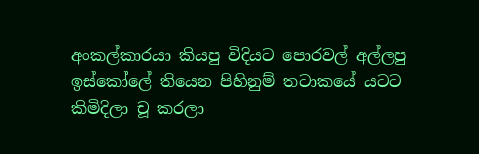අංකල්කාරයා කියපු විදියට පොරවල් අල්ලපු ඉස්කෝලේ තියෙන පිහිනුම් තටාකයේ යටට කිමිදිලා චූ කරලා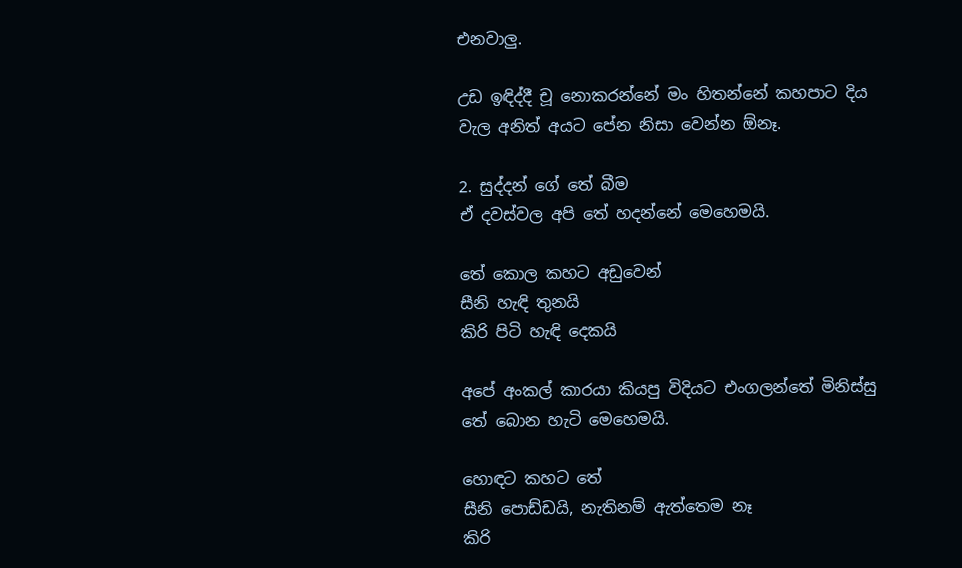එනවාලු.

උඩ ඉඳිද්දී චූ නොකරන්නේ මං හිතන්නේ කහපාට දිය වැල අනිත් අයට පේන නිසා වෙන්න ඕනෑ.

2. සුද්දන් ගේ තේ බීම
ඒ දවස්වල අපි තේ හදන්නේ මෙහෙමයි.

තේ කොල කහට අඩුවෙන්
සීනි හැඳි තුනයි
කිරි පිටි හැඳි දෙකයි

අපේ අංකල් කාරයා කියපු විදියට එංගලන්තේ මිනිස්සු තේ බොන හැටි මෙහෙමයි.

හොඳට කහට තේ
සීනි පොඩ්ඩයි, නැතිනම් ඇත්තෙම නෑ
කිරි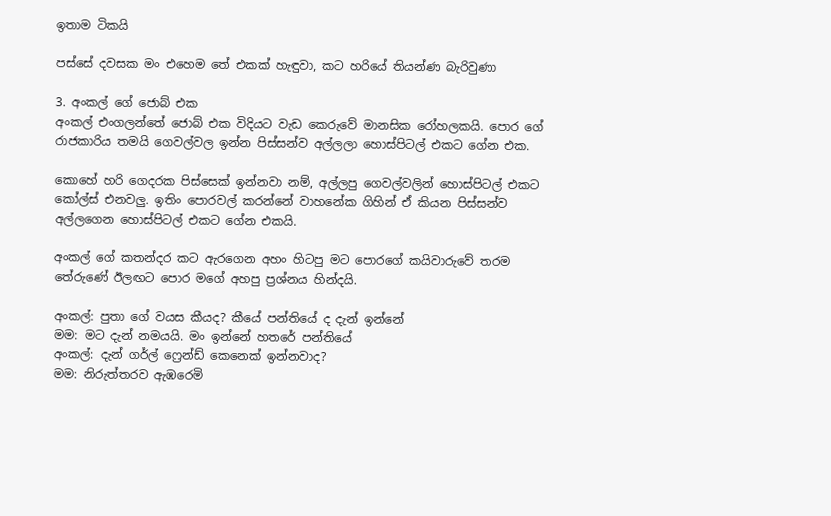ඉතාම ටිකයි

පස්සේ දවසක මං එහෙම තේ එකක් හැඳුවා, කට හරියේ තියන්ණ බැරිවුණා

3. අංකල් ගේ ජොබ් එක
අංකල් එංගලන්තේ ජොබ් එක විදියට වැඩ කෙරුවේ මානසික රෝහලකයි. පොර ගේ රාජකාරිය තමයි ගෙවල්වල ඉන්න පිස්සන්ව අල්ලලා හොස්පිටල් එකට ගේන එක.

කොහේ හරි ගෙදරක පිස්සෙක් ඉන්නවා නම්, අල්ලපු ගෙවල්වලින් හොස්පිටල් එකට කෝල්ස් එනවලු. ඉතිං පොරවල් කරන්නේ වාහනේක ගිහින් ඒ කියන පිස්සන්ව අල්ලගෙන හොස්පිටල් එකට ගේන එකයි.

අංකල් ගේ කතන්දර කට ඇරගෙන අහං හිටපු මට පොරගේ කයිවාරුවේ තරම තේරුණේ ඊලඟට පොර මගේ අහපු ප්‍රශ්නය හින්දයි.

අංකල්: පුතා ගේ වයස කීයද? කීයේ පන්තියේ ද දැන් ඉන්නේ
මම: මට දැන් නමයයි. මං ඉන්නේ හතරේ පන්තියේ
අංකල්: දැන් ගර්ල් ෆ්‍රෙන්ඩ් කෙනෙක් ඉන්නවාද?
මම: නිරුත්තරව ඇඹරෙමි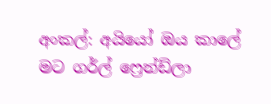අංකල්: අයියෝ ඔය කාලේ මට ගර්ල් ෆ්‍රෙන්ඩ්ලා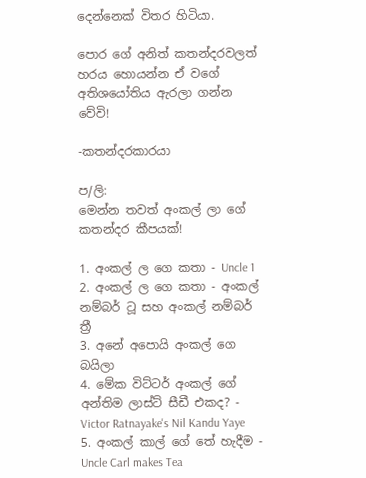දෙන්නෙක් විතර හිටියා.

පොර ගේ අනිත් කතන්දරවලත් හරය හොයන්න ඒ වගේ අතිශයෝතිය ඇරලා ගන්න වේවි!

-කතන්දරකාරයා

ප/ලි:
මෙන්න තවත් අංකල් ලා ගේ කතන්දර කීපයක්!

1. අංකල් ල ගෙ කතා - Uncle 1
2. අංකල් ල ගෙ කතා - අංකල් නම්බර් ටූ සහ අංකල් නම්බර් ත්‍රී
3. අනේ අපොයි අංකල් ගෙ බයිලා
4. මේක විට්ටර් අංකල් ගේ අන්තිම ලාස්ට් සීඩී එකද? - Victor Ratnayake's Nil Kandu Yaye
5. අංකල් කාල් ගේ තේ හැදීම - Uncle Carl makes Tea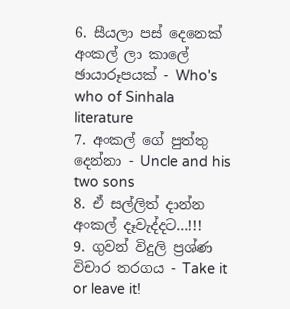6. සීයලා පස් දෙනෙක් අංකල් ලා කාලේ ඡායාරූපයක් - Who's who of Sinhala literature
7. අංකල් ගේ පුත්තු දෙන්නා - Uncle and his two sons
8. ඒ සල්ලිත් දාන්න අංකල් දෑවැද්දට...!!!
9. ගුවන් විදුලි ප්‍රශ්ණ විචාර තරගය - Take it or leave it!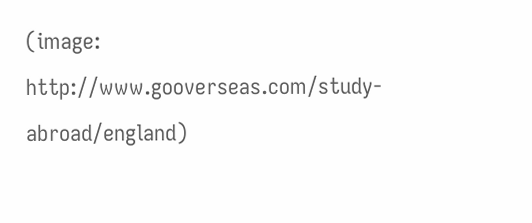(image: http://www.gooverseas.com/study-abroad/england)